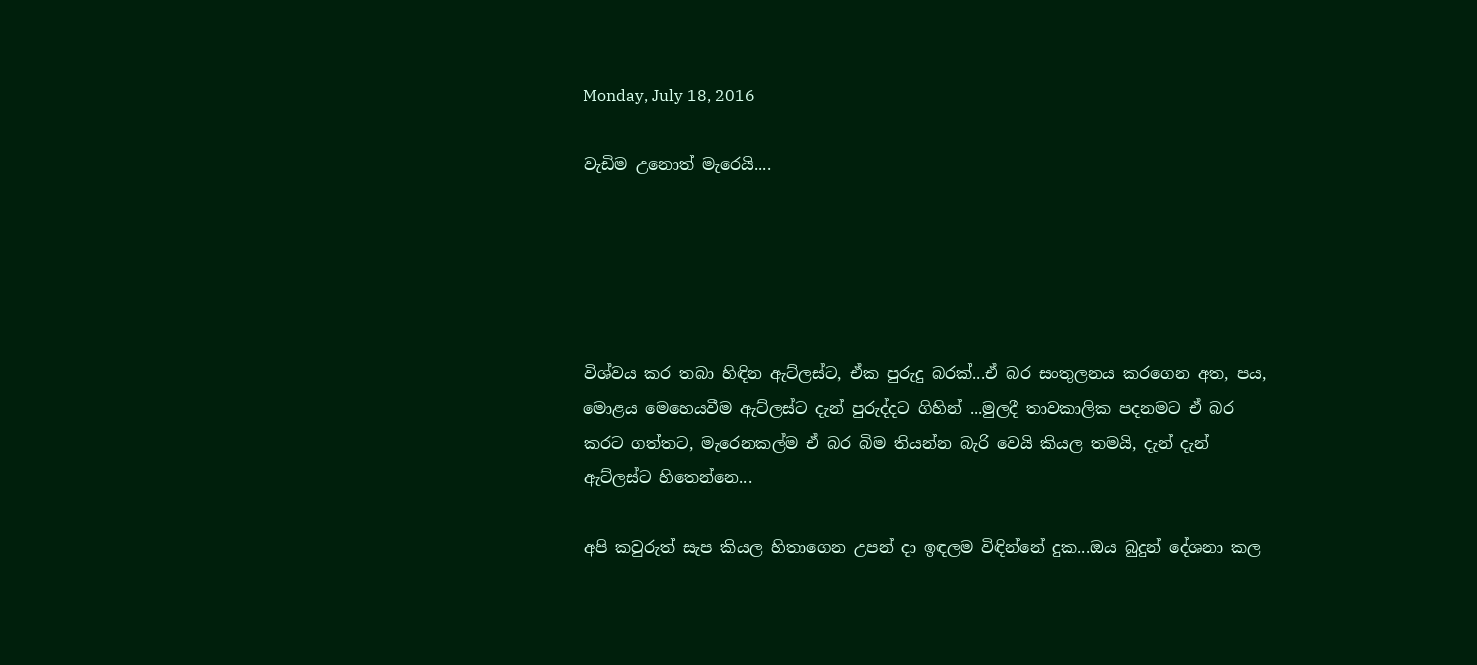Monday, July 18, 2016

වැඩිම උනොත් මැරෙයි....





විශ්වය කර තබා හිඳින ඇට්ලස්ට, ඒක පුරුදු බරක්...ඒ බර සංතුලනය කරගෙන අත, පය, මොළය මෙහෙයවීම ඇට්ලස්ට දැන් පුරුද්දට ගිහින් ...මුලදී තාවකාලික පදනමට ඒ බර කරට ගත්තට, මැරෙනකල්ම ඒ බර බිම තියන්න බැරි වෙයි කියල තමයි, දැන් දැන් ඇට්ලස්ට හිතෙන්නෙ...

අපි කවුරුත් සැප කියල හිතාගෙන උපන් දා ඉඳලම විඳින්නේ දුක...ඔය බුදුන් දේශනා කල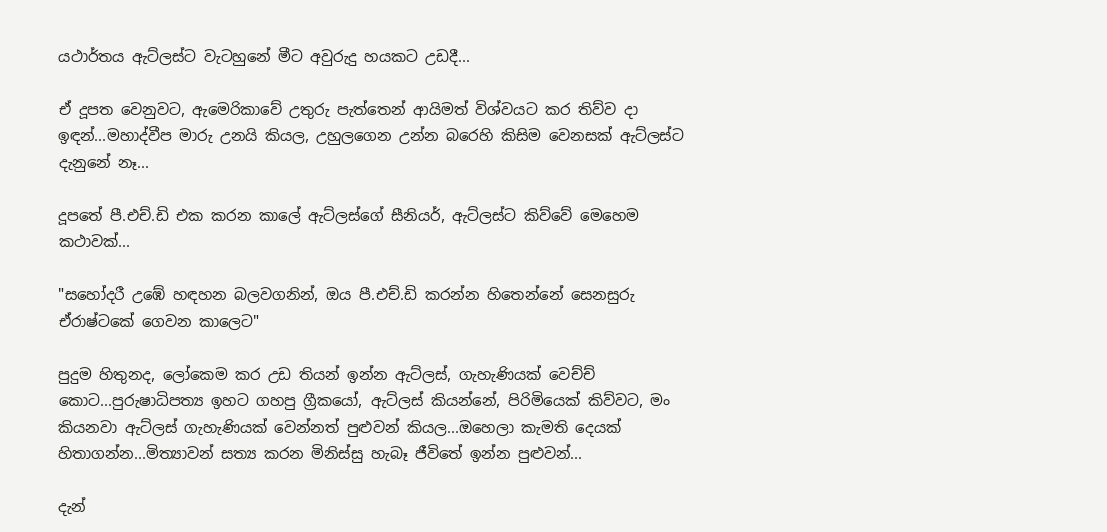යථාර්තය ඇට්ලස්ට වැටහුනේ මීට අවුරුදු හයකට උඩදී...

ඒ දූපත වෙනුවට, ඇමෙරිකාවේ උතුරු පැත්තෙන් ආයිමත් විශ්වයට කර තිව්ව දා ඉඳන්...මහාද්වීප මාරු උනයි කියල, උහුලගෙන උන්න බරෙහි කිසිම වෙනසක් ඇට්ලස්ට දැනුනේ නෑ...

දූපතේ පී.එච්.ඩි එක කරන කාලේ ඇට්ලස්ගේ සීනියර්, ඇට්ලස්ට කිව්වේ මෙහෙම කථාවක්...

"සහෝදරී උඹේ හඳහන බලවගනින්, ඔය පී.එච්.ඩි කරන්න හිතෙන්නේ සෙනසුරු ඒරාෂ්ටකේ ගෙවන කාලෙට"

පුදුම හිතුනද, ලෝකෙම කර උඩ තියන් ඉන්න ඇට්ලස්, ගැහැණියක් වෙච්ච් කොට...පුරුෂාධිපත්‍ය ඉහට ගහපු ග්‍රීකයෝ, ඇට්ලස් කියන්නේ, පිරිමියෙක් කිව්වට, මං කියනවා ඇට්ලස් ගැහැණියක් වෙන්නත් පුළුවන් කියල...ඔහෙලා කැමති දෙයක් හිතාගන්න...මිත්‍යාවන් සත්‍ය කරන මිනිස්සු හැබෑ ජීවිතේ ඉන්න පුළුවන්...

දැන්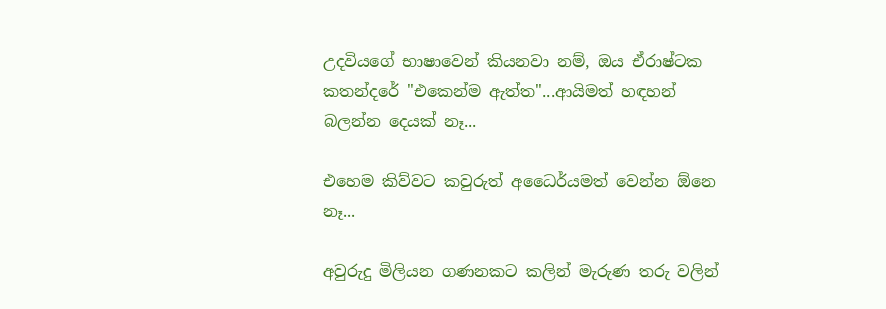උදවියගේ භාෂාවෙන් කියනවා නම්, ඔය ඒරාෂ්ටක කතන්දරේ "එකෙන්ම ඇත්ත"...ආයිමත් හඳහන් බලන්න දෙයක් නෑ...

එහෙම කිව්වට කවුරුත් අධෛර්යමත් වෙන්න ඕනෙ නෑ...

අවුරුදු මිලියන ගණනකට කලින් මැරුණ තරු වලින්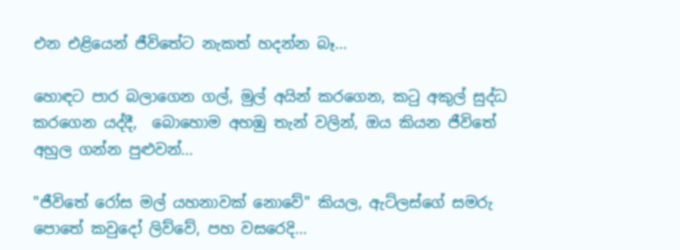එන එළියෙන් ජීවිතේට නැකත් හදන්න බෑ...

හොඳට පාර බලාගෙන ගල්, මුල් අයින් කරගෙන, කටු අකුල් සුද්ධ කරගෙන යද්දී,  බොහොම අහඹු තැන් වලින්, ඔය කියන ජීවිතේ අහුල ගන්න පුළුවන්...

"ජීවිතේ රෝස මල් යහනාවක් නොවේ" කියල, ඇට්ලස්ගේ සමරු පොතේ කවුදෝ ලිව්වේ, පහ වසරෙදි...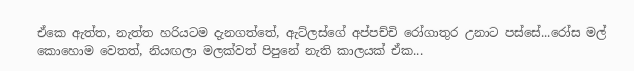ඒකෙ ඇත්ත, නැත්ත හරියටම දැනගත්තේ, ඇට්ලස්ගේ අප්පච්චි රෝගාතුර උනාට පස්සේ...රෝස මල් කොහොම වෙතත්, නියඟලා මලක්වත් පිපුනේ නැති කාලයක් ඒක...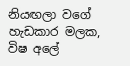නියඟලා වගේ හැඩකාර මලක, විෂ අලේ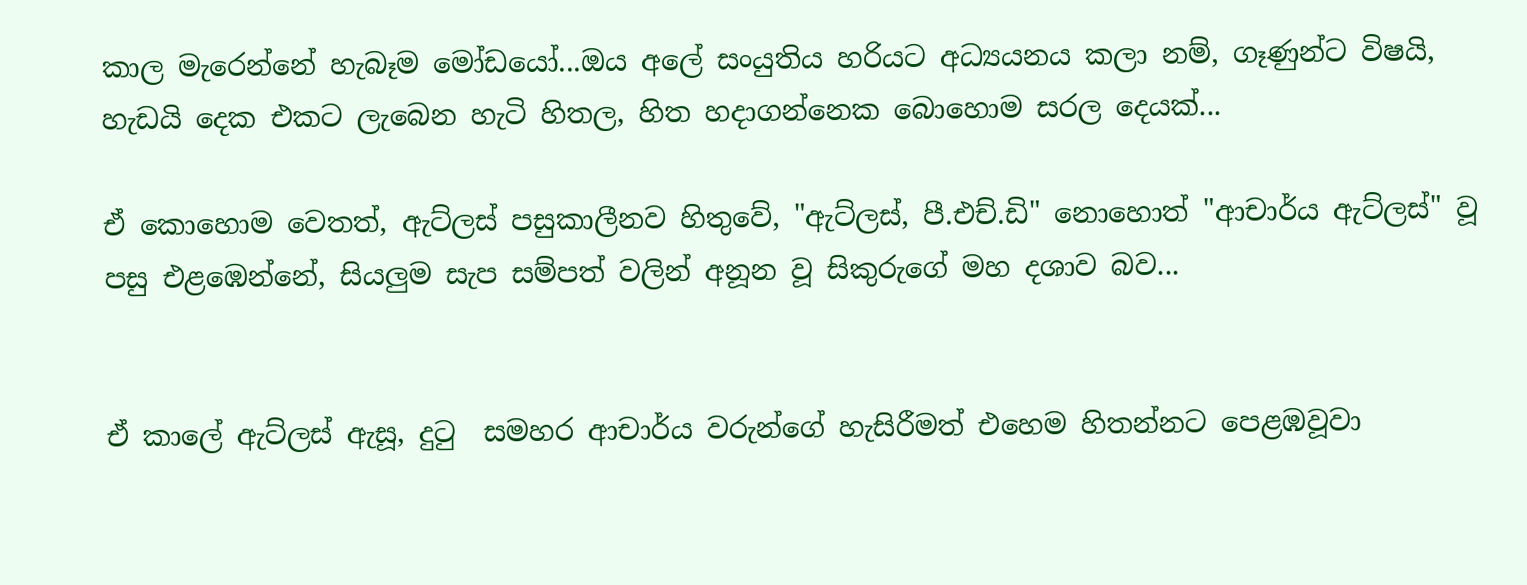කාල මැරෙන්නේ හැබෑම මෝඩයෝ...ඔය අලේ සංයුතිය හරියට අධ්‍යයනය කලා නම්, ගෑණුන්ට විෂයි, හැඩයි දෙක එකට ලැබෙන හැටි හිතල, හිත හදාගන්නෙක බොහොම සරල දෙයක්...

ඒ කොහොම වෙතත්, ඇට්ලස් පසුකාලීනව හිතුවේ, "ඇට්ලස්, පී.එච්.ඩි" නොහොත් "ආචාර්ය ඇට්ලස්" වූ පසු එළඹෙන්නේ, සියලුම සැප සම්පත් වලින් අනූන වූ සිකුරුගේ මහ දශාව බව...


ඒ කාලේ ඇට්ලස් ඇසූ, දුටු  සමහර ආචාර්ය වරුන්ගේ හැසිරීමත් එහෙම හිතන්නට පෙළඹවූවා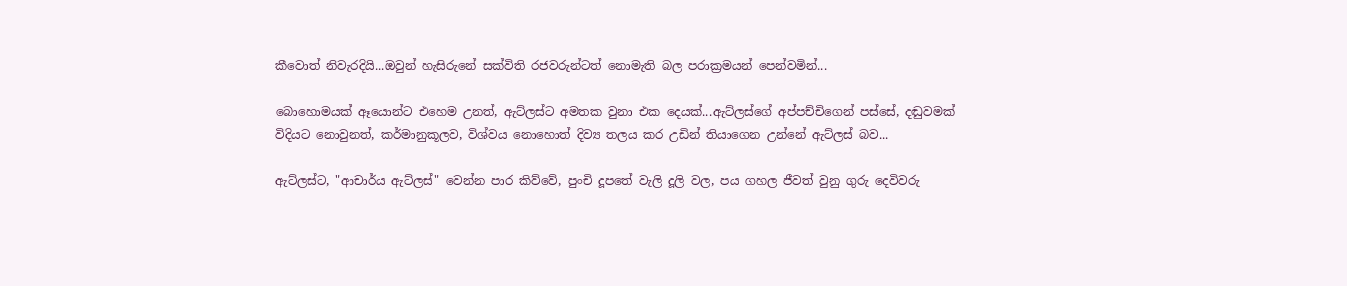කීවොත් නිවැරදියි...ඔවුන් හැසිරුනේ සක්විති රජවරුන්ටත් නොමැති බල පරාක්‍රමයන් පෙන්වමින්...

බොහොමයක් ඈයොන්ට එහෙම උනත්, ඇට්ලස්ට අමතක වුනා එක දෙයක්...ඇට්ලස්ගේ අප්පච්චිගෙන් පස්සේ, දඬුවමක් විදියට නොවුනත්, කර්මානුකූලව, විශ්වය නොහොත් දිව්‍ය තලය කර උඩින් තියාගෙන උන්නේ ඇට්ලස් බව...

ඇට්ලස්ට, "ආචාර්ය ඇට්ලස්" වෙන්න පාර කිව්වේ, පුංචි දූපතේ වැලි දූලි වල, පය ගහල ජීවත් වුනු ගුරු දෙවිවරු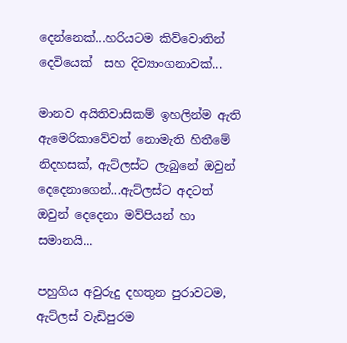දෙන්නෙක්...හරියටම කිව්වොතින් දෙවියෙක්  සහ දිව්‍යාංගනාවක්...

මානව අයිතිවාසිකම් ඉහලින්ම ඇති ඇමෙරිකාවේවත් නොමැති හිතීමේ නිදහසක්, ඇට්ලස්ට ලැබුනේ ඔවුන් දෙදෙනාගෙන්...ඇට්ලස්ට අදටත් ඔවුන් දෙදෙනා මව්පියන් හා සමානයි...

පහුගිය අවුරුදු දහතුන පුරාවටම, ඇට්ලස් වැඩිපුරම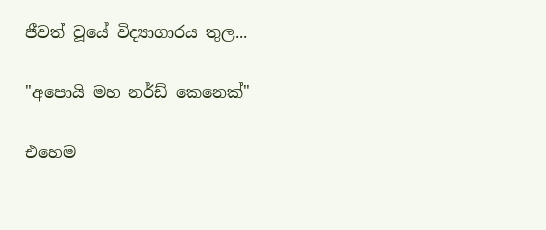ජීවත් වූයේ විද්‍යාගාරය තුල...

"අපොයි මහ නර්ඩ් කෙනෙක්"

එහෙම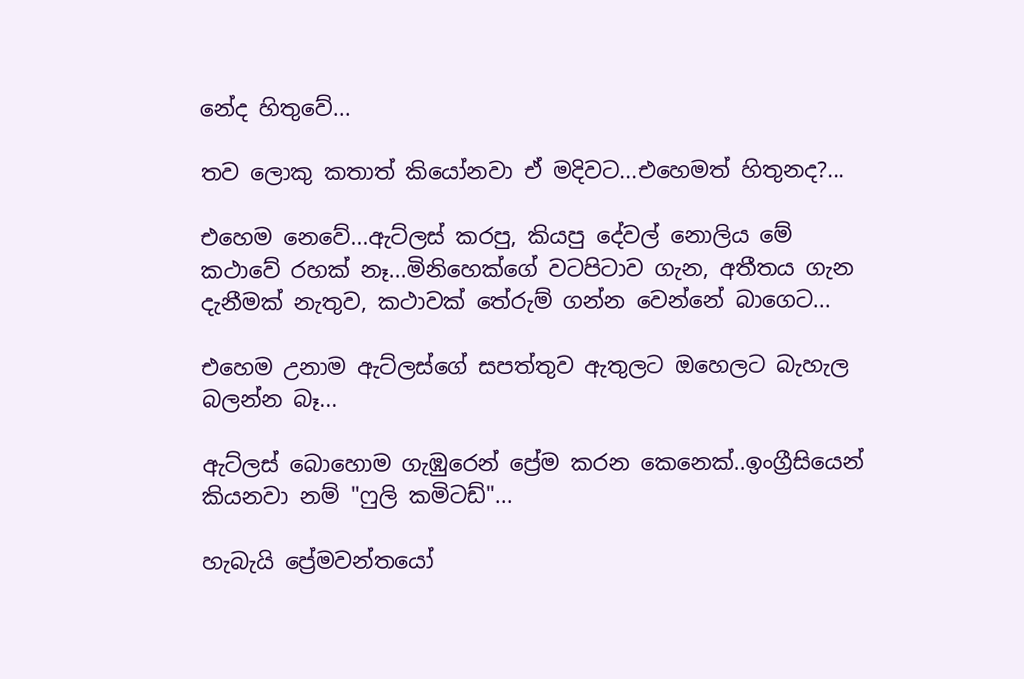නේද හිතුවේ...

තව ලොකු කතාත් කියෝනවා ඒ මදිවට...එහෙමත් හිතුනද?...

එහෙම නෙවේ...ඇට්ලස් කරපු, කියපු දේවල් නොලිය මේ කථාවේ රහක් නෑ...මිනිහෙක්ගේ වටපිටාව ගැන, අතීතය ගැන දැනීමක් නැතුව, කථාවක් තේරුම් ගන්න වෙන්නේ බාගෙට...

එහෙම උනාම ඇට්ලස්ගේ සපත්තුව ඇතුලට ඔහෙලට බැහැල බලන්න බෑ...

ඇට්ලස් බොහොම ගැඹුරෙන් ප්‍රේම කරන කෙනෙක්..ඉංග්‍රීසියෙන් කියනවා නම් "ෆුලි කමිටඩ්"...

හැබැයි ප්‍රේමවන්තයෝ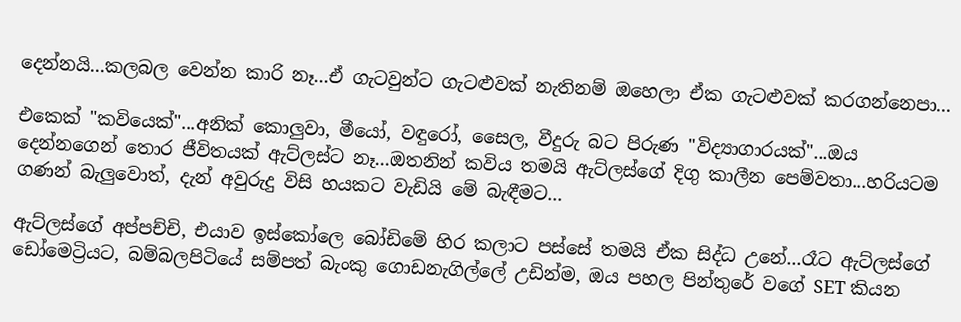දෙන්නයි...කලබල වෙන්න කාරි නෑ...ඒ ගැටවුන්ට ගැටළුවක් නැතිනම් ඔහෙලා ඒක ගැටළුවක් කරගන්නෙපා...

එකෙක් "කවියෙක්"...අනික් කොලුවා, මීයෝ, වඳුරෝ, සෛල, වීදුරු බට පිරුණ "විද්‍යාගාරයක්"...ඔය දෙන්නගෙන් තොර ජීවිතයක් ඇට්ලස්ට නෑ...ඔතනින් කවිය තමයි ඇට්ලස්ගේ දිගු කාලීන පෙම්වතා...හරියටම ගණන් බැලුවොත්, දැන් අවුරුදු විසි හයකට වැඩියි මේ බැඳීමට...

ඇට්ලස්ගේ අප්පච්චි, එයාව ඉස්කෝලෙ බෝඩිමේ හිර කලාට පස්සේ තමයි ඒක සිද්ධ උනේ...රෑට ඇට්ලස්ගේ ඩෝමෙට්‍රියට, බම්බලපිටියේ සම්පත් බැංකු ගොඩනැගිල්ලේ උඩින්ම, ඔය පහල පින්තුරේ වගේ SET කියන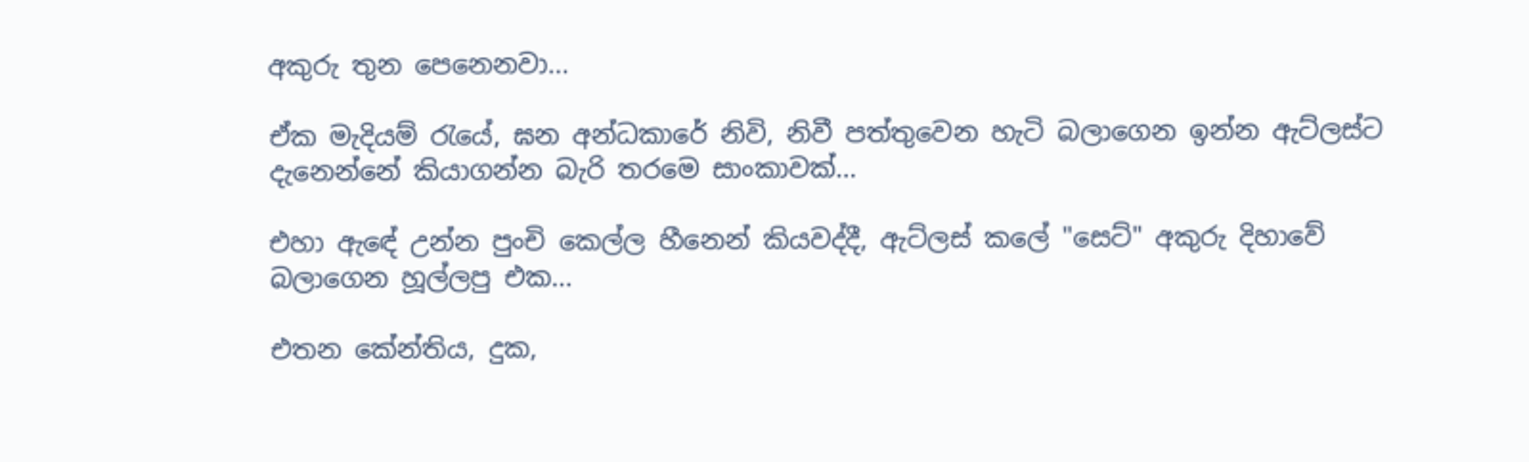අකුරු තුන පෙනෙනවා...

ඒක මැදියම් රැයේ, ඝන අන්ධකාරේ නිවි, නිවී පත්තුවෙන හැටි බලාගෙන ඉන්න ඇට්ලස්ට දැනෙන්නේ කියාගන්න බැරි තරමෙ සාංකාවක්...

එහා ඇඳේ උන්න පුංචි කෙල්ල හීනෙන් කියවද්දී, ඇට්ලස් කලේ "සෙට්" අකුරු දිහාවේ බලාගෙන හූල්ලපු එක...

එතන කේන්තිය, දුක,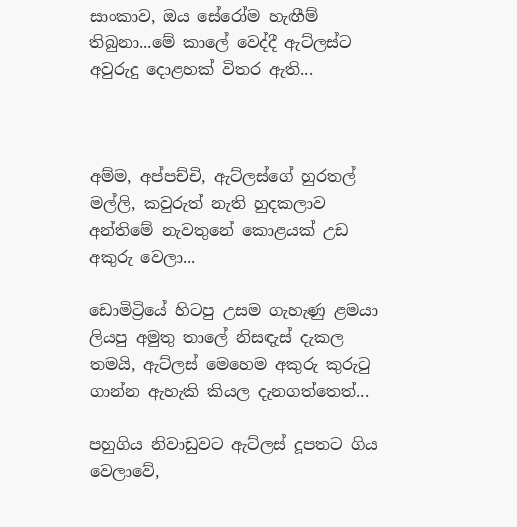සාංකාව, ඔය සේරෝම හැඟීම් තිබුනා...මේ කාලේ වෙද්දී ඇට්ලස්ට අවුරුදු දොළහක් විතර ඇති...



අම්ම, අප්පච්චි, ඇට්ලස්ගේ හුරතල් මල්ලි, කවුරුත් නැති හුදකලාව අන්තිමේ නැවතුනේ කොළයක් උඩ අකුරු වෙලා...

ඩොමිට්‍රියේ හිටපු උසම ගැහැණු ළමයා ලියපු අමුතු තාලේ නිසඳැස් දැකල තමයි, ඇට්ලස් මෙහෙම අකුරු කුරුටු ගාන්න ඇහැකි කියල දැනගත්තෙත්...

පහුගිය නිවාඩුවට ඇට්ලස් දූපතට ගිය වෙලාවේ,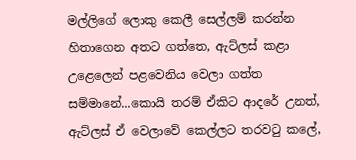මල්ලිගේ ලොකු කෙලී සෙල්ලම් කරන්න හිතාගෙන අතට ගත්තෙ, ඇට්ලස් කළා උළෙලෙන් පළවෙනිය වෙලා ගත්ත සම්මානේ...කොයි තරම් ඒකිට ආදරේ උනත්, ඇට්ලස් ඒ වෙලාවේ කෙල්ලට තරවටු කලේ,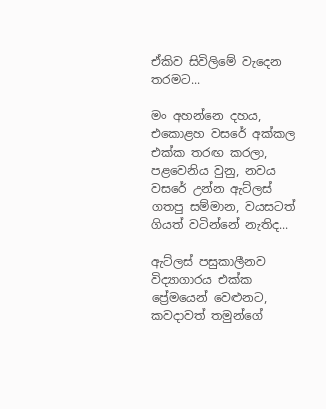ඒකිව සිවිලිමේ වැදෙන තරමට...

මං අහන්නෙ දහය, එකොළහ වසරේ අක්කල එක්ක තරඟ කරලා, පළවෙනිය වුනු, නවය වසරේ උන්න ඇට්ලස් ගතපු සම්මාන, වයසටත් ගියත් වටින්නේ නැතිද...

ඇට්ලස් පසුකාලීනව විද්‍යාගාරය එක්ක ප්‍රේමයෙන් වෙළුනට, කවදාවත් තමුන්ගේ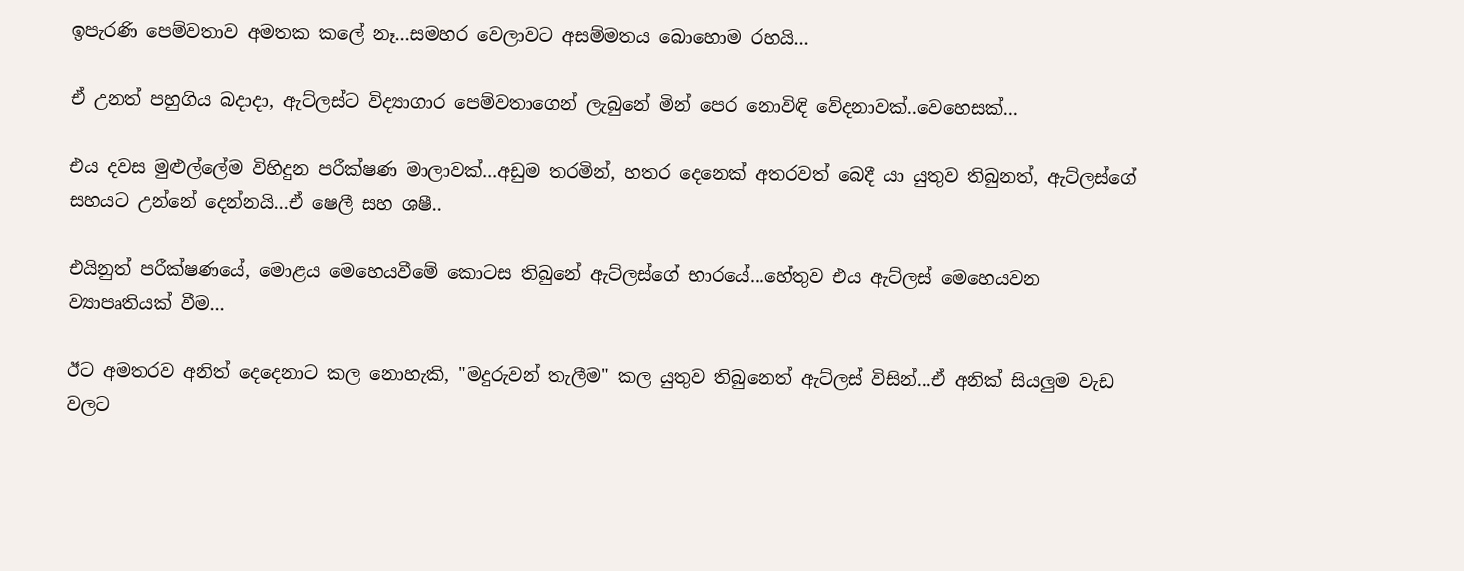ඉපැරණි පෙම්වතාව අමතක කලේ නෑ...සමහර වෙලාවට අසම්මතය බොහොම රහයි...

ඒ උනත් පහුගිය බදාදා, ඇට්ලස්ට විද්‍යාගාර පෙම්වතාගෙන් ලැබුනේ මින් පෙර නොවිඳි වේදනාවක්..වෙහෙසක්...

එය දවස මුළුල්ලේම විහිදුන පරීක්ෂණ මාලාවක්...අඩුම තරමින්, හතර දෙනෙක් අතරවත් බෙදී යා යුතුව තිබුනත්, ඇට්ලස්ගේ සහයට උන්නේ දෙන්නයි...ඒ ෂෙලී සහ ශෂී..

එයිනුත් පරීක්ෂණයේ, මොළය මෙහෙයවීමේ කොටස තිබුනේ ඇට්ලස්ගේ භාරයේ...හේතුව එය ඇට්ලස් මෙහෙයවන ව්‍යාපෘතියක් වීම...

ඊට අමතරව අනිත් දෙදෙනාට කල නොහැකි, "මදුරුවන් තැලීම" කල යුතුව තිබුනෙත් ඇට්ලස් විසින්...ඒ අනික් සියලුම වැඩ වලට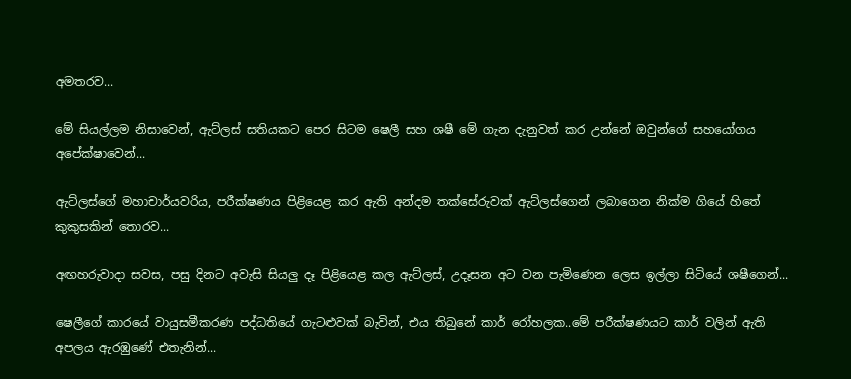අමතරව...

මේ සියල්ලම නිසාවෙන්, ඇට්ලස් සතියකට පෙර සිටම ෂෙලී සහ ශෂී මේ ගැන දැනුවත් කර උන්නේ ඔවුන්ගේ සහයෝගය අපේක්ෂාවෙන්...

ඇට්ලස්ගේ මහාචාර්යවරිය, පරීක්ෂණය පිළියෙළ කර ඇති අන්දම තක්සේරුවක් ඇට්ලස්ගෙන් ලබාගෙන නික්ම ගියේ හිතේ කුකුසකින් තොරව...

අඟහරුවාදා සවස, පසු දිනට අවැසි සියලු දෑ පිළියෙළ කල ඇට්ලස්, උදෑසන අට වන පැමිණෙන ලෙස ඉල්ලා සිටියේ ශෂීගෙන්...

ෂෙලීගේ කාරයේ වායුසමීකරණ පද්ධතියේ ගැටළුවක් බැවින්, එය තිබුනේ කාර් රෝහලක..මේ පරීක්ෂණයට කාර් වලින් ඇති අපලය ඇරඹුණේ එතැනින්...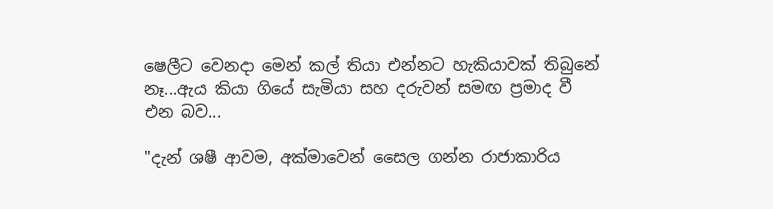ෂෙලීට වෙනදා මෙන් කල් තියා එන්නට හැකියාවක් තිබුනේ නෑ...ඇය කියා ගියේ සැමියා සහ දරුවන් සමඟ ප්‍රමාද වී එන බව...

"දැන් ශෂී ආවම, අක්මාවෙන් සෛල ගන්න රාජාකාරිය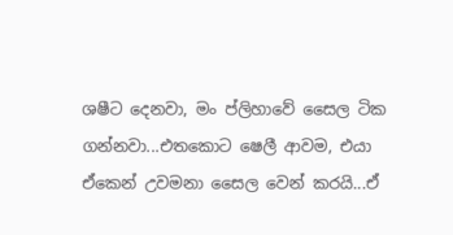ශෂීට දෙනවා, මං ප්ලිහාවේ සෛල ටික ගන්නවා...එතකොට ෂෙලී ආවම, එයා ඒකෙන් උවමනා සෛල වෙන් කරයි...ඒ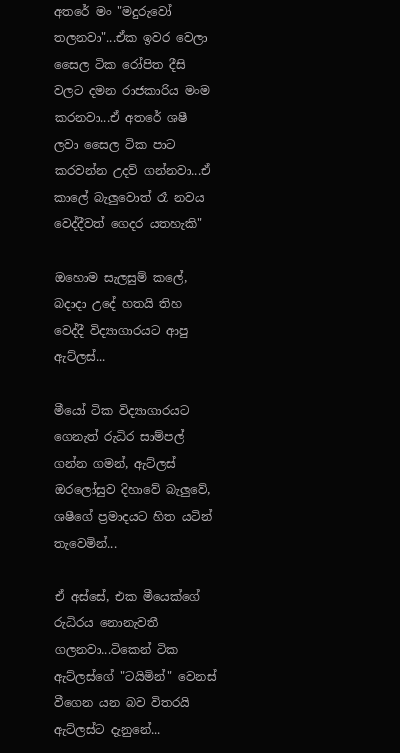අතරේ මං "මදුරුවෝ තලනවා"...ඒක ඉවර වෙලා සෛල ටික රෝපිත දීසි වලට දමන රාජකාරිය මංම කරනවා...ඒ අතරේ ශෂී ලවා සෛල ටික පාට කරවන්න උදව් ගන්නවා...ඒ කාලේ බැලුවොත් රෑ නවය වෙද්දීවත් ගෙදර යතහැකි"

ඔහොම සැලසුම් කලේ, බදාදා උදේ හතයි තිහ වෙද්දී විද්‍යාගාරයට ආපු ඇට්ලස්...

මීයෝ ටික විද්‍යාගාරයට ගෙනැත් රුධිර සාම්පල් ගන්න ගමන්, ඇට්ලස් ඔරලෝසුව දිහාවේ බැලුවේ, ශෂීගේ ප්‍රමාදයට හිත යටින් තැවෙමින්...

ඒ අස්සේ, එක මීයෙක්ගේ රුධිරය නොනැවතී ගලනවා...ටිකෙන් ටික ඇට්ලස්ගේ "ටයිමින්" වෙනස් වීගෙන යන බව විතරයි ඇට්ලස්ට දැනුනේ...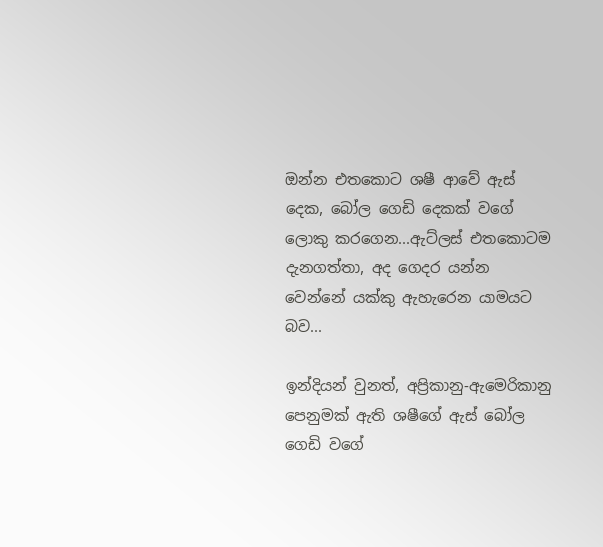ඔන්න එතකොට ශෂී ආවේ ඇස් දෙක, බෝල ගෙඩි දෙකක් වගේ ලොකු කරගෙන...ඇට්ලස් එතකොටම දැනගත්තා, අද ගෙදර යන්න වෙන්නේ යක්කු ඇහැරෙන යාමයට බව...

ඉන්දියන් වුනත්, අප්‍රිකානු-ඇමෙරිකානු පෙනුමක් ඇති ශෂීගේ ඇස් බෝල ගෙඩි වගේ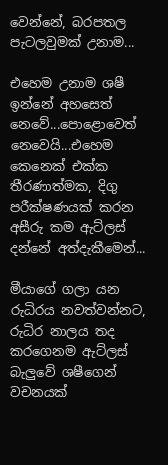වෙන්නේ, බරපතල පැටලවුමක් උනාම...

එහෙම උනාම ශෂී ඉන්නේ අහසෙත් නෙවේ...පොළොවෙත් නෙවෙයි...එහෙම කෙනෙක් එක්ක තීරණාත්මක, දිගු පරීක්ෂණයක් කරන අසීරු කම ඇට්ලස් දන්නේ අත්දැකීමෙන්...

මීයාගේ ගලා යන රුධිරය නවත්වන්නට, රුධිර නාලය තද කරගෙනම ඇට්ලස් බැලුවේ ශෂීගෙන් වචනයක්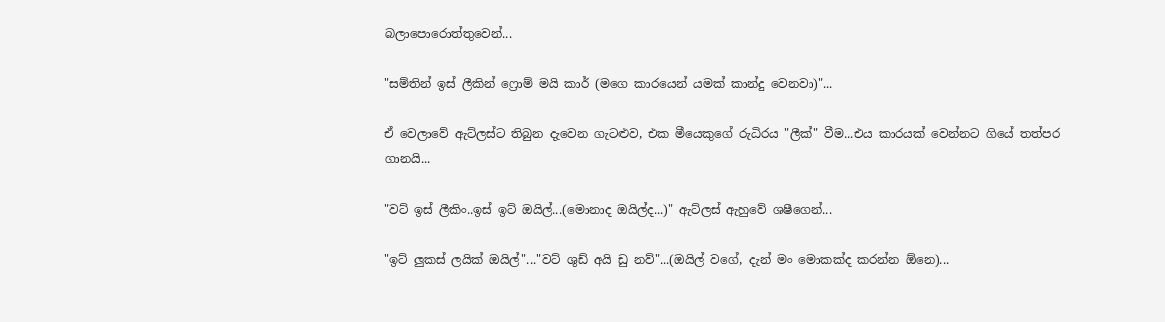බලාපොරොත්තුවෙන්...

"සම්තින් ඉස් ලීකින් ෆ්‍රොම් මයි කාර් (මගෙ කාරයෙන් යමක් කාන්දු වෙනවා)"...

ඒ වෙලාවේ ඇට්ලස්ට තිබුන දැවෙන ගැටළුව, එක මීයෙකුගේ රුධිරය "ලීක්" වීම...එය කාරයක් වෙන්නට ගියේ තත්පර ගානයි...

"වට් ඉස් ලීකිං..ඉස් ඉට් ඔයිල්...(මොනාද ඔයිල්ද...)" ඇට්ලස් ඇහුවේ ශෂීගෙන්...

"ඉට් ලුකස් ලයික් ඔයිල්"..."වට් ශුඩ් අයි ඩු නව්"...(ඔයිල් වගේ, දැන් මං මොකක්ද කරන්න ඕනෙ)...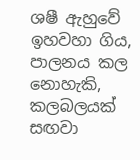ශෂී ඇහුවේ ඉහවහා ගිය, පාලනය කල නොහැකි, කලබලයක් සඟවා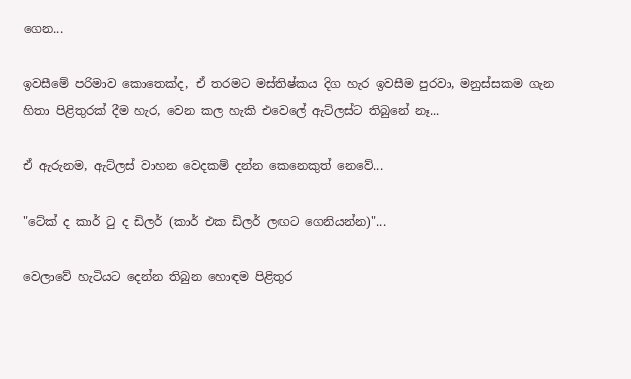ගෙන...

ඉවසීමේ පරිමාව කොතෙක්ද, ඒ තරමට මස්තිෂ්කය දිග හැර ඉවසීම පුරවා, මනුස්සකම ගැන හිතා පිළිතුරක් දීම හැර, වෙන කල හැකි එවෙලේ ඇට්ලස්ට තිබුනේ නෑ...

ඒ ඇරුනම, ඇට්ලස් වාහන වෙදකම් දන්න කෙනෙකුත් නෙවේ...

"ටේක් ද කාර් ටු ද ඩිලර් (කාර් එක ඩිලර් ලඟට ගෙනියන්න)"...

වෙලාවේ හැටියට දෙන්න තිබුන හොඳම පිළිතුර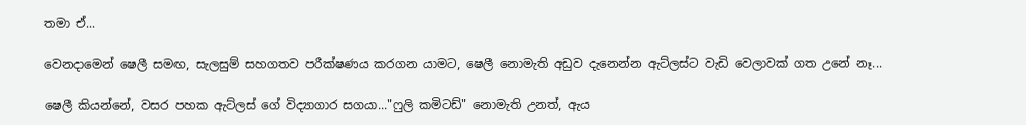තමා ඒ...

වෙනදාමෙන් ෂෙලී සමඟ, සැලසුම් සහගතව පරීක්ෂණය කරගන යාමට, ෂෙලී නොමැති අඩුව දැනෙන්න ඇට්ලස්ට වැඩි වෙලාවක් ගත උනේ නෑ...

ෂෙලී කියන්නේ, වසර පහක ඇට්ලස් ගේ විද්‍යාගාර සගයා..."ෆුලි කමිටඩ්" නොමැති උනත්, ඇය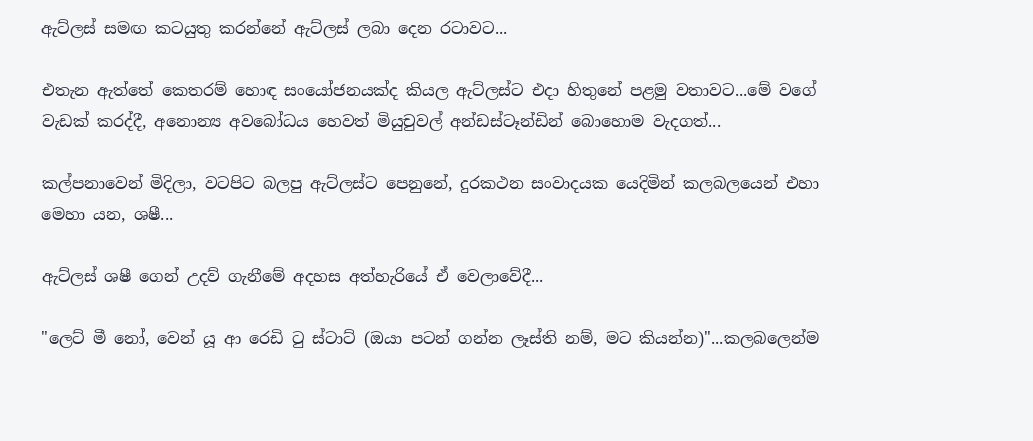ඇට්ලස් සමඟ කටයුතු කරන්නේ ඇට්ලස් ලබා දෙන රටාවට...

එතැන ඇත්තේ කෙතරම් හොඳ සංයෝජනයක්ද කියල ඇට්ලස්ට එදා හිතුනේ පළමු වතාවට...මේ වගේ වැඩක් කරද්දී, අනොන්‍ය අවබෝධය හෙවත් මියුචුවල් අන්ඩස්ටෑන්ඩින් බොහොම වැදගත්...

කල්පනාවෙන් මිදිලා, වටපිට බලපු ඇට්ලස්ට පෙනුනේ, දුරකථන සංවාදයක යෙදිමින් කලබලයෙන් එහා මෙහා යන, ශෂී...

ඇට්ලස් ශෂී ගෙන් උදව් ගැනීමේ අදහස අත්හැරියේ ඒ වෙලාවේදී...

"ලෙට් මී නෝ, වෙන් යූ ආ රෙඩි ටු ස්ටාට් (ඔයා පටන් ගන්න ලෑස්ති නම්, මට කියන්න)"...කලබලෙන්ම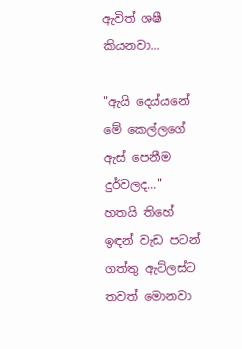ඇවිත් ශෂී කියනවා...

"ඇයි දෙය්යනේ මේ කෙල්ලගේ ඇස් පෙනීම දුර්වලද..." හතයි තිහේ ඉඳන් වැඩ පටන් ගත්තු ඇට්ලස්ට තවත් මොනවා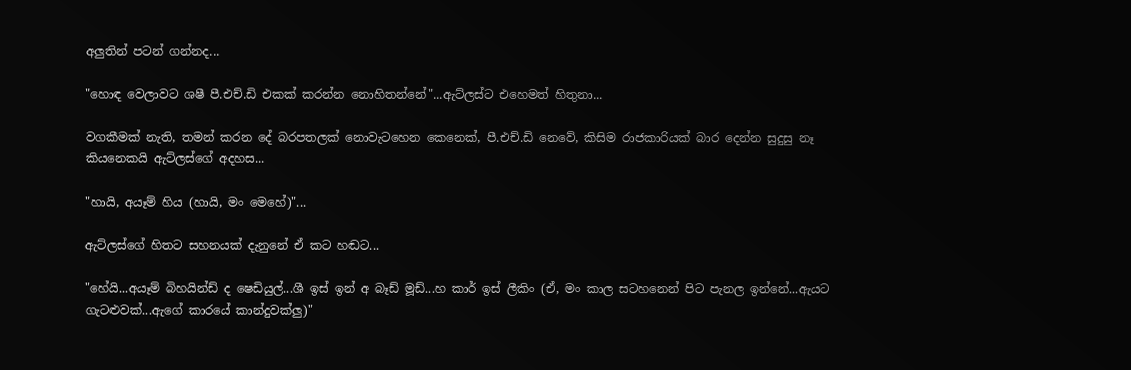අලුතින් පටන් ගන්නද...

"හොඳ වෙලාවට ශෂී පී.එච්.ඩි එකක් කරන්න නොහිතන්නේ"...ඇට්ලස්ට එහෙමත් හිතුනා...

වගකීමක් නැති, තමන් කරන දේ බරපතලක් නොවැටහෙන කෙනෙක්, පී.එච්.ඩි නෙවේ, කිසිම රාජකාරියක් බාර දෙන්න සුදුසු නෑ කියනෙකයි ඇට්ලස්ගේ අදහස...

"හායි, අයෑම් හිය (හායි, මං මෙහේ)"...

ඇට්ලස්ගේ හිතට සහනයක් දැනුනේ ඒ කට හඬට...

"හේයි...අයෑම් බිහයින්ඩ් ද ෂෙඩියුල්...ශී ඉස් ඉන් අ බෑඩ් මූඩ්...හ කාර් ඉස් ලීකිං (ඒ, මං කාල සටහනෙන් පිට පැනල ඉන්නේ...ඇයට ගැටළුවක්...ඇගේ කාරයේ කාන්දුවක්ලු)"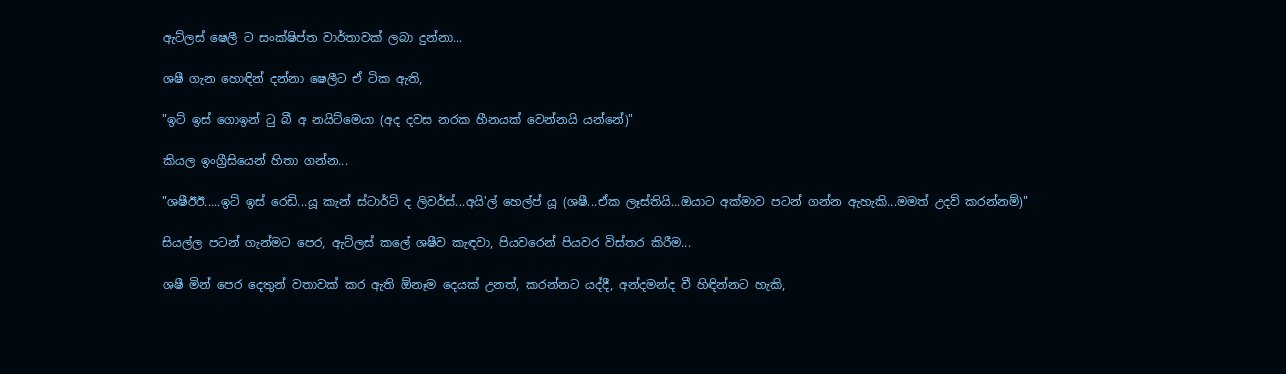ඇට්ලස් ෂෙලී ට සංක්ෂිප්ත වාර්තාවක් ලබා දුන්නා...

ශෂී ගැන හොඳින් දන්නා ෂෙලීට ඒ ටික ඇති,

"ඉට් ඉස් ගොඉන් ටු බී අ නයිට්මෙයා (අද දවස නරක හීනයක් වෙන්නයි යන්නේ)"

කියල ඉංග්‍රීසියෙන් හිතා ගන්න...

"ශෂීඊඊ.....ඉට් ඉස් රෙඩි...යූ කැන් ස්ටාර්ට් ද ලිවර්ස්...අයි'ල් හෙල්ප් යූ (ශෂී...ඒක ලෑස්තියි...ඔයාට අක්මාව පටන් ගන්න ඇහැකි...මමත් උදව් කරන්නම්)"

සියල්ල පටන් ගැන්මට පෙර, ඇට්ලස් කලේ ශෂීව කැඳවා, පියවරෙන් පියවර විස්තර කිරීම...

ශෂී මින් පෙර දෙතුන් වතාවක් කර ඇති ඕනෑම දෙයක් උනත්, කරන්නට යද්දී, අන්දමන්ද වී හිඳින්නට හැකි,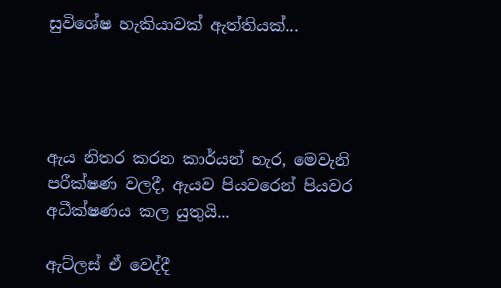සුවිශේෂ හැකියාවක් ඇත්තියක්...




ඇය නිතර කරන කාර්යන් හැර, මෙවැනි පරීක්ෂණ වලදී, ඇයව පියවරෙන් පියවර අධීක්ෂණය කල යුතුයි...

ඇට්ලස් ඒ වෙද්දී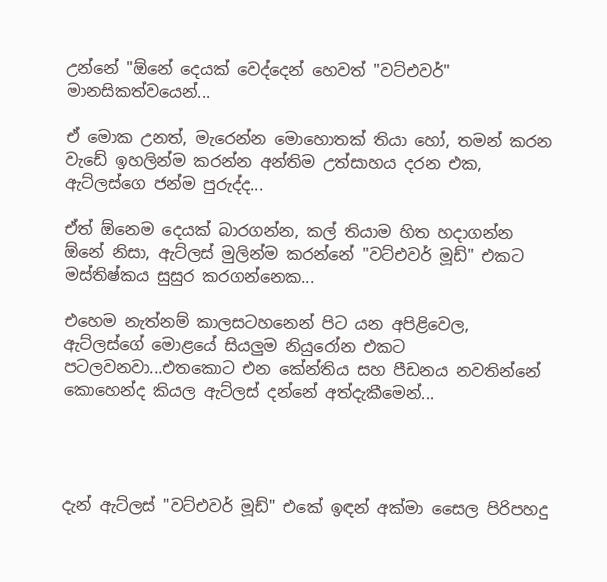උන්නේ "ඕනේ දෙයක් වෙද්දෙන් හෙවත් "වට්එවර්" මානසිකත්වයෙන්...

ඒ මොක උනත්, මැරෙන්න මොහොතක් තියා හෝ, තමන් කරන වැඩේ ඉහලින්ම කරන්න අන්තිම උත්සාහය දරන එක, ඇට්ලස්ගෙ ජන්ම පුරුද්ද...

ඒත් ඕනෙම දෙයක් බාරගන්න, කල් තියාම හිත හදාගන්න ඕනේ නිසා, ඇට්ලස් මුලින්ම කරන්නේ "වට්එවර් මූඩ්" එකට මස්තිෂ්කය සුසුර කරගන්නෙක...

එහෙම නැත්නම් කාලසටහනෙන් පිට යන අපිළිවෙල, ඇට්ලස්ගේ මොළයේ සියලුම නියුරෝන එකට පටලවනවා...එතකොට එන කේන්තිය සහ පීඩනය නවතින්නේ කොහෙන්ද කියල ඇට්ලස් දන්නේ අත්දැකීමෙන්...




දැන් ඇට්ලස් "වට්එවර් මූඩ්" එකේ ඉඳන් අක්මා සෛල පිරිපහදු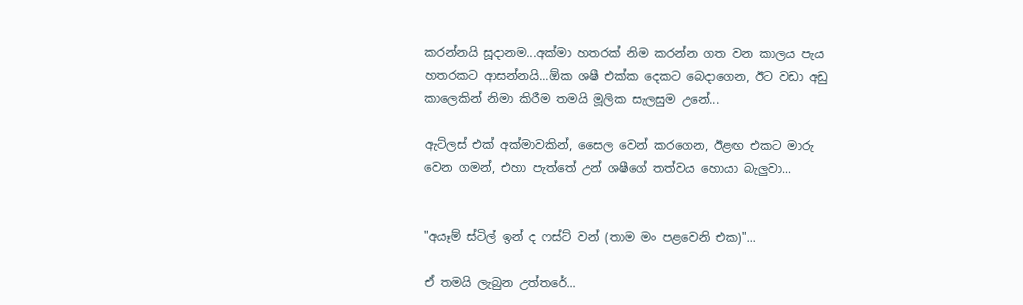කරන්නයි සූදානම...අක්මා හතරක් නිම කරන්න ගත වන කාලය පැය හතරකට ආසන්නයි...ඕක ශෂී එක්ක දෙකට බෙදාගෙන, ඊට වඩා අඩු කාලෙකින් නිමා කිරීම තමයි මූලික සැලසුම උනේ...

ඇට්ලස් එක් අක්මාවකින්, සෛල වෙන් කරගෙන, ඊළඟ එකට මාරු වෙන ගමන්, එහා පැත්තේ උන් ශෂීගේ තත්වය හොයා බැලුවා...


"අයෑම් ස්ටිල් ඉන් ද ෆස්ට් වන් (තාම මං පළවෙනි එක)"...

ඒ තමයි ලැබුන උත්තරේ...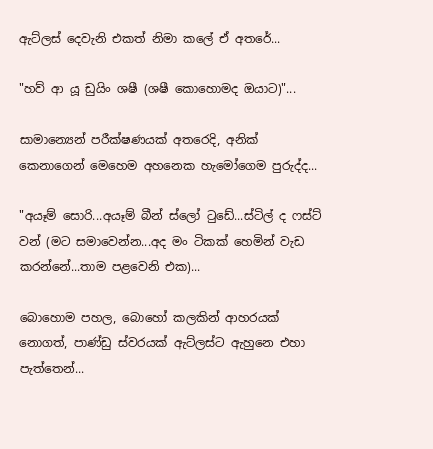ඇට්ලස් දෙවැනි එකත් නිමා කලේ ඒ අතරේ...

"හව් ආ යූ ඩුයිං ශෂී (ශෂී කොහොමද ඔයාට)"...

සාමාන්‍යෙන් පරීක්ෂණයක් අතරෙදි, අනික් කෙනාගෙන් මෙහෙම අහනෙක හැමෝගෙම පුරුද්ද...

"අයෑම් සොරි...අයෑම් බීන් ස්ලෝ ටුඩේ...ස්ටිල් ද ෆස්ට් වන් (මට සමාවෙන්න...අද මං ටිකක් හෙමින් වැඩ කරන්නේ...තාම පළවෙනි එක)...

බොහොම පහල, බොහෝ කලකින් ආහරයක් නොගත්, පාණ්ඩු ස්වරයක් ඇට්ලස්ට ඇහුනෙ එහා පැත්තෙන්...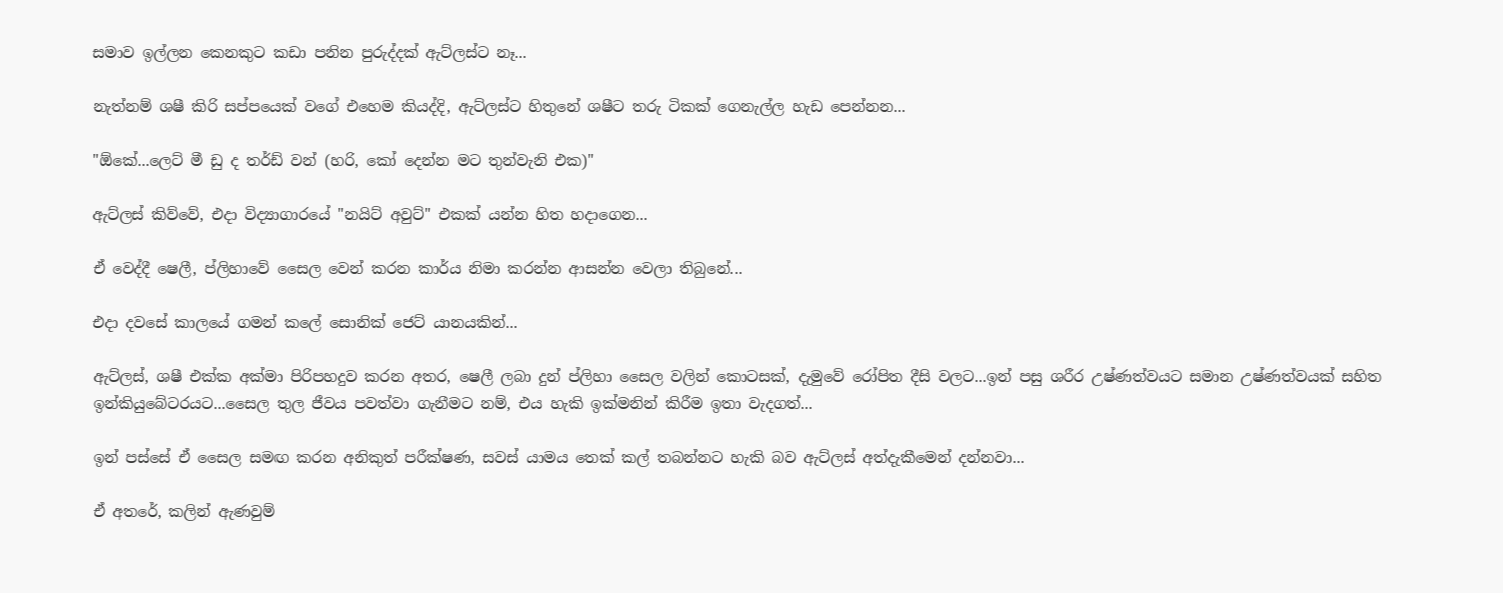සමාව ඉල්ලන කෙනකුට කඩා පනින පුරුද්දක් ඇට්ලස්ට නෑ...

නැත්නම් ශෂී කිරි සප්පයෙක් වගේ එහෙම කියද්දි, ඇට්ලස්ට හිතුනේ ශෂීට තරු ටිකක් ගෙනැල්ල හැඩ පෙන්නන...

"ඕකේ...ලෙට් මී ඩු ද තර්ඩ් වන් (හරි, කෝ දෙන්න මට තුන්වැනි එක)"

ඇට්ලස් කිව්වේ, එදා විද්‍යාගාරයේ "නයිට් අවුට්" එකක් යන්න හිත හදාගෙන...

ඒ වෙද්දී ෂෙලී, ප්ලිහාවේ සෛල වෙන් කරන කාර්ය නිමා කරන්න ආසන්න වෙලා තිබුනේ...

එදා දවසේ කාලයේ ගමන් කලේ සොනික් ජෙට් යානයකින්...

ඇට්ලස්, ශෂී එක්ක අක්මා පිරිපහදුව කරන අතර, ෂෙලී ලබා දුන් ප්ලිහා සෛල වලින් කොටසක්, දැමුවේ රෝපිත දීසි වලට...ඉන් පසු ශරීර උෂ්ණත්වයට සමාන උෂ්ණත්වයක් සහිත ඉන්කියුබේටරයට...සෛල තුල ජීවය පවත්වා ගැනීමට නම්, එය හැකි ඉක්මනින් කිරීම ඉතා වැදගත්...

ඉන් පස්සේ ඒ සෛල සමඟ කරන අනිකුත් පරීක්ෂණ, සවස් යාමය තෙක් කල් තබන්නට හැකි බව ඇට්ලස් අත්දැකීමෙන් දන්නවා...

ඒ අතරේ, කලින් ඇණවුම්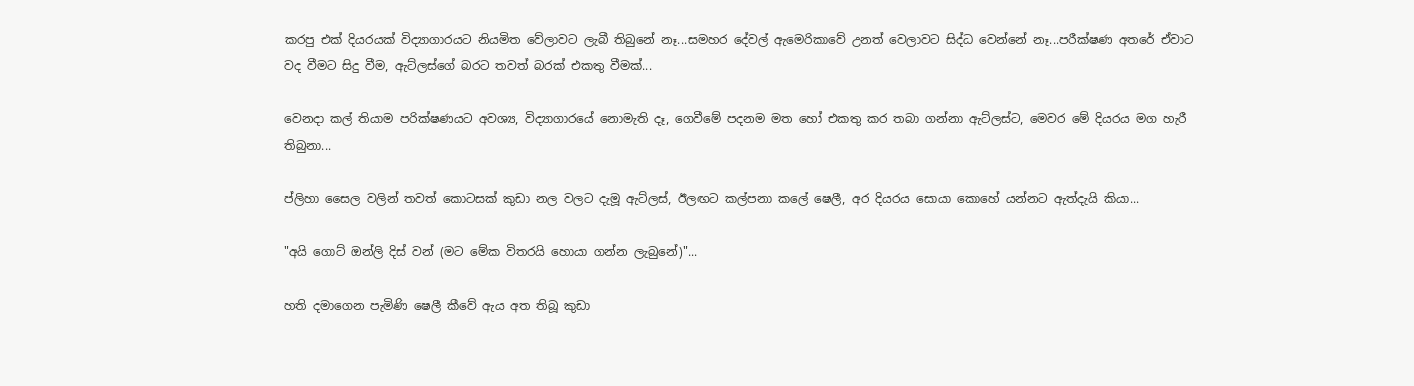කරපු එක් දියරයක් විද්‍යාගාරයට නියමිත වේලාවට ලැබී තිබුනේ නෑ...සමහර දේවල් ඇමෙරිකාවේ උනත් වෙලාවට සිද්ධ වෙන්නේ නෑ...පරීක්ෂණ අතරේ ඒවාට වද වීමට සිදු වීම, ඇට්ලස්ගේ බරට තවත් බරක් එකතු වීමක්...

වෙනදා කල් තියාම පරික්ෂණයට අවශ්‍ය, විද්‍යාගාරයේ නොමැති දෑ, ගෙවීමේ පදනම මත හෝ එකතු කර තබා ගන්නා ඇට්ලස්ට, මෙවර මේ දියරය මග හැරී තිබුනා...

ප්ලිහා සෛල වලින් තවත් කොටසක් කුඩා නල වලට දැමූ ඇට්ලස්, ඊලඟට කල්පනා කලේ ෂෙලී, අර දියරය සොයා කොහේ යන්නට ඇත්දැයි කියා...

"අයි ගොට් ඔන්ලි දිස් වන් (මට මේක විතරයි හොයා ගන්න ලැබුනේ)"...

හති දමාගෙන පැමිණි ෂෙලී කීවේ ඇය අත තිබූ කුඩා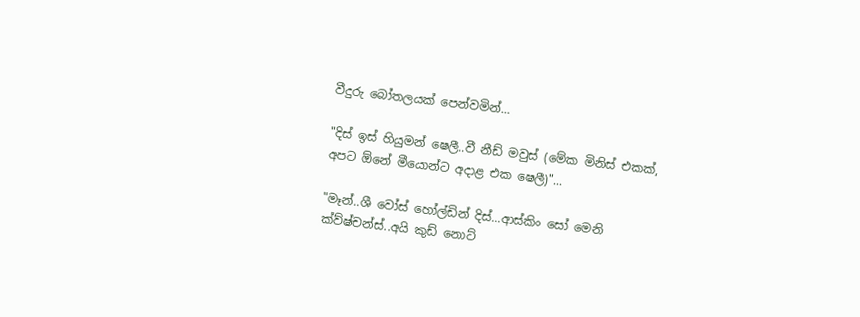වීදුරු බෝතලයක් පෙන්වමින්...

"දිස් ඉස් හියුමන් ෂෙලී..වී නීඩ් මවුස් (මේක මිනිස් එකක්, අපට ඕනේ මීයොන්ට අදාළ එක ෂෙලී)"...

"මෑන්..ශී වෝස් හෝල්ඩින් දිස්...ආස්කිං සෝ මෙනි ක්ව්ෂ්චන්ස්..අයි කුඩ් නොට්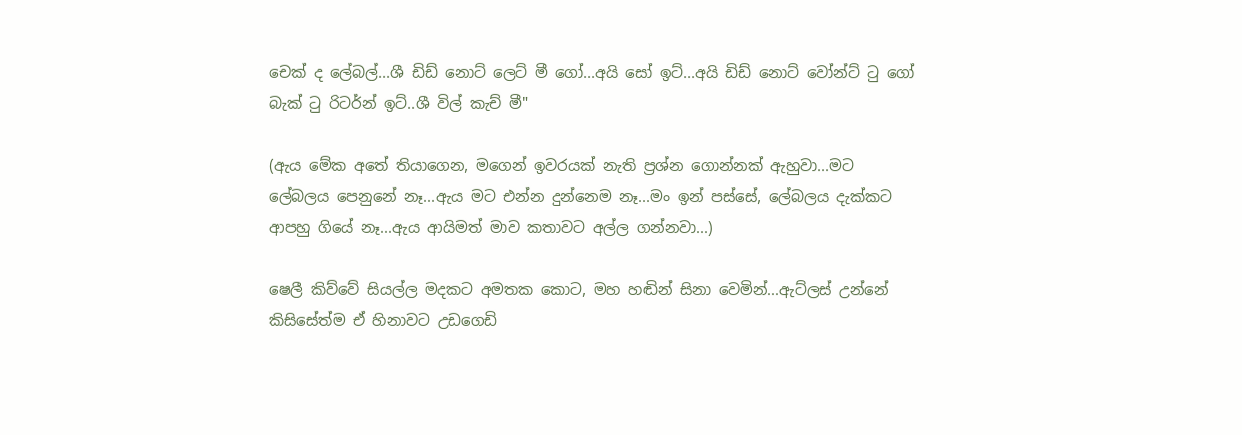චෙක් ද ලේබල්...ශී ඩිඩ් නොට් ලෙට් මී ගෝ...අයි සෝ ඉට්...අයි ඩිඩ් නොට් වෝන්ට් ටු ගෝ බැක් ටු රිටර්න් ඉට්..ශී විල් කැච් මී"

(ඇය මේක අතේ තියාගෙන, මගෙන් ඉවරයක් නැති ප්‍රශ්න ගොන්නක් ඇහුවා...මට ලේබලය පෙනුනේ නෑ...ඇය මට එන්න දුන්නෙම නෑ...මං ඉන් පස්සේ, ලේබලය දැක්කට ආපහු ගියේ නෑ...ඇය ආයිමත් මාව කතාවට අල්ල ගන්නවා...)

ෂෙලී කිව්වේ සියල්ල මදකට අමතක කොට, මහ හඬින් සිනා වෙමින්...ඇට්ලස් උන්නේ කිසිසේත්ම ඒ හිනාවට උඩගෙඩි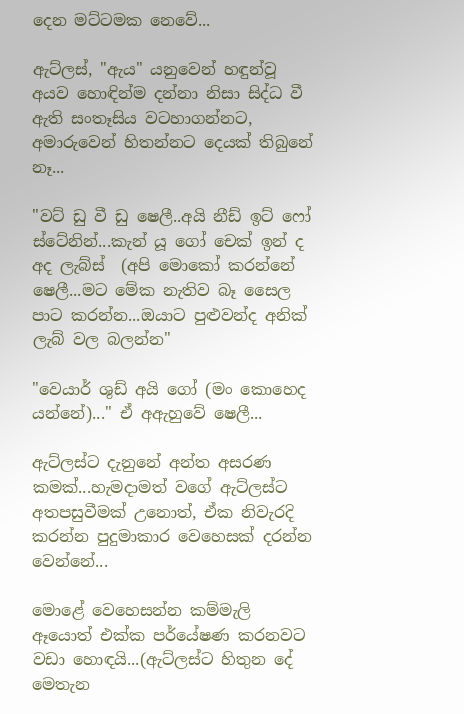දෙන මට්ටමක නෙවේ...

ඇට්ලස්, "ඇය" යනුවෙන් හඳුන්වූ අයව හොඳින්ම දන්නා නිසා සිද්ධ වී ඇති සංතෑසිය වටහාගන්නට, අමාරුවෙන් හිතන්නට දෙයක් තිබුනේ නෑ...

"වට් ඩු වී ඩු ෂෙලී..අයි නීඩ් ඉට් ෆෝ ස්ටේනින්...කැන් යූ ගෝ චෙක් ඉන් ද අද ලැබ්ස්  (අපි මොකෝ කරන්නේ ෂෙලී...මට මේක නැතිව බෑ සෛල පාට කරන්න...ඔයාට පුළුවන්ද අනික් ලැබ් වල බලන්න"

"වෙයාර් ශුඩ් අයි ගෝ (මං කොහෙද යන්නේ)..." ඒ අඇහුවේ ෂෙලී...

ඇට්ලස්ට දැනුනේ අන්ත අසරණ කමක්...හැමදාමත් වගේ ඇට්ලස්ට අතපසුවීමක් උනොත්, ඒක නිවැරදි කරන්න පුදුමාකාර වෙහෙසක් දරන්න වෙන්නේ...

මොළේ වෙහෙසන්න කම්මැලි ඈයොත් එක්ක පර්යේෂණ කරනවට වඩා හොඳයි...(ඇට්ලස්ට හිතුන දේ මෙතැන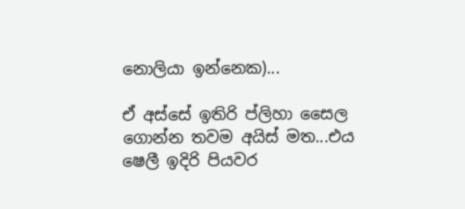නොලියා ඉන්නෙක)...

ඒ අස්සේ ඉතිරි ප්ලිහා සෛල ගොන්න තවම අයිස් මත...එය ෂෙලී ඉදිරි පියවර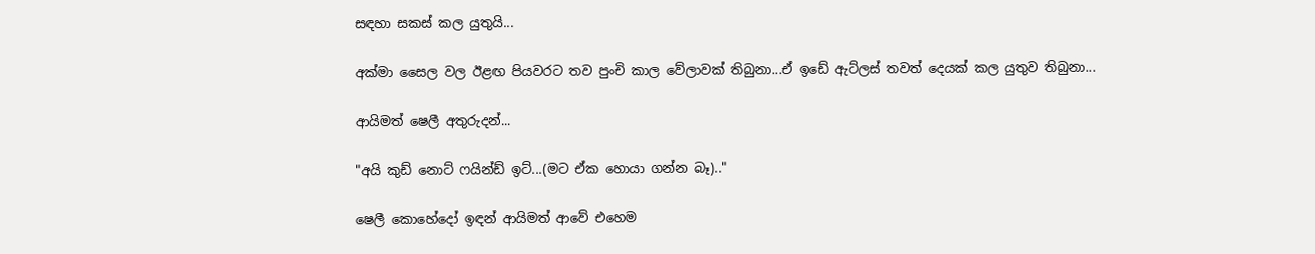සඳහා සකස් කල යුතුයි...

අක්මා සෛල වල ඊළඟ පියවරට තව පුංචි කාල වේලාවක් තිබුනා...ඒ ඉඩේ ඇට්ලස් තවත් දෙයක් කල යුතුව තිබුනා...

ආයිමත් ෂෙලී අතුරුදන්...

"අයි කුඩ් නොට් ෆයින්ඩ් ඉට්...(මට ඒක හොයා ගන්න බෑ).."

ෂෙලී කොහේදෝ ඉඳන් ආයිමත් ආවේ එහෙම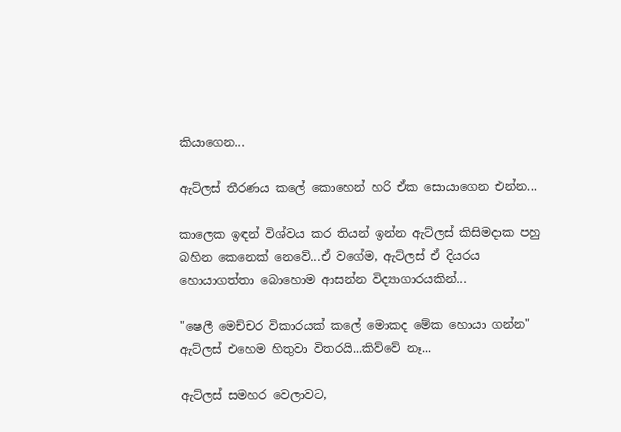කියාගෙන...

ඇට්ලස් තීරණය කලේ කොහෙන් හරි ඒක සොයාගෙන එන්න...

කාලෙක ඉඳන් විශ්වය කර තියන් ඉන්න ඇට්ලස් කිසිමදාක පහු බහින කෙනෙක් නෙවේ...ඒ වගේම, ඇට්ලස් ඒ දියරය හොයාගත්තා බොහොම ආසන්න විද්‍යාගාරයකින්...

"ෂෙලී මෙච්චර විකාරයක් කලේ මොකද මේක හොයා ගන්න" ඇට්ලස් එහෙම හිතුවා විතරයි...කිව්වේ නෑ...

ඇට්ලස් සමහර වෙලාවට,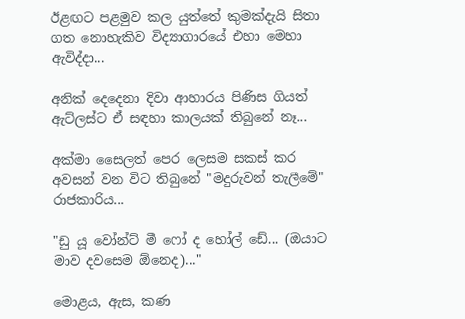ඊළඟට පළමුව කල යුත්තේ කුමක්දැයි සිතා ගත නොහැකිව විද්‍යාගාරයේ එහා මෙහා ඇවිද්දා...

අනික් දෙදෙනා දිවා ආහාරය පිණිස ගියත් ඇට්ලස්ට ඒ සඳහා කාලයක් තිබුනේ නෑ...

අක්මා සෛලත් පෙර ලෙසම සකස් කර අවසන් වන විට තිබුනේ "මදුරුවන් තැලීමේ" රාජකාරිය...

"ඩු යූ වෝන්ට් මී ෆෝ ද හෝල් ඩේ... (ඔයාට මාව දවසෙම ඕනෙද)..."

මොළය, ඇස, කණ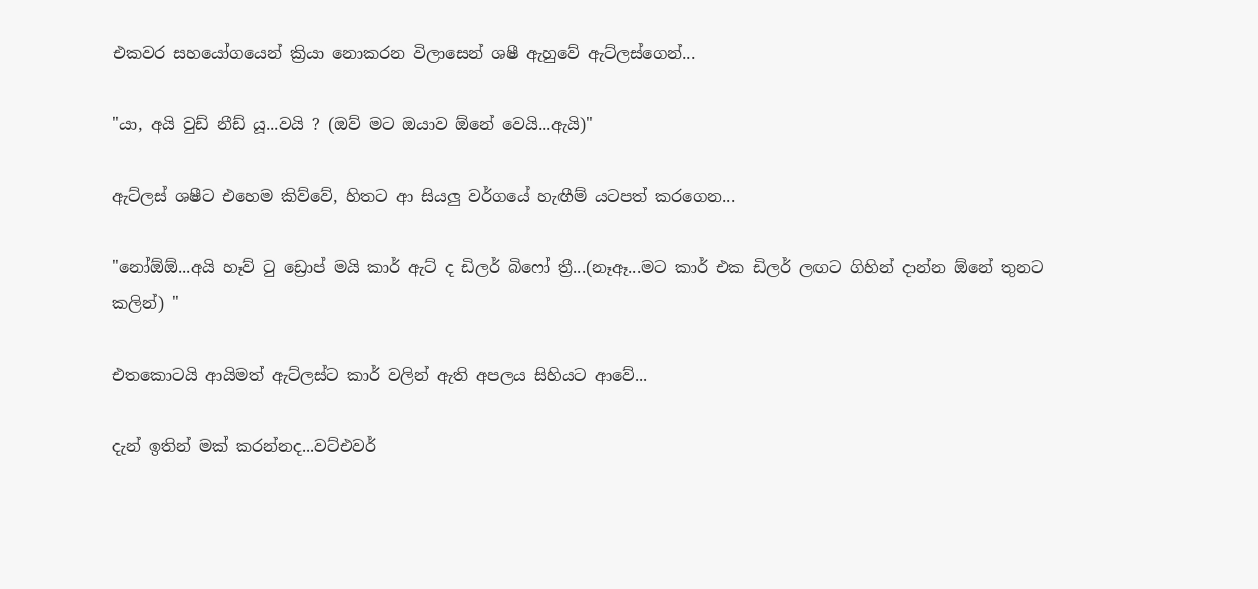එකවර සහයෝගයෙන් ක්‍රියා නොකරන විලාසෙන් ශෂී ඇහුවේ ඇට්ලස්ගෙන්...

"යා, අයි වුඩ් නීඩ් යූ...වයි ? (ඔව් මට ඔයාව ඕනේ වෙයි...ඇයි)"

ඇට්ලස් ශෂීට එහෙම කිව්වේ, හිතට ආ සියලු වර්ගයේ හැඟීම් යටපත් කරගෙන...

"නෝඕඕ...අයි හෑව් ටු ඩ්‍රොප් මයි කාර් ඇට් ද ඩිලර් බිෆෝ ත්‍රී...(නෑඈ...මට කාර් එක ඩිලර් ලඟට ගිහින් දාන්න ඕනේ තුනට කලින්) "

එතකොටයි ආයිමත් ඇට්ලස්ට කාර් වලින් ඇති අපලය සිහියට ආවේ...

දැන් ඉතින් මක් කරන්නද...වට්එවර්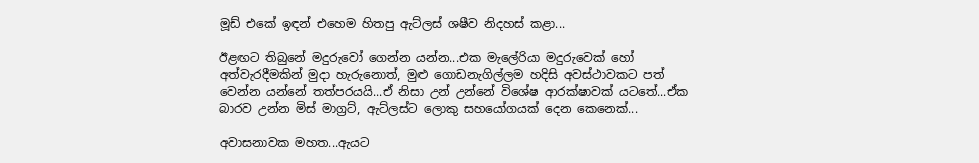මූඩ් එකේ ඉඳන් එහෙම හිතපු ඇට්ලස් ශෂීව නිදහස් කළා...

ඊළඟට තිබුනේ මදුරුවෝ ගෙන්න යන්න...එක මැලේරියා මදුරුවෙක් හෝ අත්වැරදීමකින් මුදා හැරුනොත්, මුළු ගොඩනැගිල්ලම හදිසි අවස්ථාවකට පත් වෙන්න යන්නේ තත්පරයයි...ඒ නිසා උන් උන්නේ විශේෂ ආරක්ෂාවක් යටතේ...ඒක බාරව උන්න මිස් මාග්‍රට්, ඇට්ලස්ට ලොකු සහයෝගයක් දෙන කෙනෙක්...

අවාසනාවක මහත...ඇයට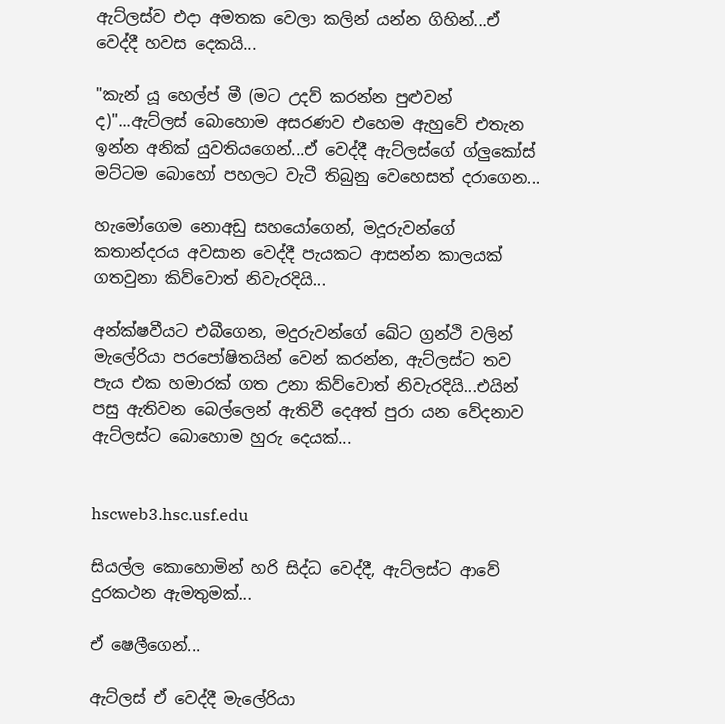ඇට්ලස්ව එදා අමතක වෙලා කලින් යන්න ගිහින්...ඒ වෙද්දී හවස දෙකයි...

"කැන් යූ හෙල්ප් මී (මට උදව් කරන්න පුළුවන් ද)"...ඇට්ලස් බොහොම අසරණව එහෙම ඇහුවේ එතැන ඉන්න අනික් යුවතියගෙන්...ඒ වෙද්දී ඇට්ලස්ගේ ග්ලුකෝස් මට්ටම බොහෝ පහලට වැටී තිබුනු වෙහෙසත් දරාගෙන...

හැමෝගෙම නොඅඩු සහයෝගෙන්, මදූරුවන්ගේ කතාන්දරය අවසාන වෙද්දී පැයකට ආසන්න කාලයක් ගතවුනා කිව්වොත් නිවැරදියි...

අන්ක්ෂවීයට එබීගෙන, මදුරුවන්ගේ ඛේට ග්‍රන්ථි වලින් මැලේරියා පරපෝෂිතයින් වෙන් කරන්න, ඇට්ලස්ට තව පැය එක හමාරක් ගත උනා කිව්වොත් නිවැරදියි...එයින් පසු ඇතිවන බෙල්ලෙන් ඇතිවී දෙඅත් පුරා යන වේදනාව ඇට්ලස්ට බොහොම හුරු දෙයක්...


hscweb3.hsc.usf.edu

සියල්ල කොහොමින් හරි සිද්ධ වෙද්දී, ඇට්ලස්ට ආවේ දුරකථන ඇමතුමක්...

ඒ ෂෙලීගෙන්...

ඇට්ලස් ඒ වෙද්දී මැලේරියා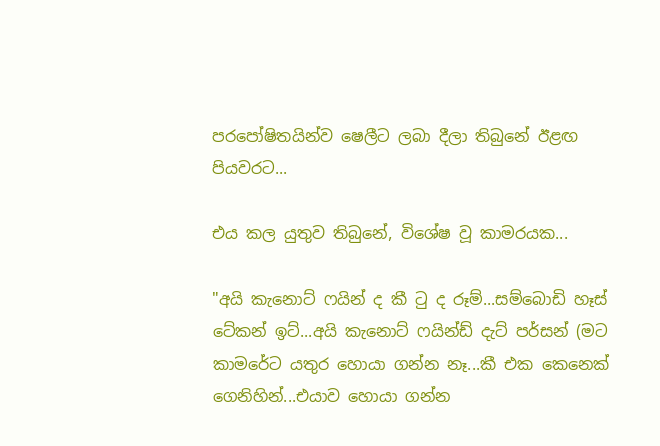පරපෝෂිතයින්ව ෂෙලීට ලබා දීලා තිබුනේ ඊළඟ පියවරට...

එය කල යුතුව තිබුනේ, විශේෂ වූ කාමරයක...

"අයි කැනොට් ෆයින් ද කී ටු ද රූම්...සම්බොඩි හෑස් ටේකන් ඉට්...අයි කැනොට් ෆයින්ඩ් දැට් පර්සන් (මට කාමරේට යතුර හොයා ගන්න නෑ...කී එක කෙනෙක් ගෙනිහින්...එයාව හොයා ගන්න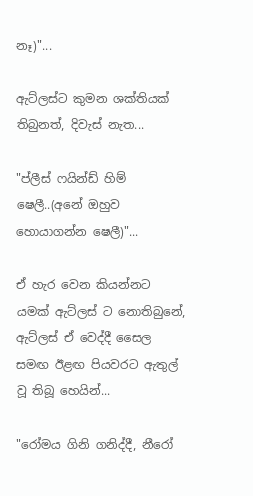නෑ)"...

ඇට්ලස්ට කුමන ශක්තියක් තිබුනත්, දිවැස් නැත...

"ප්ලීස් ෆයින්ඩ් හිම් ෂෙලී..(අනේ ඔහුව හොයාගන්න ෂෙලී)"...

ඒ හැර වෙන කියන්නට යමක් ඇට්ලස් ට නොතිබුනේ, ඇට්ලස් ඒ වෙද්දී සෛල සමඟ ඊළඟ පියවරට ඇතුල් වූ තිබූ හෙයින්...

"රෝමය ගිනි ගනිද්දී, නීරෝ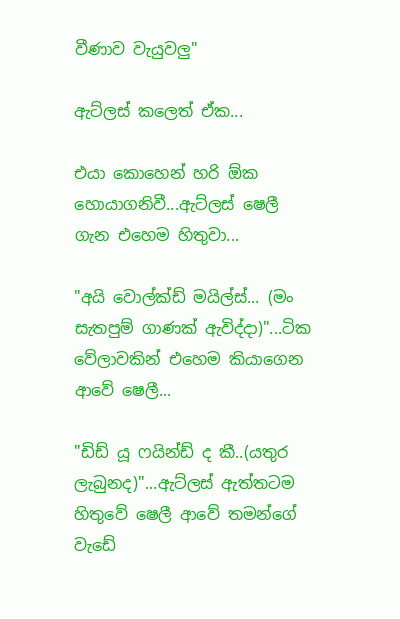වීණාව වැයුවලු"

ඇට්ලස් කලෙත් ඒක...

එයා කොහෙන් හරි ඕක හොයාගනිවී...ඇට්ලස් ෂෙලී ගැන එහෙම හිතුවා...

"අයි වොල්ක්ඩ් මයිල්ස්... (මං සැතපුම් ගාණක් ඇවිද්දා)"...ටික වේලාවකින් එහෙම කියාගෙන ආවේ ෂෙලී...

"ඩිඩ් යූ ෆයින්ඩ් ද කී..(යතුර ලැබුනද)"...ඇට්ලස් ඇත්තටම හිතුවේ ෂෙලී ආවේ තමන්ගේ වැඩේ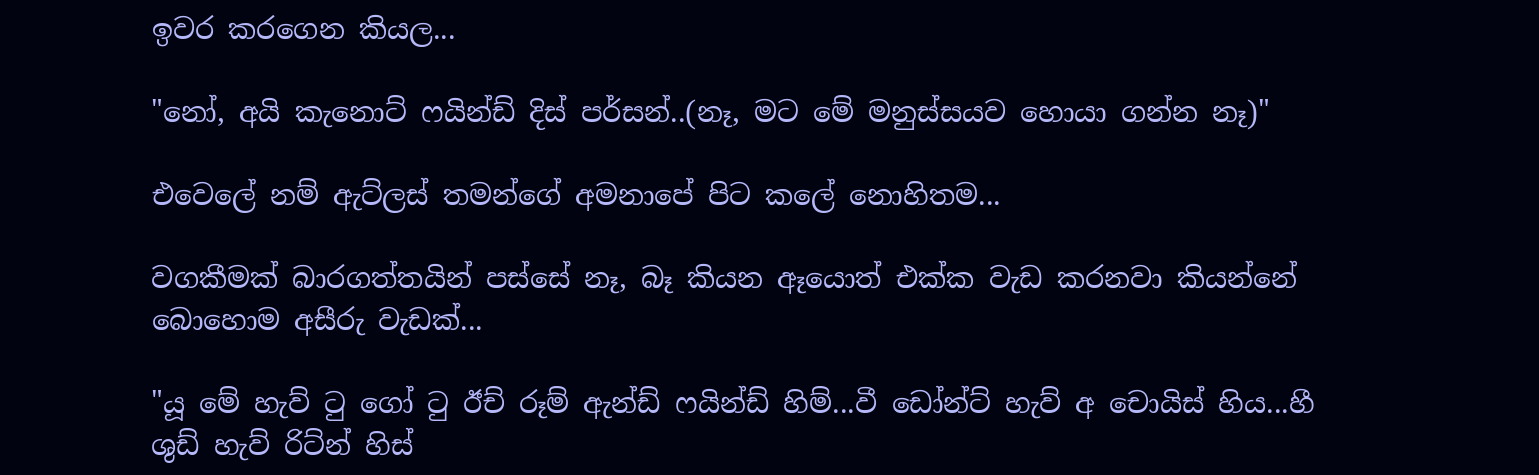ඉවර කරගෙන කියල...

"නෝ, අයි කැනොට් ෆයින්ඩ් දිස් පර්සන්..(නෑ, මට මේ මනුස්සයව හොයා ගන්න නෑ)"

එවෙලේ නම් ඇට්ලස් තමන්ගේ අමනාපේ පිට කලේ නොහිතම...

වගකීමක් බාරගත්තයින් පස්සේ නෑ, බෑ කියන ඈයොත් එක්ක වැඩ කරනවා කියන්නේ බොහොම අසීරු වැඩක්...

"යූ මේ හැව් ටු ගෝ ටු ඊච් රූම් ඇන්ඩ් ෆයින්ඩ් හිම්...වී ඩෝන්ට් හැව් අ චොයිස් හිය...හී ශුඩ් හැව් රිට්න් හිස්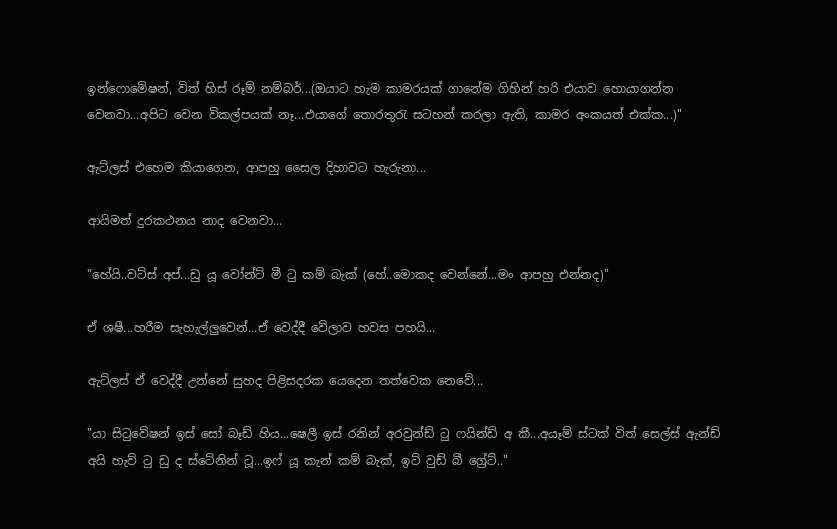ඉන්ෆොමේෂන්, විත් හිස් රූම් නම්බර්...(ඔයාට හැම කාමරයක් ගානේම ගිහින් හරි එයාව හොයාගන්න වෙනවා...අපිට වෙන විකල්පයක් නෑ...එයාගේ තොරතුරැ සටහන් කරලා ඇති, කාමර අංකයත් එක්ක...)"

ඇට්ලස් එහෙම කියාගෙන, ආපහු සෛල දිහාවට හැරුනා...

ආයිමත් දුරකථනය නාද වෙනවා...

"හේයි..වට්ස් අප්...ඩු යූ වෝන්ට් මී ටු කම් බැක් (හේ..මොකද වෙන්නේ...මං ආපහු එන්නද)"

ඒ ශෂී...හරීම සැහැල්ලුවෙන්...ඒ වෙද්දී වේලාව හවස පහයි...

ඇට්ලස් ඒ වෙද්දී උන්නේ සුහද පිළිසදරක යෙදෙන තත්වෙක නෙවේ...

"යා සිටුවේෂන් ඉස් සෝ බෑඩ් හිය...ෂෙලී ඉස් රනින් අරවුන්ඩ් ටු ෆයින්ඩ් අ කී...අයෑම් ස්ටක් විත් සෙල්ස් ඇන්ඩ් අයි හැව් ටු ඩු ද ස්ටේනින් ටූ...ඉෆ් යූ කැන් කම් බැක්, ඉට් වුඩ් බී ග්‍රේට්.."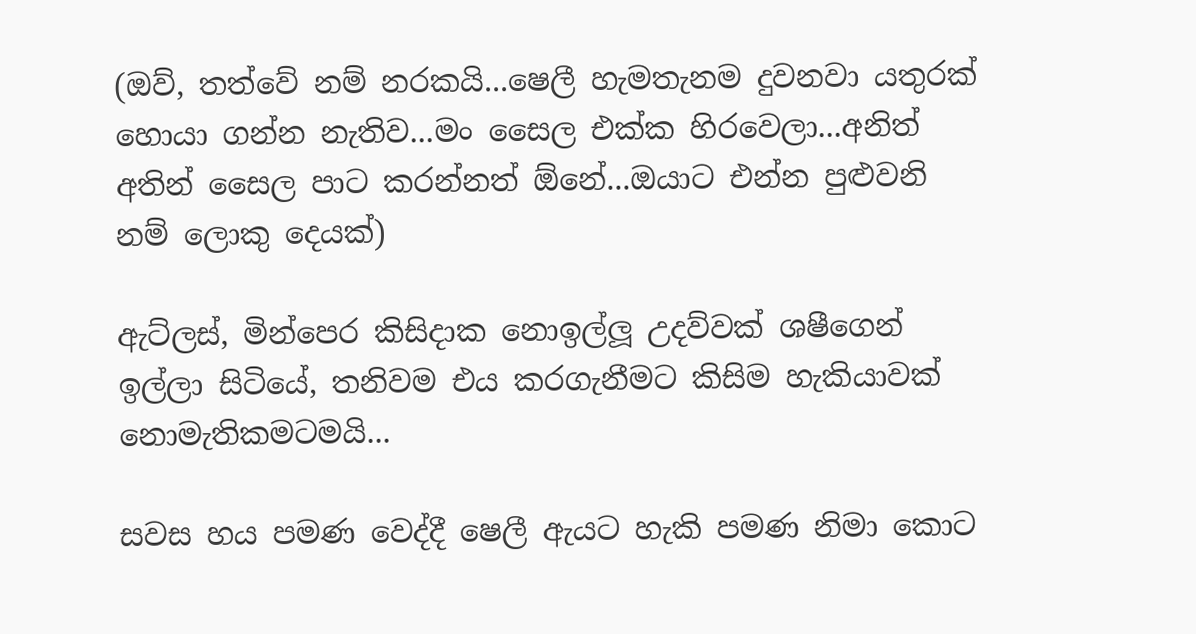(ඔව්, තත්වේ නම් නරකයි...ෂෙලී හැමතැනම දුවනවා යතුරක් හොයා ගන්න නැතිව...මං සෛල එක්ක හිරවෙලා...අනිත් අතින් සෛල පාට කරන්නත් ඕනේ...ඔයාට එන්න පුළුවනි නම් ලොකු දෙයක්)

ඇට්ලස්, මින්පෙර කිසිදාක නොඉල්ලූ උදව්වක් ශෂීගෙන් ඉල්ලා සිටියේ, තනිවම එය කරගැනීමට කිසිම හැකියාවක් නොමැතිකමටමයි...

සවස හය පමණ වෙද්දී ෂෙලී ඇයට හැකි පමණ නිමා කොට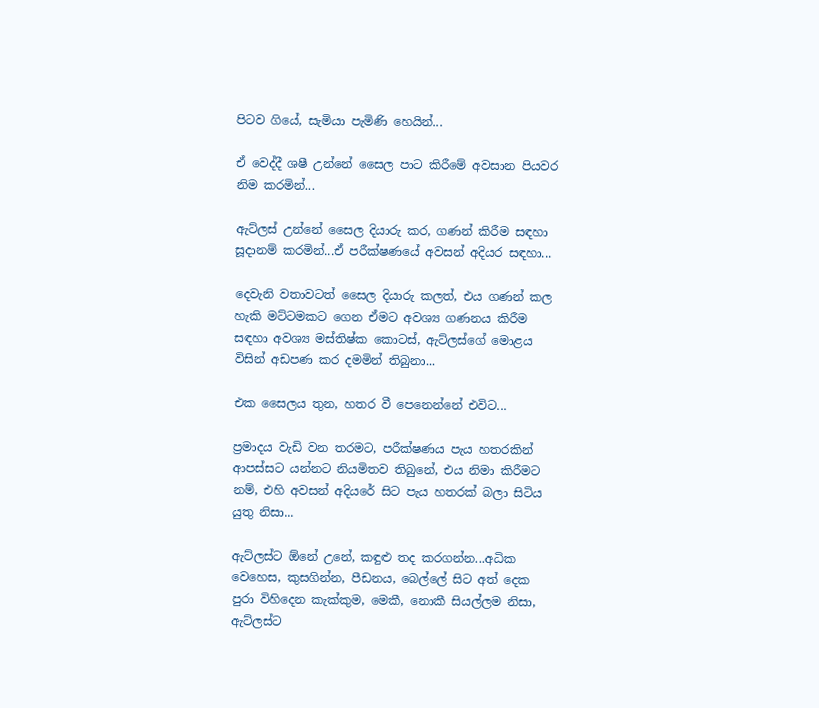පිටව ගියේ, සැමියා පැමිණි හෙයින්...

ඒ වෙද්දී ශෂී උන්නේ සෛල පාට කිරීමේ අවසාන පියවර නිම කරමින්...

ඇට්ලස් උන්නේ සෛල දියාරු කර, ගණන් කිරීම සඳහා සූදානම් කරමින්...ඒ පරීක්ෂණයේ අවසන් අදියර සඳහා...

දෙවැනි වතාවටත් සෛල දියාරු කලත්, එය ගණන් කල හැකි මට්ටමකට ගෙන ඒමට අවශ්‍ය ගණනය කිරීම සඳහා අවශ්‍ය මස්තිෂ්ක කොටස්, ඇට්ලස්ගේ මොළය විසින් අඩපණ කර දමමින් තිබුනා...

එක සෛලය තුන, හතර වී පෙනෙන්නේ එවිට...

ප්‍රමාදය වැඩි වන තරමට, පරීක්ෂණය පැය හතරකින් ආපස්සට යන්නට නියමිතව තිබුනේ, එය නිමා කිරීමට නම්, එහි අවසන් අදියරේ සිට පැය හතරක් බලා සිටිය යුතු නිසා...

ඇට්ලස්ට ඕනේ උනේ, කඳුළු තද කරගන්න...අධික වෙහෙස, කුසගින්න, පීඩනය, බෙල්ලේ සිට අත් දෙක පුරා විහිදෙන කැක්කුම, මෙකී, නොකී සියල්ලම නිසා, ඇට්ලස්ට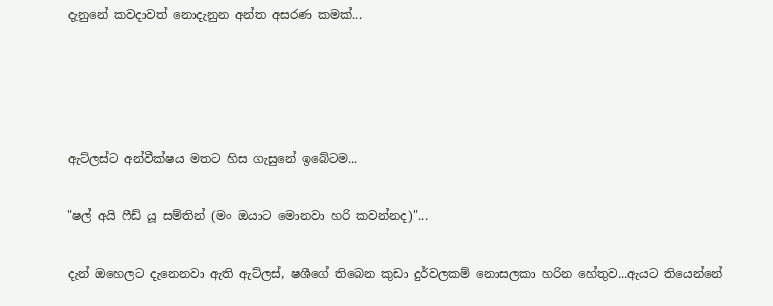දැනුනේ කවදාවත් නොදැනුන අන්ත අසරණ කමක්...




ඇට්ලස්ට අන්වීක්ෂය මතට හිස ගැසුනේ ඉබේටම...

"ෂල් අයි ෆීඩ් යූ සම්තින් (මං ඔයාට මොනවා හරි කවන්නද)"...

දැන් ඔහෙලට දැනෙනවා ඇති ඇට්ලස්, ෂශීගේ තිබෙන කුඩා දුර්වලකම් නොසලකා හරින හේතුව...ඇයට තියෙන්නේ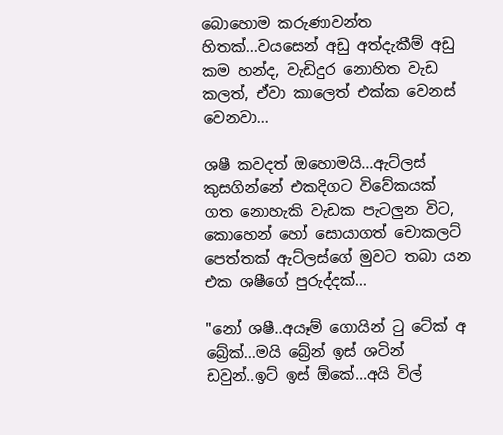බොහොම කරුණාවන්ත හිතක්...වයසෙන් අඩු අත්දැකීම් අඩු කම හන්ද, වැඩිදුර නොහිත වැඩ කලත්, ඒවා කාලෙත් එක්ක වෙනස් වෙනවා...

ශෂී කවදත් ඔහොමයි...ඇට්ලස් කුසගින්නේ එකදිගට විවේකයක් ගත නොහැකි වැඩක පැටලුන විට, කොහෙන් හෝ සොයාගත් චොකලට් පෙත්තක් ඇට්ලස්ගේ මුවට තබා යන එක ශෂීගේ පුරුද්දක්...

"නෝ ශෂී..අයෑම් ගොයින් ටු ටේක් අ බ්‍රේක්...මයි බ්‍රේන් ඉස් ශටින් ඩවුන්..ඉට් ඉස් ඕකේ...අයි විල්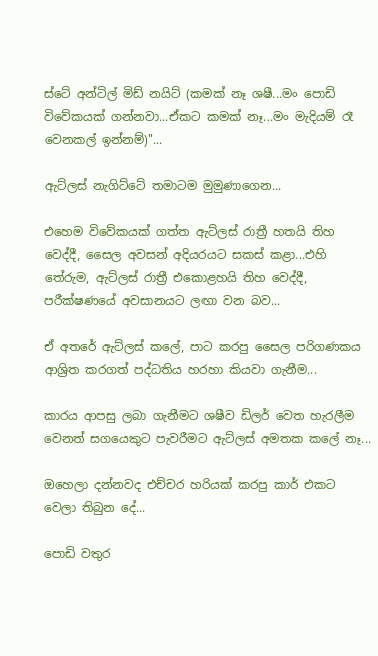ස්ටේ අන්ටිල් මිඩ් නයිට් (කමක් නෑ ශෂී...මං පොඩි විවේකයක් ගන්නවා...ඒකට කමක් නෑ...මං මැදියම් රෑ වෙනකල් ඉන්නම්)"...

ඇට්ලස් නැගිට්ටේ තමාටම මුමුණාගෙන...

එහෙම විවේකයක් ගත්ත ඇට්ලස් රාත්‍රී හතයි තිහ වෙද්දී, සෛල අවසන් අදියරයට සකස් කළා...එහි තේරුම, ඇට්ලස් රාත්‍රී එකොළහයි තිහ වෙද්දී, පරීක්ෂණයේ අවසානයට ලඟා වන බව...

ඒ අතරේ ඇට්ලස් කලේ, පාට කරපු සෛල පරිගණකය ආශ්‍රිත කරගත් පද්ධතිය හරහා කියවා ගැනීම...

කාරය ආපසු ලබා ගැනීමට ශෂීව ඩිලර් වෙත හැරලීම වෙනත් සගයෙකුට පැවරීමට ඇට්ලස් අමතක කලේ නෑ...

ඔහෙලා දන්නවද එච්චර හරියක් කරපු කාර් එකට වෙලා තිබුන දේ...

පොඩි වතුර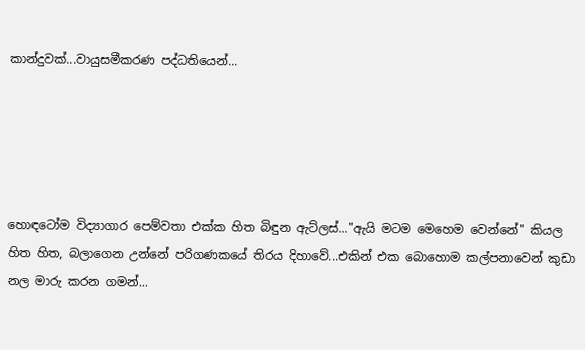කාන්දුවක්...වායුසමීකරණ පද්ධතියෙන්...





හොඳටෝම විද්‍යාගාර පෙම්වතා එක්ක හිත බිඳුන ඇට්ලස්..."ඇයි මටම මෙහෙම වෙන්නේ" කියල හිත හිත, බලාගෙන උන්නේ පරිගණකයේ තිරය දිහාවේ...එකින් එක බොහොම කල්පනාවෙන් කුඩා නල මාරු කරන ගමන්...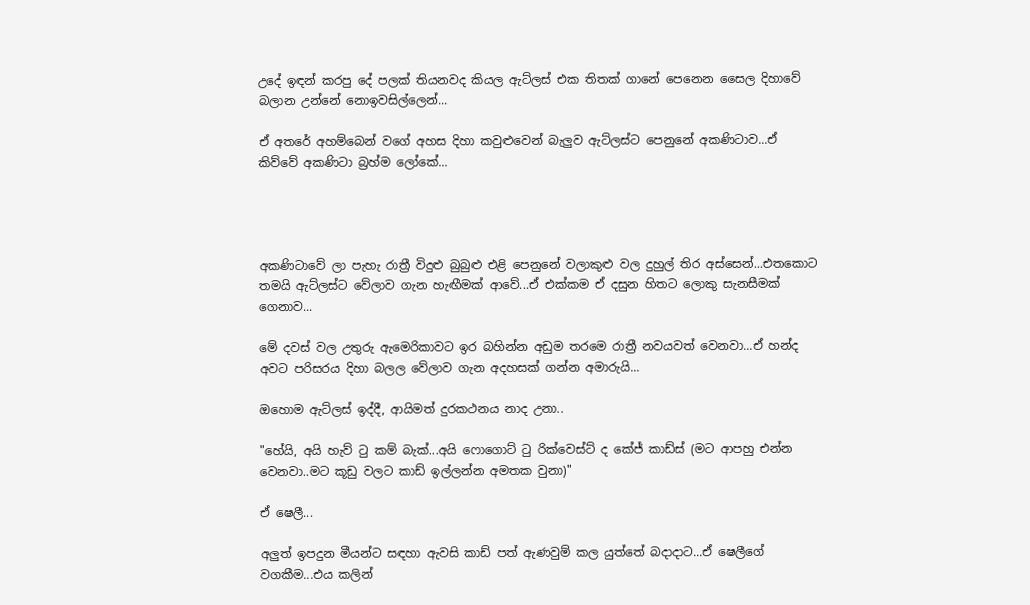උදේ ඉඳන් කරපු දේ පලක් තියනවද කියල ඇට්ලස් එක තිතක් ගානේ පෙනෙන සෛල දිහාවේ බලාන උන්නේ නොඉවසිල්ලෙන්...

ඒ අතරේ අහම්බෙන් වගේ අහස දිහා කවුළුවෙන් බැලුව ඇට්ලස්ට පෙනුනේ අකණිටාව...ඒ කිව්වේ අකණිටා බ්‍රහ්ම ලෝකේ...




අකණිටාවේ ලා පැහැ රාත්‍රී විදුළු බුබුළු එළි පෙනුනේ වලාකුළු වල දුහුල් තිර අස්සෙන්...එතකොට තමයි ඇට්ලස්ට වේලාව ගැන හැඟීමක් ආවේ...ඒ එක්කම ඒ දසුන හිතට ලොකු සැනසීමක් ගෙනාව...

මේ දවස් වල උතුරු ඇමෙරිකාවට ඉර බහින්න අඩුම තරමෙ රාත්‍රී නවයවත් වෙනවා...ඒ හන්ද අවට පරිසරය දිහා බලල වේලාව ගැන අදහසක් ගන්න අමාරුයි...

ඔහොම ඇට්ලස් ඉද්දී, ආයිමත් දුරකථනය නාද උනා..

"හේයි, අයි හැව් ටු කම් බැක්...අයි ෆොගොට් ටු රික්වෙස්ට් ද කේජ් කාඩ්ස් (මට ආපහු එන්න වෙනවා..මට කූඩු වලට කාඩ් ඉල්ලන්න අමතක වුනා)"

ඒ ෂෙලී...

අලුත් ඉපදුන මීයන්ට සඳහා ඇවසි කාඩ් පත් ඇණවුම් කල යුත්තේ බදාදාට...ඒ ෂෙලීගේ වගකීම...එය කලින්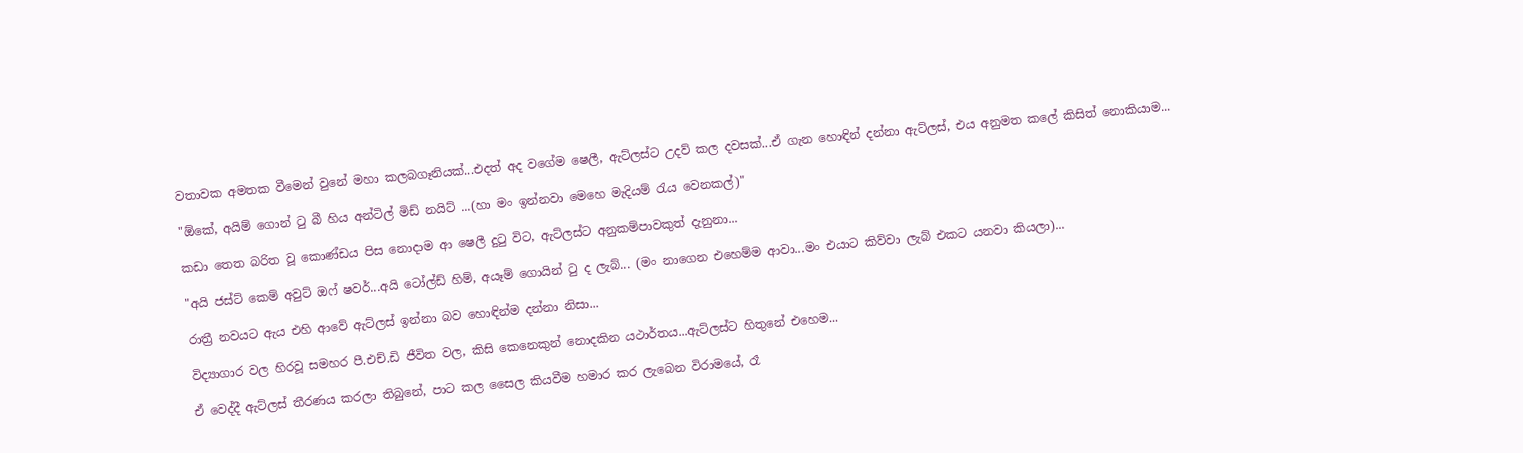වතාවක අමතක වීමෙන් වුනේ මහා කලබගෑනියක්...එදත් අද වගේම ෂෙලී, ඇට්ලස්ට උදව් කල දවසක්...ඒ ගැන හොඳින් දන්නා ඇට්ලස්, එය අනුමත කලේ කිසිත් නොකියාම...

"ඕකේ, අයිම් ගොන් ටු බී හිය අන්ටිල් මිඩ් නයිට් ...(හා මං ඉන්නවා මෙහෙ මැදියම් රැය වෙනකල්)"

කඩා තෙත බරිත වූ කොණ්ඩය පිස නොදාම ආ ෂෙලී දුටු විට, ඇට්ලස්ට අනුකම්පාවකුත් දැනුනා...

"අයි ජස්ට් කෙම් අවුට් ඔෆ් ෂවර්...අයි ටෝල්ඩ් හිම්, අයෑම් ගොයින් ටු ද ලැබ්... (මං නාගෙන එහෙම්ම ආවා...මං එයාට කිව්වා ලැබ් එකට යනවා කියලා)...

රාත්‍රී නවයට ඇය එහි ආවේ ඇට්ලස් ඉන්නා බව හොඳින්ම දන්නා නිසා...

විද්‍යාගාර වල හිරවූ සමහර පී.එච්.ඩි ජීවිත වල, කිසි කෙනෙකුන් නොදකින යථාර්තය...ඇට්ලස්ට හිතුනේ එහෙම...

ඒ වෙද්දී ඇට්ලස් තීරණය කරලා තිබුනේ, පාට කල සෛල කියවීම හමාර කර ලැබෙන විරාමයේ, රෑ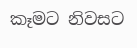කෑමට නිවසට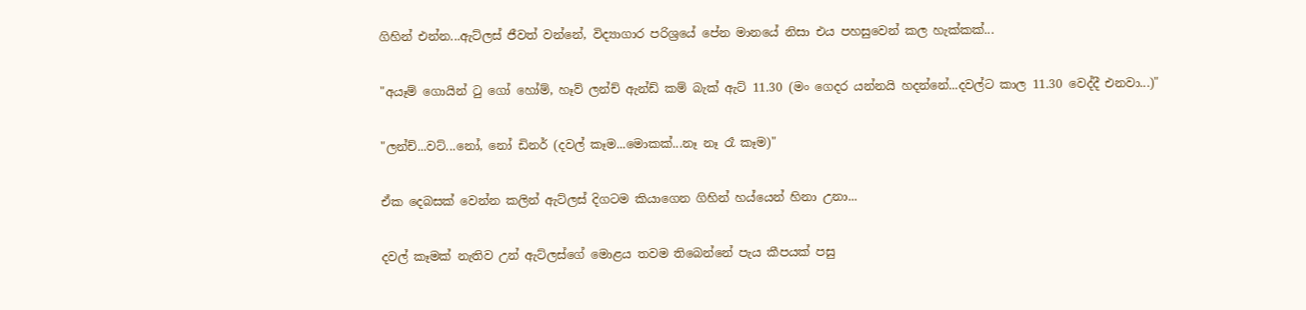ගිහින් එන්න...ඇට්ලස් ජීවත් වන්නේ, විද්‍යාගාර පරිශ්‍රයේ පේන මානයේ නිසා එය පහසුවෙන් කල හැක්කක්...

"අයෑම් ගොයින් ටු ගෝ හෝම්, හෑව් ලන්ච් ඇන්ඩ් කම් බැක් ඇට් 11.30 (මං ගෙදර යන්නයි හදන්නේ...දවල්ට කාල 11.30 වෙද්දී එනවා...)"

"ලන්ච්...වට්...නෝ, නෝ ඩිනර් (දවල් කෑම...මොකක්...නෑ නෑ රෑ කෑම)"

ඒක දෙබසක් වෙන්න කලින් ඇට්ලස් දිගටම කියාගෙන ගිහින් හය්යෙන් හිනා උනා...

දවල් කෑමක් නැතිව උන් ඇට්ලස්ගේ මොළය තවම තිබෙන්නේ පැය කීපයක් පසු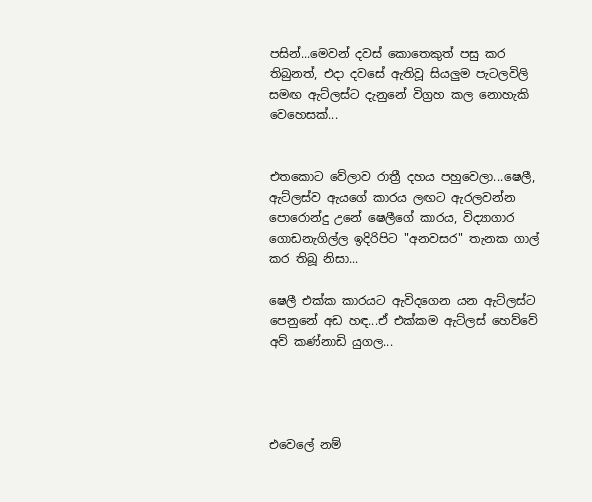පසින්...මෙවන් දවස් කොතෙකුත් පසු කර තිබුනත්, එදා දවසේ ඇතිවූ සියලුම පැටලවිලි සමඟ ඇට්ලස්ට දැනුනේ විග්‍රහ කල නොහැකි වෙහෙසක්...


එතකොට වේලාව රාත්‍රී දහය පහුවෙලා...ෂෙලී, ඇට්ලස්ව ඇයගේ කාරය ලඟට ඇරලවන්න පොරොන්දු උනේ ෂෙලීගේ කාරය, විද්‍යාගාර ගොඩනැගිල්ල ඉදිරිපිට "අනවසර" තැනක ගාල් කර තිබූ නිසා...

ෂෙලී එක්ක කාරයට ඇවිදගෙන යන ඇට්ලස්ට පෙනුනේ අඩ හඳ...ඒ එක්කම ඇට්ලස් හෙව්වේ අව් කණ්නාඩි යුගල...




එවෙලේ නම්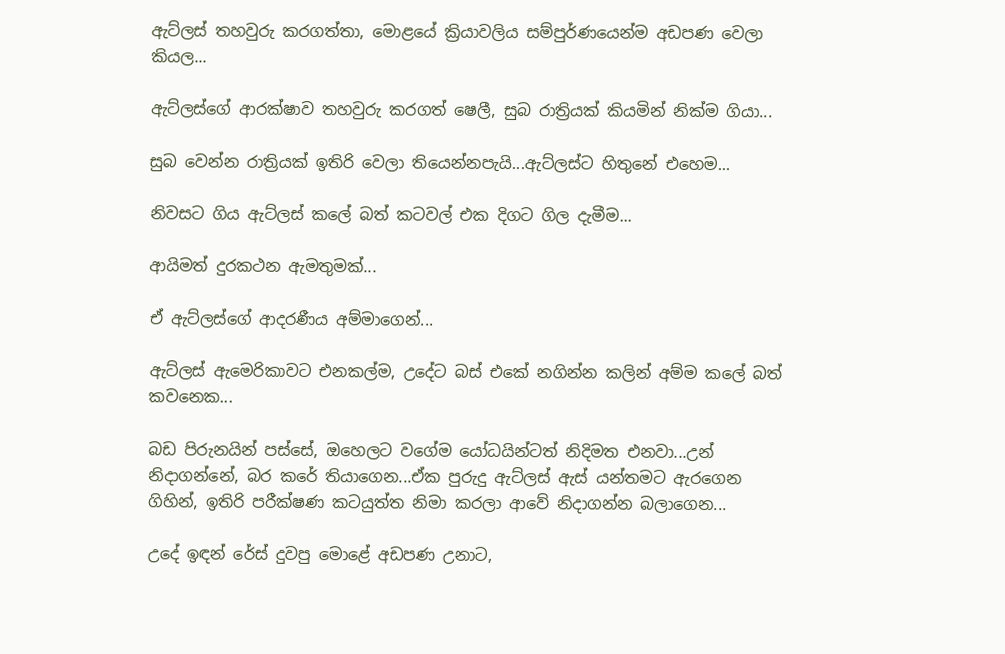ඇට්ලස් තහවුරු කරගත්තා, මොළයේ ක්‍රියාවලිය සම්පුර්ණයෙන්ම අඩපණ වෙලා කියල...

ඇට්ලස්ගේ ආරක්ෂාව තහවුරු කරගත් ෂෙලී, සුබ රාත්‍රියක් කියමින් නික්ම ගියා...

සුබ වෙන්න රාත්‍රියක් ඉතිරි වෙලා තියෙන්නපැයි...ඇට්ලස්ට හිතුනේ එහෙම...

නිවසට ගිය ඇට්ලස් කලේ බත් කටවල් එක දිගට ගිල දැමීම...

ආයිමත් දුරකථන ඇමතුමක්...

ඒ ඇට්ලස්ගේ ආදරණීය අම්මාගෙන්...

ඇට්ලස් ඇමෙරිකාවට එනකල්ම, උදේට බස් එකේ නගින්න කලින් අම්ම කලේ බත් කවනෙක...

බඩ පිරුනයින් පස්සේ, ඔහෙලට වගේම යෝධයින්ටත් නිදිමත එනවා...උන් නිදාගන්නේ, බර කරේ තියාගෙන...ඒක පුරුදු ඇට්ලස් ඇස් යන්තමට ඇරගෙන ගිහින්, ඉතිරි පරීක්ෂණ කටයුත්ත නිමා කරලා ආවේ නිදාගන්න බලාගෙන...

උදේ ඉඳන් රේස් දුවපු මොළේ අඩපණ උනාට,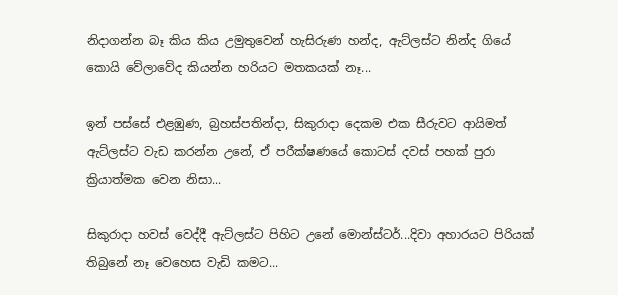නිදාගන්න බෑ කිය කිය උමුතුවෙන් හැසිරුණ හන්ද, ඇට්ලස්ට නින්ද ගියේ කොයි වේලාවේද කියන්න හරියට මතකයක් නෑ...

ඉන් පස්සේ එළඹුණ, බ්‍රහස්පතින්දා, සිකුරාදා දෙකම එක සීරුවට ආයිමත් ඇට්ලස්ට වැඩ කරන්න උනේ, ඒ පරීක්ෂණයේ කොටස් දවස් පහක් පුරා ක්‍රියාත්මක වෙන නිසා...

සිකුරාදා හවස් වෙද්දී ඇට්ලස්ට පිහිට උනේ මොන්ස්ටර්...දිවා අහාරයට පිරියක් තිබුනේ නෑ වෙහෙස වැඩි කමට...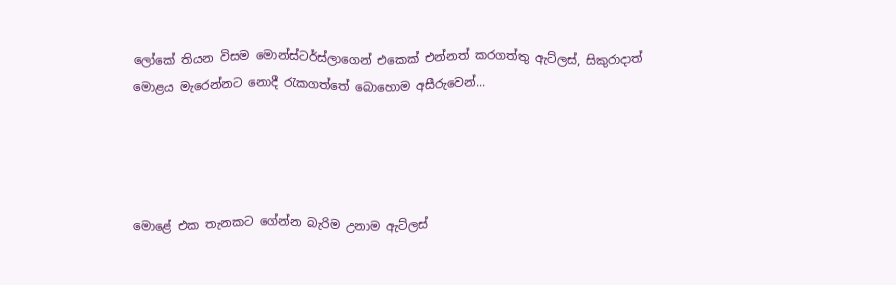ලෝකේ තියන විසම මොන්ස්ටර්ස්ලාගෙන් එකෙක් එන්නත් කරගත්තු ඇට්ලස්, සිකුරාදාත් මොළය මැරෙන්නට නොදී රැකගත්තේ බොහොම අසීරුවෙන්...




මොළේ එක තැනකට ගේන්න බැරිම උනාම ඇට්ලස්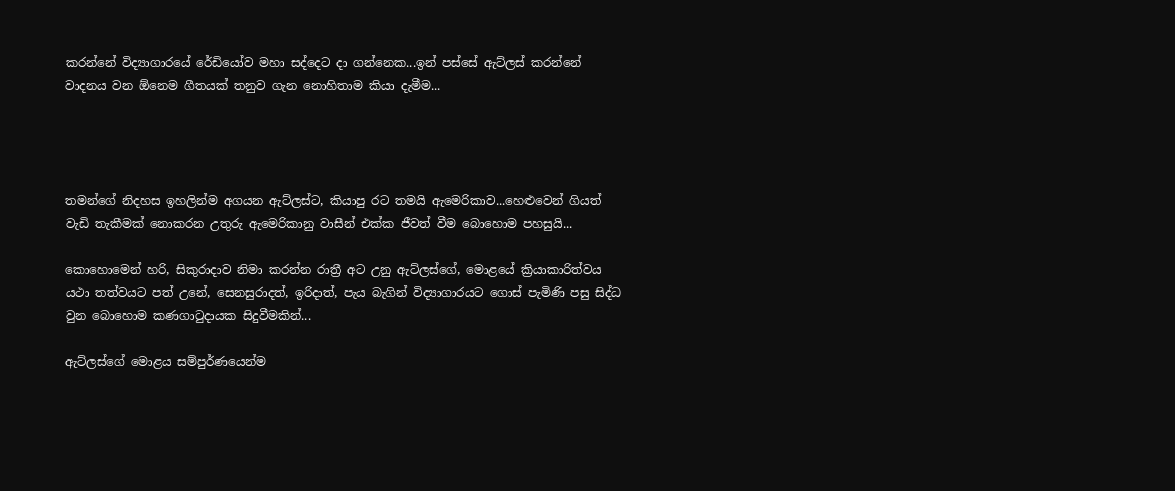කරන්නේ විද්‍යාගාරයේ රේඩියෝව මහා සද්දෙට දා ගන්නෙක...ඉන් පස්සේ ඇට්ලස් කරන්නේ වාදනය වන ඕනෙම ගීතයක් තනුව ගැන නොහිතාම කියා දැමීම...




තමන්ගේ නිදහස ඉහලින්ම අගයන ඇට්ලස්ට, කියාපු රට තමයි ඇමෙරිකාව...හෙළුවෙන් ගියත් වැඩි තැකීමක් නොකරන උතුරු ඇමෙරිකානු වාසීන් එක්ක ජීවත් වීම බොහොම පහසුයි...

කොහොමෙන් හරි, සිකුරාදාව නිමා කරන්න රාත්‍රී අට උනු ඇට්ලස්ගේ, මොළයේ ක්‍රියාකාරිත්වය යථා තත්වයට පත් උනේ, සෙනසුරාදත්, ඉරිදාත්, පැය බැගින් විද්‍යාගාරයට ගොස් පැමිණි පසු සිද්ධ වුන බොහොම කණගාටුදායක සිදුවීමකින්...

ඇට්ලස්ගේ මොළය සම්පුර්ණයෙන්ම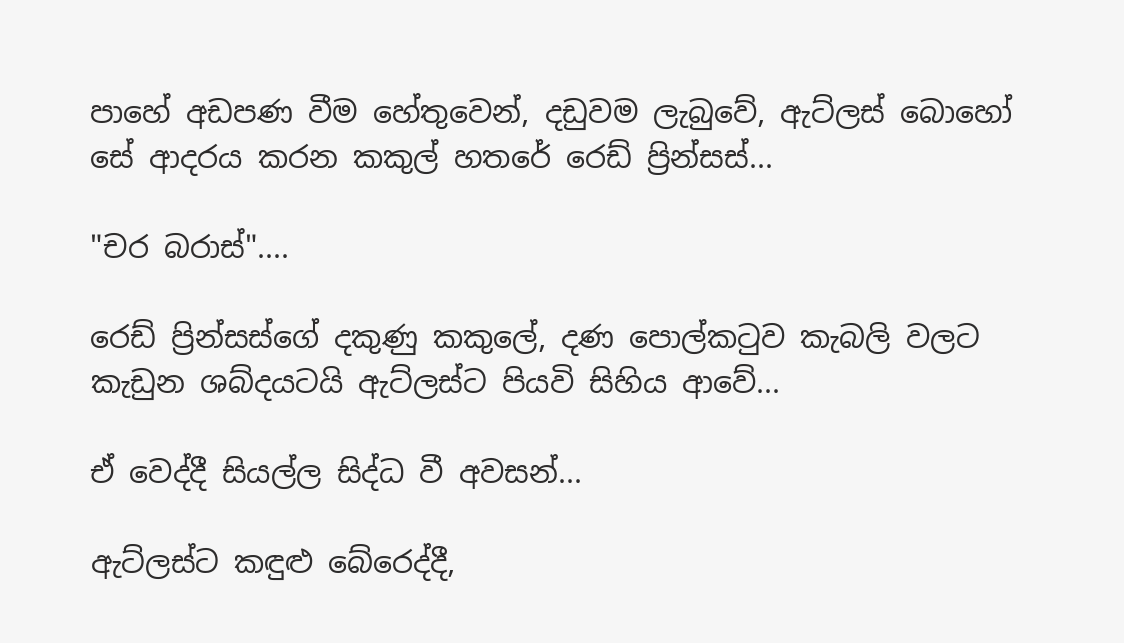පාහේ අඩපණ වීම හේතුවෙන්, දඩුවම ලැබුවේ, ඇට්ලස් බොහෝ සේ ආදරය කරන කකුල් හතරේ රෙඩ් ප්‍රින්සස්...

"චර බරාස්"....

රෙඩ් ප්‍රින්සස්ගේ දකුණු කකුලේ, දණ පොල්කටුව කැබලි වලට කැඩුන ශබ්දයටයි ඇට්ලස්ට පියවි සිහිය ආවේ...

ඒ වෙද්දී සියල්ල සිද්ධ වී අවසන්...

ඇට්ලස්ට කඳුළු බේරෙද්දී,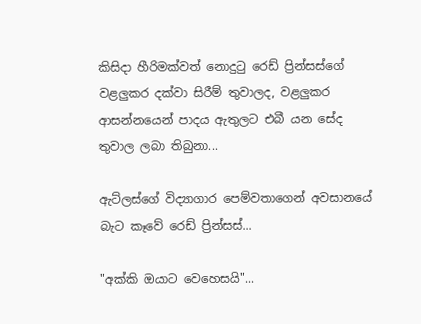කිසිදා හීරිමක්වත් නොදුටු රෙඩ් ප්‍රින්සස්ගේ වළලුකර දක්වා සිරීම් තුවාලද, වළලුකර ආසන්නයෙන් පාදය ඇතුලට එබී යන සේද තුවාල ලබා තිබුනා...

ඇට්ලස්ගේ විද්‍යාගාර පෙම්වතාගෙන් අවසානයේ බැට කෑවේ රෙඩ් ප්‍රින්සස්...

"අක්කි ඔයාට වෙහෙසයි"...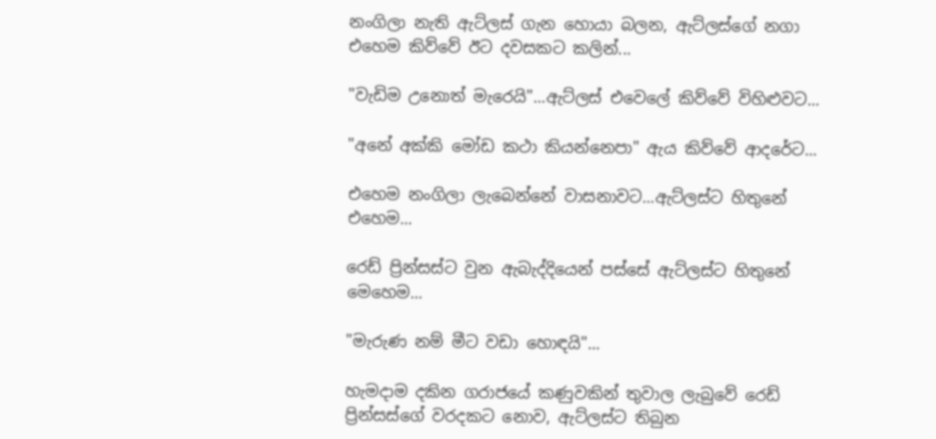නංගිලා නැති ඇට්ලස් ගැන හොයා බලන, ඇට්ලස්ගේ නගා එහෙම කිව්වේ ඊට දවසකට කලින්...

"වැඩිම උනොත් මැරෙයි"...ඇට්ලස් එවෙලේ කිව්වේ විහිළුවට...

"අනේ අක්කි මෝඩ කථා කියන්නෙපා" ඇය කිව්වේ ආදරේට...

එහෙම නංගිලා ලැබෙන්නේ වාසනාවට...ඇට්ලස්ට හිතුනේ එහෙම...

රෙඩ් ප්‍රින්සස්ට වුන ඇබැද්දියෙන් පස්සේ ඇට්ලස්ට හිතුනේ මෙහෙම...

"මැරුණ නම් මීට වඩා හොඳයි"...

හැමදාම දකින ගරාජයේ කණුවකින් තුවාල ලැබුවේ රෙඩ් ප්‍රින්සස්ගේ වරදකට නොව, ඇට්ලස්ට තිබුන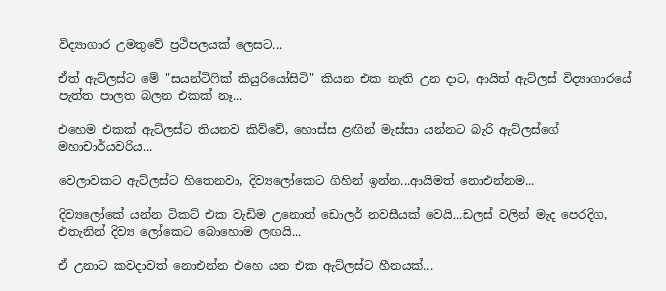විද්‍යාගාර උමතුවේ ප්‍රථිපලයක් ලෙසට...

ඒත් ඇට්ලස්ට මේ "සයන්ටිෆික් කියුරියෝසිටි" කියන එක නැති උන දාට, ආයිත් ඇට්ලස් විද්‍යාගාරයේ පැත්ත පාලත බලන එකක් නෑ...

එහෙම එකක් ඇට්ලස්ට තියනව කිව්වේ, හොස්ස ළඟින් මැස්සා යන්නට බැරි ඇට්ලස්ගේ මහාචාර්යවරිය...

වෙලාවකට ඇට්ලස්ට හිතෙනවා, දිව්‍යලෝකෙට ගිහින් ඉන්න...ආයිමත් නොඑන්නම...

දිව්‍යලෝකේ යන්න ටිකට් එක වැඩිම උනොත් ඩොලර් නවසීයක් වෙයි...ඩලස් වලින් මැද පෙරදිග, එතැනින් දිව්‍ය ලෝකෙට බොහොම ලඟයි...

ඒ උනාට කවදාවත් නොඑන්න එහෙ යන එක ඇට්ලස්ට හීනයක්...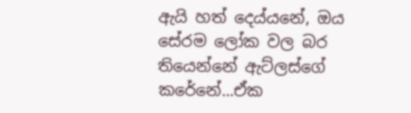ඇයි හත් දෙය්යනේ, ඔය සේරම ලෝක වල බර තියෙන්නේ ඇට්ලස්ගේ කරේනේ...ඒක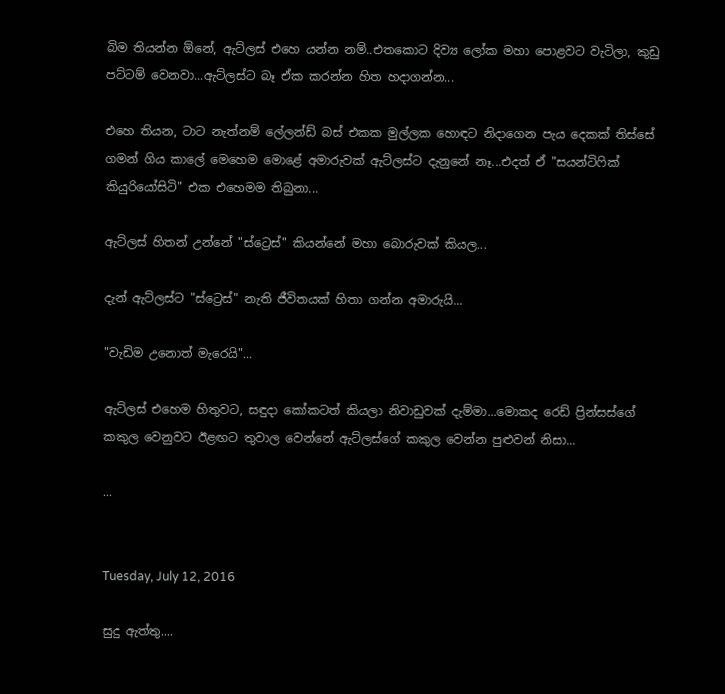බිම තියන්න ඕනේ, ඇට්ලස් එහෙ යන්න නම්..එතකොට දිව්‍ය ලෝක මහා පොළවට වැටිලා, කුඩු පට්ටම් වෙනවා...ඇට්ලස්ට බෑ ඒක කරන්න හිත හදාගන්න...

එහෙ තියන, ටාට නැත්නම් ලේලන්ඩ් බස් එකක මුල්ලක හොඳට නිදාගෙන පැය දෙකක් තිස්සේ ගමන් ගිය කාලේ මෙහෙම මොළේ අමාරුවක් ඇට්ලස්ට දැනුනේ නෑ...එදත් ඒ "සයන්ටිෆික් කියුරියෝසිටි" එක එහෙමම තිබුනා...

ඇට්ලස් හිතන් උන්නේ "ස්ට්‍රෙස්" කියන්නේ මහා බොරුවක් කියල...

දැන් ඇට්ලස්ට "ස්ට්‍රෙස්" නැති ජීවිතයක් හිතා ගන්න අමාරුයි...

"වැඩිම උනොත් මැරෙයි"...

ඇට්ලස් එහෙම හිතුවට, සඳුදා කෝකටත් කියලා නිවාඩුවක් දැම්මා...මොකද රෙඩ් ප්‍රින්සස්ගේ කකුල වෙනුවට ඊළඟට තුවාල වෙන්නේ ඇට්ලස්ගේ කකුල වෙන්න පුළුවන් නිසා...

...


Tuesday, July 12, 2016

සුදු ඇත්තු....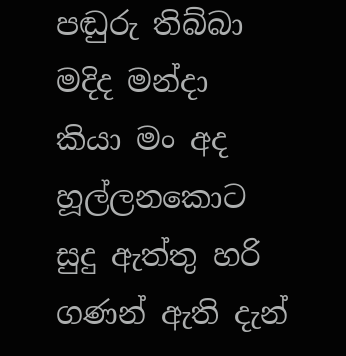පඬුරු තිබ්බා මදිද මන්දා
කියා මං අද හූල්ලනකොට
සුදු ඇත්තු හරි ගණන් ඇති දැන්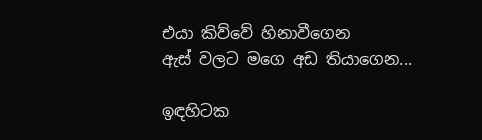එයා කිව්වේ හිනාවීගෙන
ඇස් වලට මගෙ අඩ තියාගෙන...

ඉඳහිටක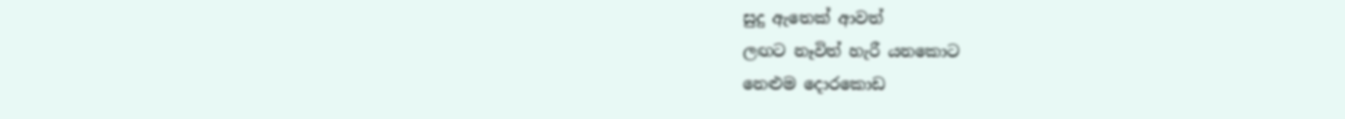සුදු ඇතෙක් ආවත්
ලඟට නෑවිත් හැරී යනකොට
නෙළුම දොරකොඩ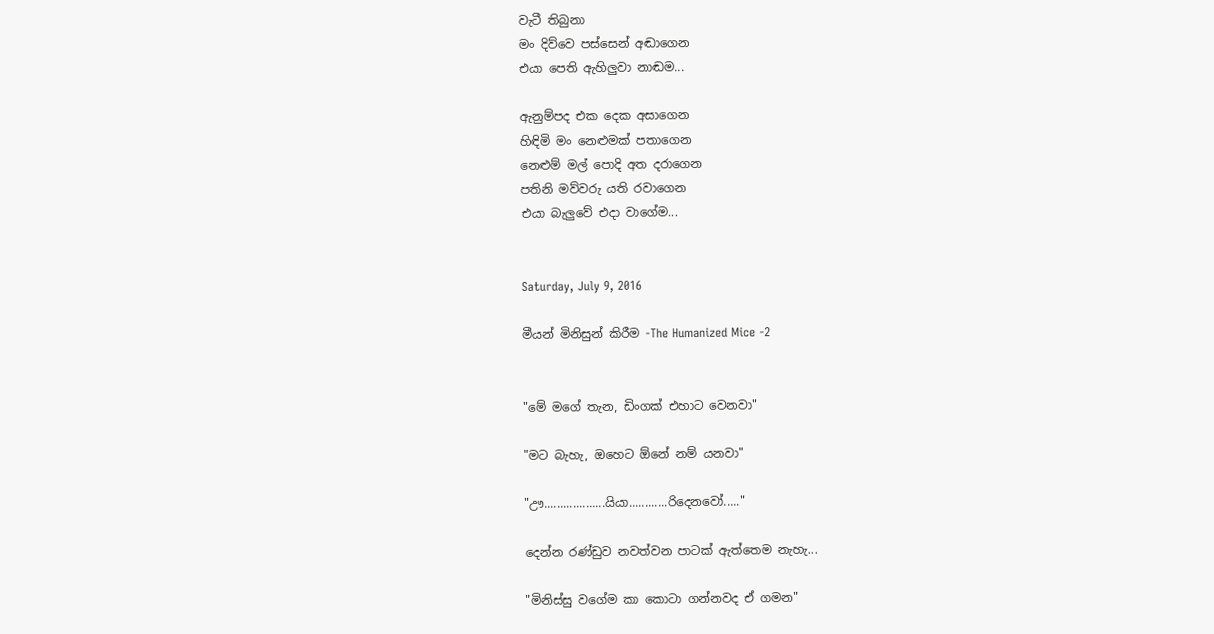වැටී තිබුනා
මං දිව්වෙ පස්සෙන් අඬාගෙන
එයා පෙති ඇහිලුවා නාඬම...

ඇනුම්පද එක දෙක අසාගෙන
හිඳිමි මං නෙළුමක් පතාගෙන
නෙළුම් මල් පොදි අත දරාගෙන
පතිනි මව්වරු යති රවාගෙන
එයා බැලුවේ එදා වාගේම...


Saturday, July 9, 2016

මීයන් මිනිසුන් කිරීම -The Humanized Mice -2


"මේ මගේ තැන, ඩිංගක් එහාට වෙනවා"

"මට බැහැ, ඔහෙට ඕනේ නම් යනවා"

"ඌ...................යියා............රිදෙනවෝ....."

දෙන්න රණ්ඩුව නවත්වන පාටක් ඇත්තෙම නැහැ...

"මිනිස්සු වගේම කා කොටා ගන්නවද ඒ ගමන"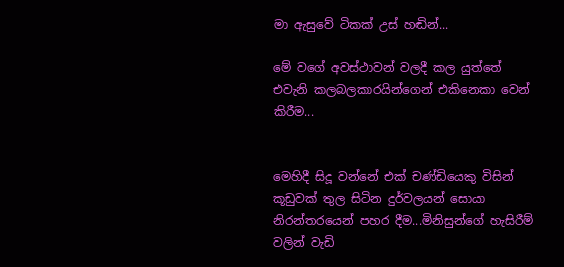මා ඇසුවේ ටිකක් උස් හඬින්...

මේ වගේ අවස්ථාවන් වලදී කල යුත්තේ එවැනි කලබලකාරයින්ගෙන් එකිනෙකා වෙන් කිරීම...


මෙහිදී සිදූ වන්නේ එක් චණ්ඩියෙකු විසින් කූඩුවක් තුල සිටින දුර්වලයන් සොයා නිරන්තරයෙන් පහර දීම...මිනිසුන්ගේ හැසිරීම් වලින් වැඩි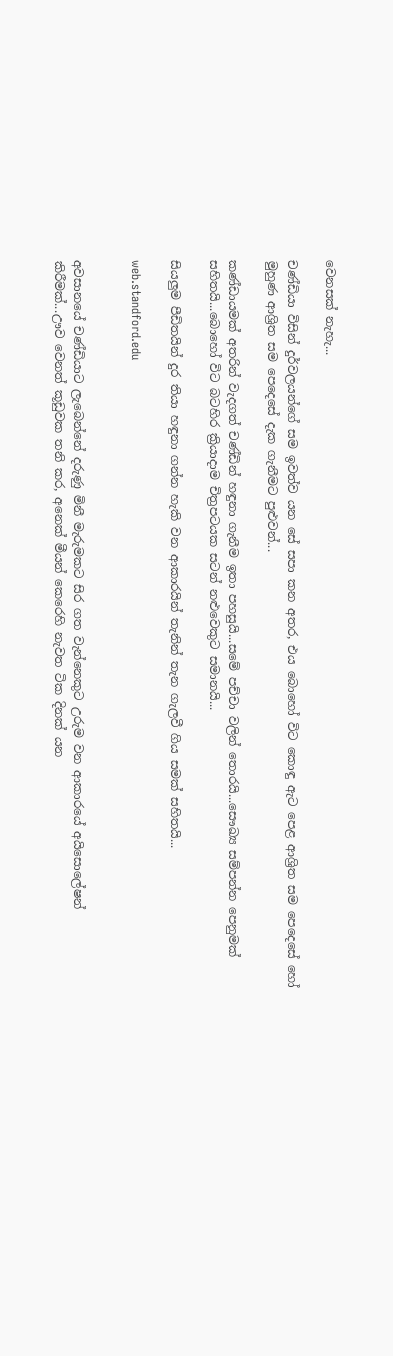වෙනසක් නැහැ...

චණ්ඩියා විසින් දුර්වලයන්ගේ සම ඉවත්ව යන සේ සපා කන අතර, එය බොහෝ විට කොඳු ඇට පෙළ ආශ්‍රිත සම පෙදෙසේ හෝ මුහුණ ආශ්‍රිත සම පෙදෙසේ දැක ගැනීමට පුළුවන්...

කණ්ඩායමක් අතරින් වැදගත් චණ්ඩින් හඳුනා ගැනීම ඉතා පහසුයි...සමේ පච්චා වලින් තොරයි...සෞඛ්‍ය සම්පන්න පෙනුමක් සහිතයි...බොහෝ විට බටහිර ක්‍රියාදාම චිත්‍රපටයක සටන් නළුවෙකුට සමානයි...

සියලුම පීඩිතයින් දුර තියා හඳුනා ගන්න හැකි වන ආකාරයින් තැනින් තැන ගැලවී ගිය සමක් සහිතයි...

web.standford.edu


අවසානයේ චණ්ඩියාට ලැබෙන්නේ දරුණු මිනී මැරුමකට සිර ගත වැන්නෙකුට උරුම වන ආකාරයේ අයිසොලේෂන් කිරීමක්...ඌව වෙනත් කූඩුවක තනි කර, අනෙක් මීයන් කෙරෙහි නැවත ටික දිනක් යන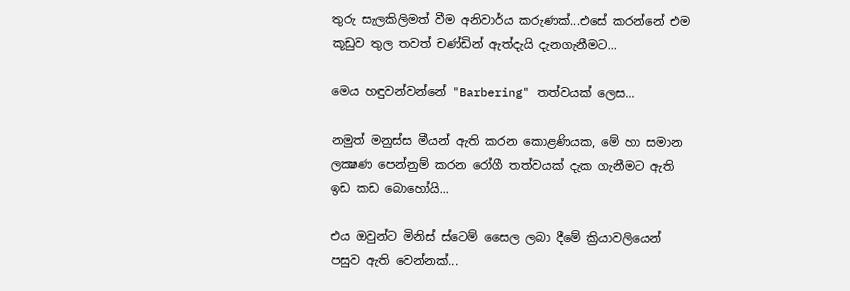තුරු සැලකිලිමත් වීම අනිවාර්ය කරුණක්...එසේ කරන්නේ එම කූඩුව තුල තවත් චණ්ඩින් ඇත්දැයි දැනගැනීමට...

මෙය හඳුවන්වන්නේ "Barbering" තත්වයක් ලෙස...

නමුත් මනුස්ස මීයන් ඇති කරන කොළණියක, මේ හා සමාන ලක්‍ෂණ පෙන්නුම් කරන රෝගී තත්වයක් දැක ගැනීමට ඇති ඉඩ කඩ බොහෝයි...

එය ඔවුන්ට මිනිස් ස්ටෙම් සෛල ලබා දීමේ ක්‍රියාවලියෙන් පසුව ඇති වෙන්නක්...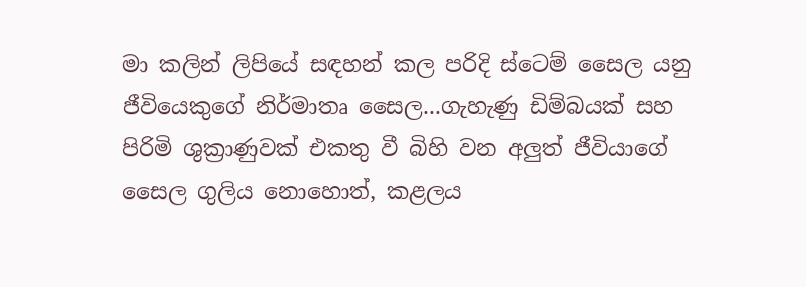මා කලින් ලිපියේ සඳහන් කල පරිදි ස්ටෙම් සෛල යනු ජීවියෙකුගේ නිර්මාතෘ සෛල...ගැහැණු ඩිම්බයක් සහ පිරිමි ශුක්‍රාණුවක් එකතු වී බිහි වන අලුත් ජීවියාගේ සෛල ගුලිය නොහොත්, කළලය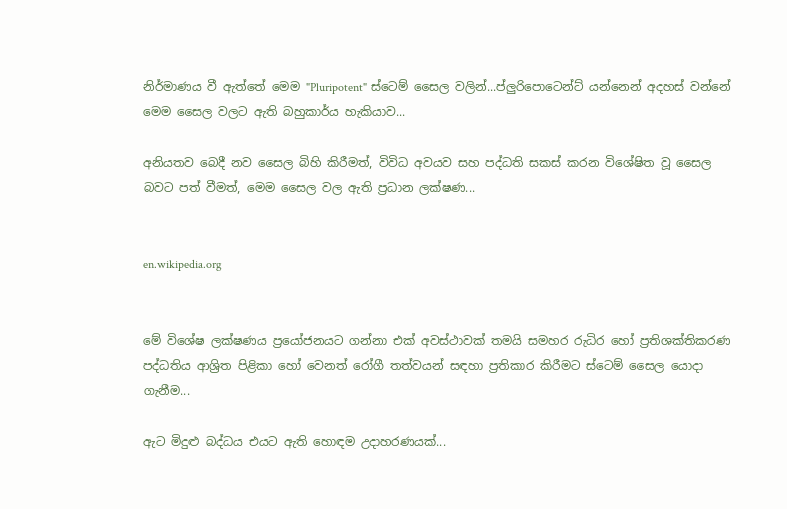නිර්මාණය වී ඇත්තේ මෙම "Pluripotent" ස්ටෙම් සෛල වලින්...ප්ලුරිපොටෙන්ට් යන්නෙන් අදහස් වන්නේ මෙම සෛල වලට ඇති බහුකාර්ය හැකියාව...

අනියතව බෙදී නව සෛල බිහි කිරීමත්, විවිධ අවයව සහ පද්ධති සකස් කරන විශේෂිත වූ සෛල බවට පත් වීමත්, මෙම සෛල වල ඇති ප්‍රධාන ලක්ෂණ...


en.wikipedia.org


මේ විශේෂ ලක්ෂණය ප්‍රයෝජනයට ගන්නා එක් අවස්ථාවක් තමයි සමහර රුධිර හෝ ප්‍රතිශක්තිකරණ පද්ධතිය ආශ්‍රිත පිළිකා හෝ වෙනත් රෝගී තත්වයන් සඳහා ප්‍රතිකාර කිරීමට ස්ටෙම් සෛල යොදා ගැනීම...

ඇට මිදුළු බද්ධය එයට ඇති හොඳම උදාහරණයක්...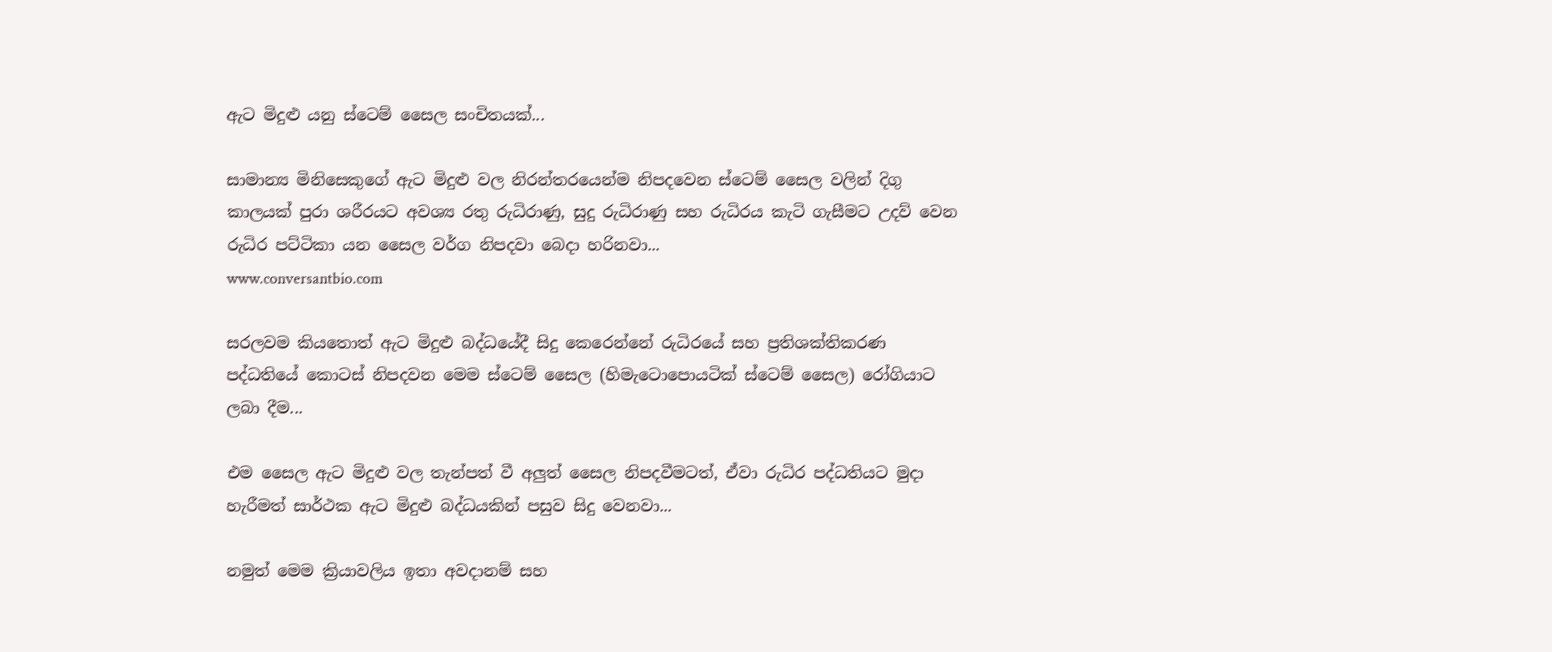ඇට මිදුළු යනු ස්ටෙම් සෛල සංචිතයක්...

සාමාන්‍ය මිනිසෙකුගේ ඇට මිදුළු වල නිරන්තරයෙන්ම නිපදවෙන ස්ටෙම් සෛල වලින් දිගු කාලයක් පුරා ශරීරයට අවශ්‍ය රතු රුධිරාණු, සුදු රුධිරාණු සහ රුධිරය කැටි ගැසීමට උදව් වෙන රුධිර පට්ටිකා යන සෛල වර්ග නිපදවා බෙදා හරිනවා...
www.conversantbio.com

සරලවම කියතොත් ඇට මිදුළු බද්ධයේදී සිදු කෙරෙන්නේ රුධිරයේ සහ ප්‍රතිශක්තිකරණ පද්ධතියේ කොටස් නිපදවන මෙම ස්ටෙම් සෛල (හිමැටොපොයටික් ස්ටෙම් සෛල) රෝගියාට ලබා දීම...

එම සෛල ඇට මිදුළු වල තැන්පත් වී අලුත් සෛල නිපදවීමටත්, ඒවා රුධිර පද්ධතියට මුදා හැරීමත් සාර්ථක ඇට මිදුළු බද්ධයකින් පසුව සිදු වෙනවා...

නමුත් මෙම ක්‍රියාවලිය ඉතා අවදානම් සහ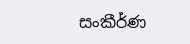සංකීර්ණ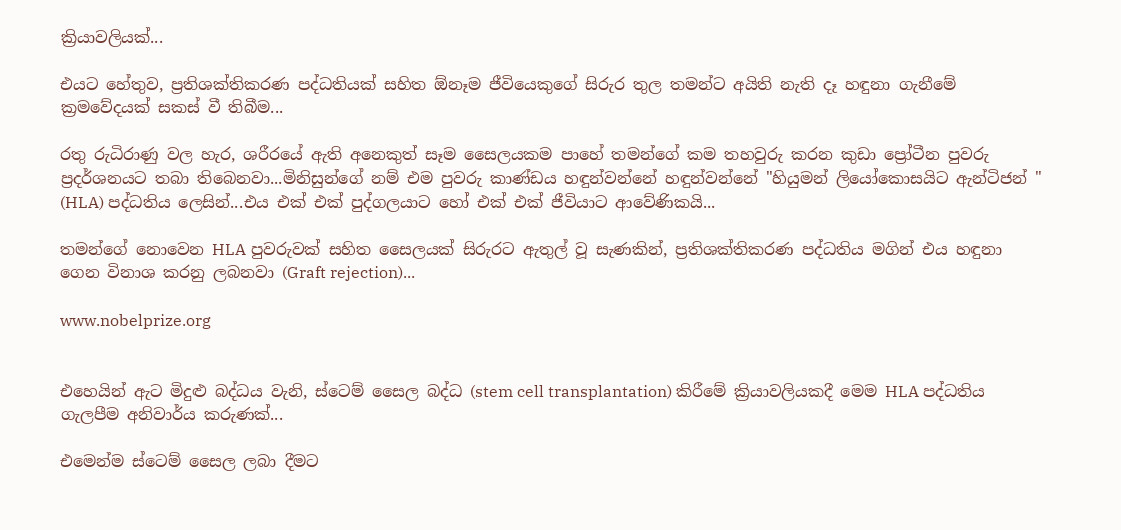ක්‍රියාවලියක්...

එයට හේතුව, ප්‍රතිශක්තිකරණ පද්ධතියක් සහිත ඕනෑම ජීවියෙකුගේ සිරුර තුල තමන්ට අයිති නැති දෑ හඳුනා ගැනීමේ ක්‍රමවේදයක් සකස් වී තිබීම...

රතු රුධිරාණු වල හැර, ශරීරයේ ඇති අනෙකුත් සෑම සෛලයකම පාහේ තමන්ගේ කම තහවුරු කරන කුඩා ප්‍රෝටීන පුවරු ප්‍රදර්ශනයට තබා තිබෙනවා...මිනිසුන්ගේ නම් එම පුවරු කාණ්ඩය හඳුන්වන්නේ හඳුන්වන්නේ "හියුමන් ලියෝකොසයිට ඇන්ටිජන් " (HLA) පද්ධතිය ලෙසින්...එය එක් එක් පුද්ගලයාට හෝ එක් එක් ජීවියාට ආවේණිකයි...

තමන්ගේ නොවෙන HLA පුවරුවක් සහිත සෛලයක් සිරුරට ඇතුල් වූ සැණකින්, ප්‍රතිශක්තිකරණ පද්ධතිය මගින් එය හඳුනා ගෙන විනාශ කරනු ලබනවා (Graft rejection)...

www.nobelprize.org


එහෙයින් ඇට මිදුළු බද්ධය වැනි, ස්ටෙම් සෛල බද්ධ (stem cell transplantation) කිරීමේ ක්‍රියාවලියකදී මෙම HLA පද්ධතිය ගැලපීම අනිවාර්ය කරුණක්...

එමෙන්ම ස්ටෙම් සෛල ලබා දීමට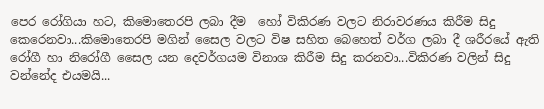පෙර රෝගියා හට, කිමොතෙරපි ලබා දීම  හෝ විකිරණ වලට නිරාවරණය කිරීම සිදු කෙරෙනවා...කිමොතෙරපි මගින් සෛල වලට විෂ සහිත බෙහෙත් වර්ග ලබා දී ශරීරයේ ඇති රෝගී හා නිරෝගී සෛල යන දෙවර්ගයම විනාශ කිරීම සිදු කරනවා...විකිරණ වලින් සිදු වන්නේද එයමයි...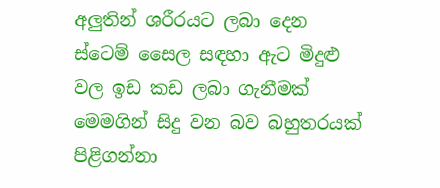අලුතින් ශරීරයට ලබා දෙන ස්ටෙම් සෛල සඳහා ඇට මිදුළු වල ඉඩ කඩ ලබා ගැනීමක් මෙමගින් සිදු වන බව බහුතරයක් පිළිගන්නා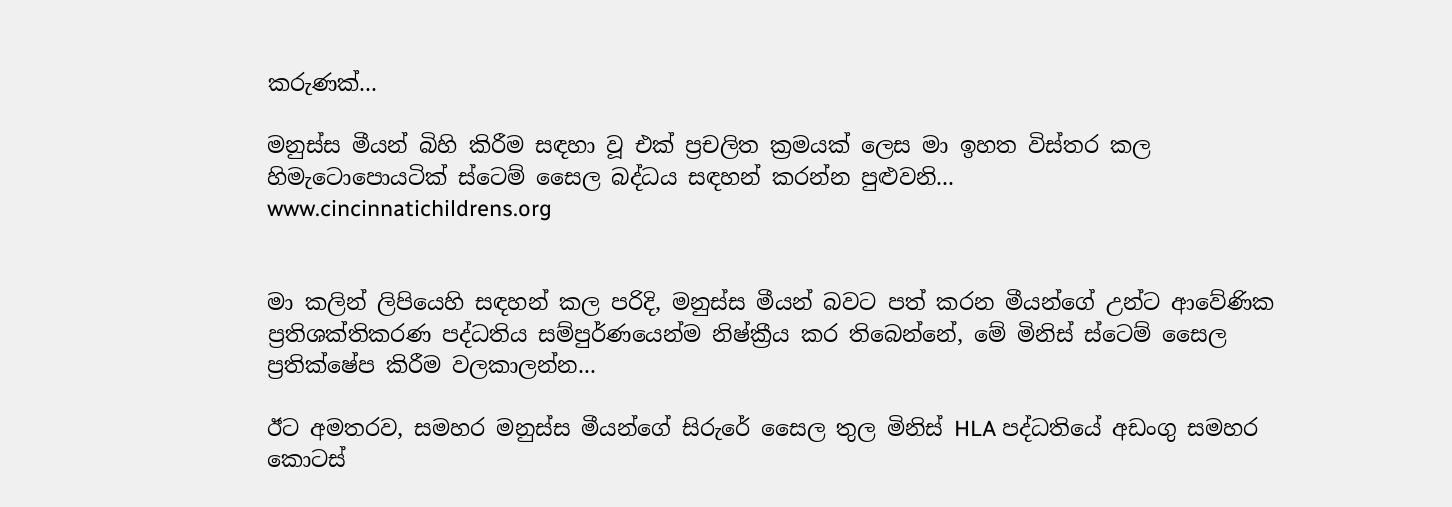කරුණක්...

මනුස්ස මීයන් බිහි කිරීම සඳහා වූ එක් ප්‍රචලිත ක්‍රමයක් ලෙස මා ඉහත විස්තර කල හිමැටොපොයටික් ස්ටෙම් සෛල බද්ධය සඳහන් කරන්න පුළුවනි...
www.cincinnatichildrens.org


මා කලින් ලිපියෙහි සඳහන් කල පරිදි, මනුස්ස මීයන් බවට පත් කරන මීයන්ගේ උන්ට ආවේණික ප්‍රතිශක්තිකරණ පද්ධතිය සම්පුර්ණයෙන්ම නිෂ්ක්‍රීය කර තිබෙන්නේ, මේ මිනිස් ස්ටෙම් සෛල ප්‍රතික්ෂේප කිරීම වලකාලන්න...

ඊට අමතරව, සමහර මනුස්ස මීයන්ගේ සිරුරේ සෛල තුල මිනිස් HLA පද්ධතියේ අඩංගු සමහර කොටස්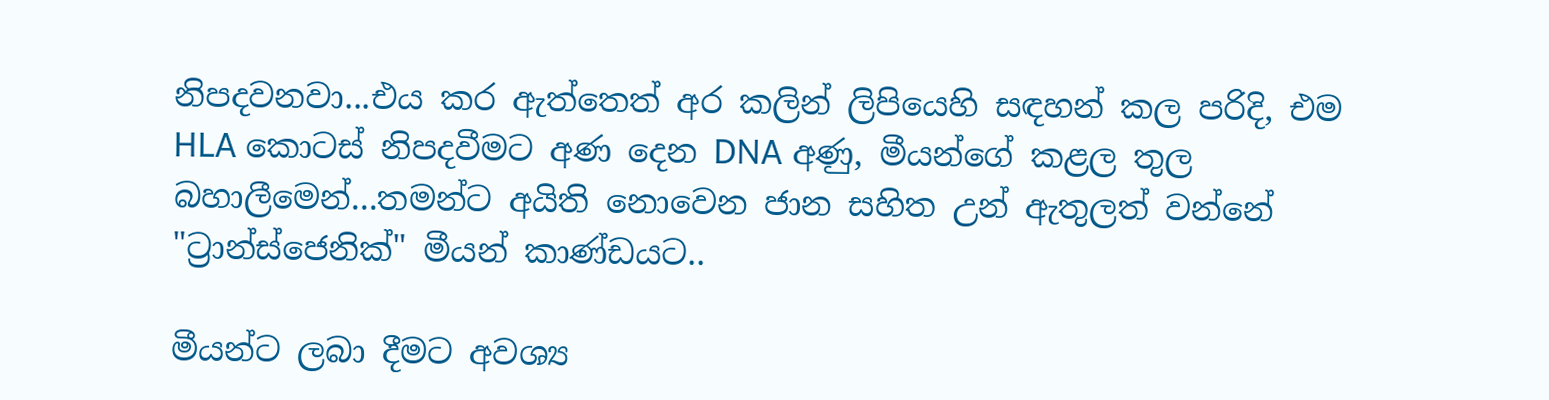නිපදවනවා...එය කර ඇත්තෙත් අර කලින් ලිපියෙහි සඳහන් කල පරිදි, එම HLA කොටස් නිපදවීමට අණ දෙන DNA අණු, මීයන්ගේ කළල තුල බහාලීමෙන්...තමන්ට අයිති නොවෙන ජාන සහිත උන් ඇතුලත් වන්නේ "ට්‍රාන්ස්ජෙනික්" මීයන් කාණ්ඩයට..

මීයන්ට ලබා දීමට අවශ්‍ය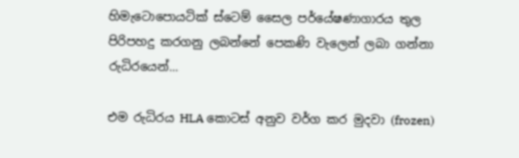හිමැටොපොයටික් ස්ටෙම් සෛල පර්යේෂණාගාරය තුල  පිරිපහදු කරගනු ලබන්නේ පෙකණි වැලෙන් ලබා ගන්නා රුධිරයෙන්...

එම රුධිරය HLA කොටස් අනුව වර්ග කර මුදවා (frozen)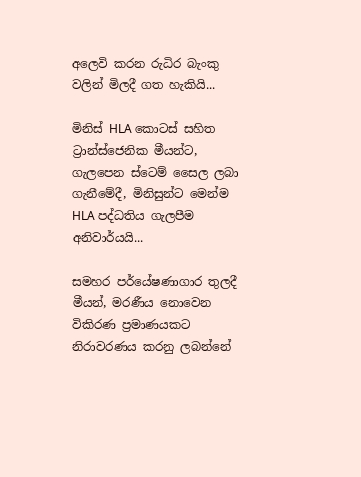අලෙවි කරන රුධිර බැංකු වලින් මිලදී ගත හැකියි...

මිනිස් HLA කොටස් සහිත ට්‍රාන්ස්ජෙනික මීයන්ට, ගැලපෙන ස්ටෙම් සෛල ලබා ගැනීමේදී, මිනිසුන්ට මෙන්ම HLA පද්ධතිය ගැලපීම අනිවාර්යයි...

සමහර පර්යේෂණාගාර තුලදී මීයන්, මරණීය නොවෙන විකිරණ ප්‍රමාණයකට නිරාවරණය කරනු ලබන්නේ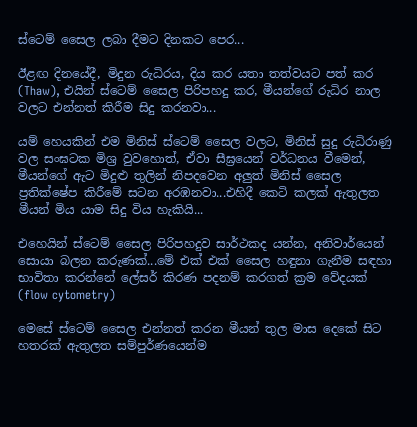ස්ටෙම් සෛල ලබා දීමට දිනකට පෙර...

ඊළඟ දිනයේදී, මිදුන රුධිරය, දිය කර යතා තත්වයට පත් කර (Thaw), එයින් ස්ටෙම් සෛල පිරිපහදු කර, මීයන්ගේ රුධිර නාල වලට එන්නත් කිරීම සිදු කරනවා...

යම් හෙයකින් එම මිනිස් ස්ටෙම් සෛල වලට, මිනිස් සුදු රුධිරාණු වල සංඝටක මිශ්‍ර වුවහොත්, ඒවා සීඝ්‍රයෙන් වර්ධනය වීමෙන්, මීයන්ගේ ඇට මිදුළු තුලින් නිපදවෙන අලුත් මිනිස් සෛල ප්‍රතික්ෂේප කිරීමේ සටන අරඹනවා...එහිදී කෙටි කලක් ඇතුලත මීයන් මිය යාම සිදු විය හැකියි...

එහෙයින් ස්ටෙම් සෛල පිරිපහදුව සාර්ථකද යන්න, අනිවාර්යෙන් සොයා බලන කරුණක්...මේ එක් එක් සෛල හඳුනා ගැනීම සඳහා භාවිතා කරන්නේ ලේසර් කිරණ පදනම් කරගත් ක්‍රම වේදයක් (flow cytometry)

මෙසේ ස්ටෙම් සෛල එන්නත් කරන මීයන් තුල මාස දෙකේ සිට හතරක් ඇතුලත සම්පුර්ණයෙන්ම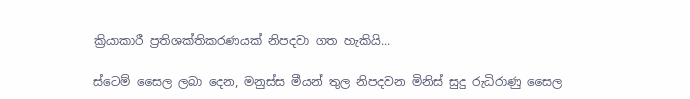ක්‍රියාකාරී ප්‍රතිශක්තිකරණයක් නිපදවා ගත හැකියි...

ස්ටෙම් සෛල ලබා දෙන, මනුස්ස මීයන් තුල නිපදවන මිනිස් සුදු රුධිරාණු සෛල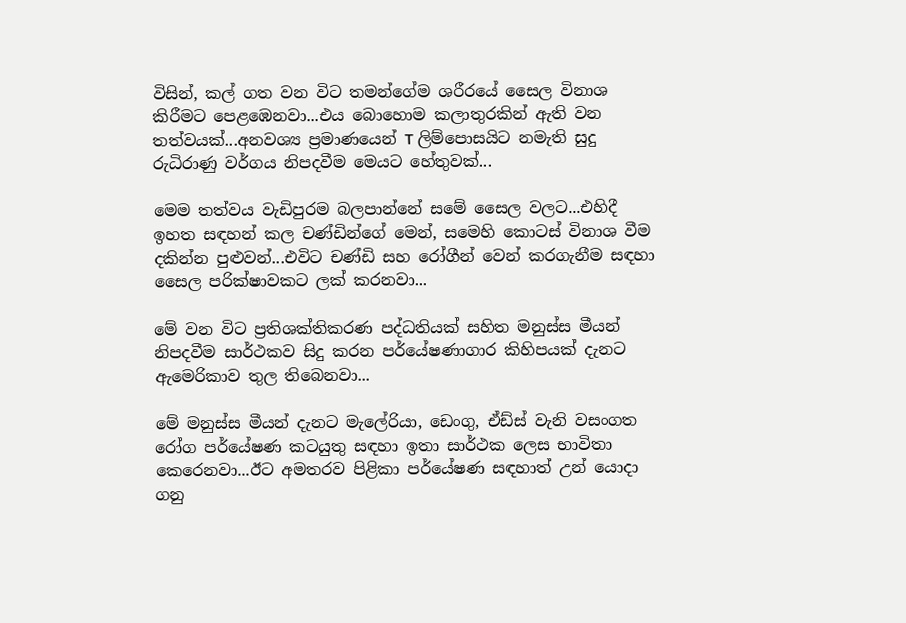විසින්, කල් ගත වන විට තමන්ගේම ශරීරයේ සෛල විනාශ කිරීමට පෙළඹෙනවා...එය බොහොම කලාතුරකින් ඇති වන තත්වයක්...අනවශ්‍ය ප්‍රමාණයෙන් T ලිම්පොසයිට නමැති සුදු රුධිරාණු වර්ගය නිපදවීම මෙයට හේතුවක්...

මෙම තත්වය වැඩිපුරම බලපාන්නේ සමේ සෛල වලට...එහිදී ඉහත සඳහන් කල චණ්ඩින්ගේ මෙන්, සමෙහි කොටස් විනාශ වීම දකින්න පුළුවන්...එවිට චණ්ඩි සහ රෝගීන් වෙන් කරගැනීම සඳහා සෛල පරික්ෂාවකට ලක් කරනවා...

මේ වන විට ප්‍රතිශක්තිකරණ පද්ධතියක් සහිත මනුස්ස මීයන් නිපදවීම සාර්ථකව සිදු කරන පර්යේෂණාගාර කිහිපයක් දැනට ඇමෙරිකාව තුල තිබෙනවා...

මේ මනුස්ස මීයන් දැනට මැලේරියා, ඩෙංගු, ඒඩ්ස් වැනි වසංගත රෝග පර්යේෂණ කටයුතු සඳහා ඉතා සාර්ථක ලෙස භාවිතා කෙරෙනවා...ඊට අමතරව පිළිකා පර්යේෂණ සඳහාත් උන් යොදා ගනු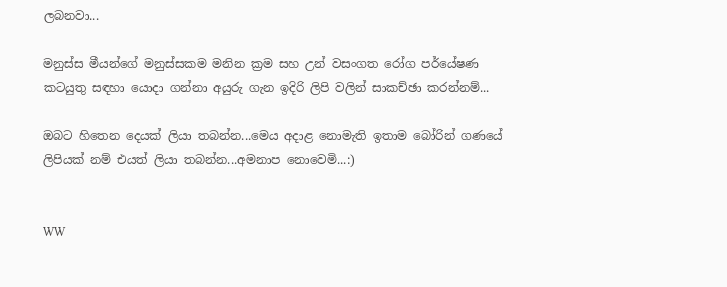ලබනවා...

මනුස්ස මීයන්ගේ මනුස්සකම මනින ක්‍රම සහ උන් වසංගත රෝග පර්යේෂණ කටයුතු සඳහා යොදා ගන්නා අයුරු ගැන ඉදිරි ලිපි වලින් සාකච්ඡා කරන්නම්...

ඔබට හිතෙන දෙයක් ලියා තබන්න...මෙය අදාළ නොමැති ඉතාම බෝරින් ගණයේ ලිපියක් නම් එයත් ලියා තබන්න...අමනාප නොවෙමි...:)


WW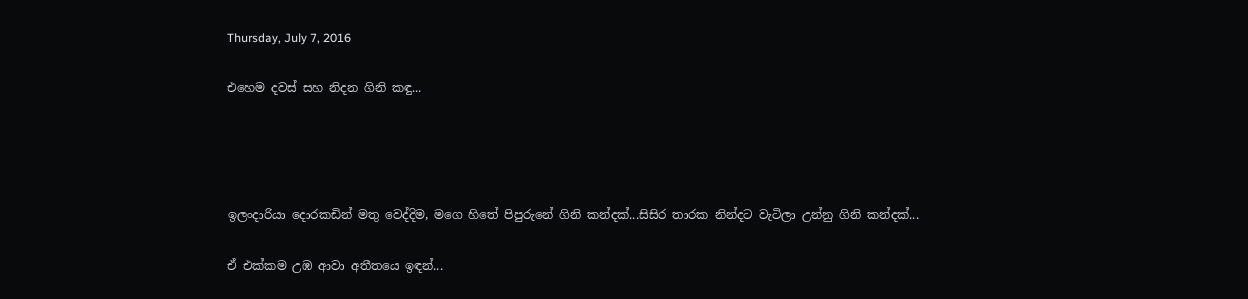Thursday, July 7, 2016

එහෙම දවස් සහ නිදන ගිනි කඳු...




ඉලංදාරියා දොරකඩින් මතු වෙද්දිම, මගෙ හිතේ පිපුරුනේ ගිනි කන්දක්...සිසිර තාරක නින්දට වැටිලා උන්නු ගිනි කන්දක්...

ඒ එක්කම උඹ ආවා අතීතයෙ ඉඳන්...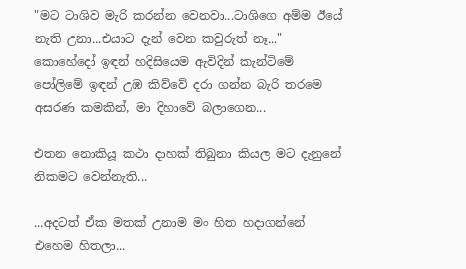"මට ටාශිව මැරි කරන්න වෙනවා...ටාශිගෙ අම්ම ඊයේ නැති උනා...එයාට දැන් වෙන කවුරුත් නෑ..." කොහේදෝ ඉඳන් හදිසියෙම ඇවිදින් කැන්ටිමේ පෝලිමේ ඉඳන් උඹ කිව්වේ දරා ගන්න බැරි තරමෙ අසරණ කමකින්, මා දිහාවේ බලාගෙන...

එතන නොකියූ කථා දාහක් තිබුනා කියල මට දැනුනේ නිකමට වෙන්නැති...

...අදටත් ඒක මතක් උනාම මං හිත හදාගන්නේ එහෙම හිතලා...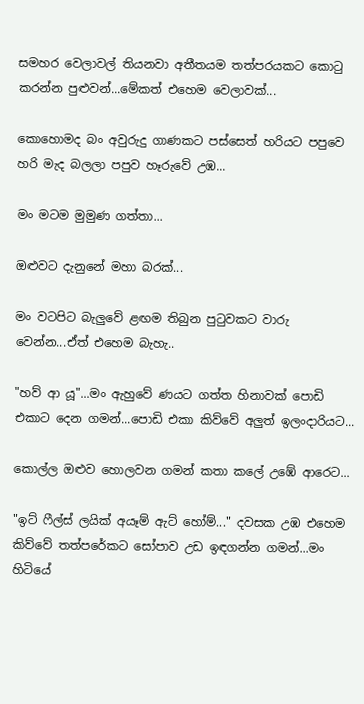සමහර වෙලාවල් තියනවා අතීතයම තත්පරයකට කොටු කරන්න පුළුවන්...මේකත් එහෙම වෙලාවක්...

කොහොමද බං අවුරුදු ගාණකට පස්සෙත් හරියට පපුවෙ හරි මැද බලලා පපුව හෑරුවේ උඹ...

මං මටම මුමුණ ගත්තා...

ඔළුවට දැනුනේ මහා බරක්...

මං වටපිට බැලුවේ ළඟම තිබුන පුටුවකට වාරු වෙන්න...ඒත් එහෙම බැහැ..

"හව් ආ යූ"...මං ඇහුවේ ණයට ගත්ත හිනාවක් පොඩි එකාට දෙන ගමන්...පොඩි එකා කිව්වේ අලුත් ඉලංදාරියට...

කොල්ල ඔළුව හොලවන ගමන් කතා කලේ උඹේ ආරෙට...

"ඉට් ෆීල්ස් ලයික් අයෑම් ඇට් හෝම්..." දවසක උඹ එහෙම කිව්වේ තත්පරේකට සෝපාව උඩ ඉඳගන්න ගමන්...මං හිටියේ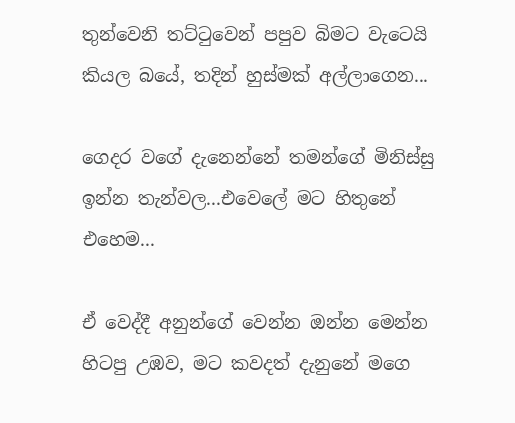තුන්වෙනි තට්ටුවෙන් පපුව බිමට වැටෙයි කියල බයේ, තදින් හුස්මක් අල්ලාගෙන...

ගෙදර වගේ දැනෙන්නේ තමන්ගේ මිනිස්සු ඉන්න තැන්වල...එවෙලේ මට හිතුනේ එහෙම...

ඒ වෙද්දී අනුන්ගේ වෙන්න ඔන්න මෙන්න හිටපු උඹව, මට කවදත් දැනුනේ මගෙ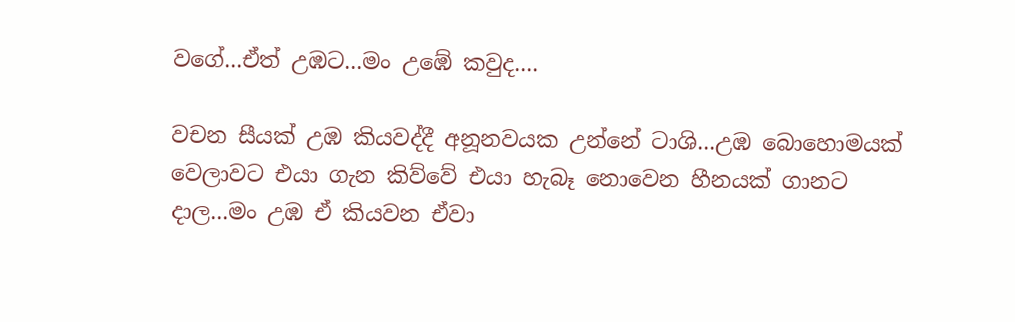වගේ...ඒත් උඹට...මං උඹේ කවුද....

වචන සීයක් උඹ කියවද්දී අනූනවයක උන්නේ ටාශි...උඹ බොහොමයක් වෙලාවට එයා ගැන කිව්වේ එයා හැබෑ නොවෙන හීනයක් ගානට දාල...මං උඹ ඒ කියවන ඒවා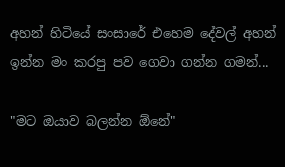අහන් හිටියේ සංසාරේ එහෙම දේවල් අහන් ඉන්න මං කරපු පව ගෙවා ගන්න ගමන්...

"මට ඔයාව බලන්න ඕනේ"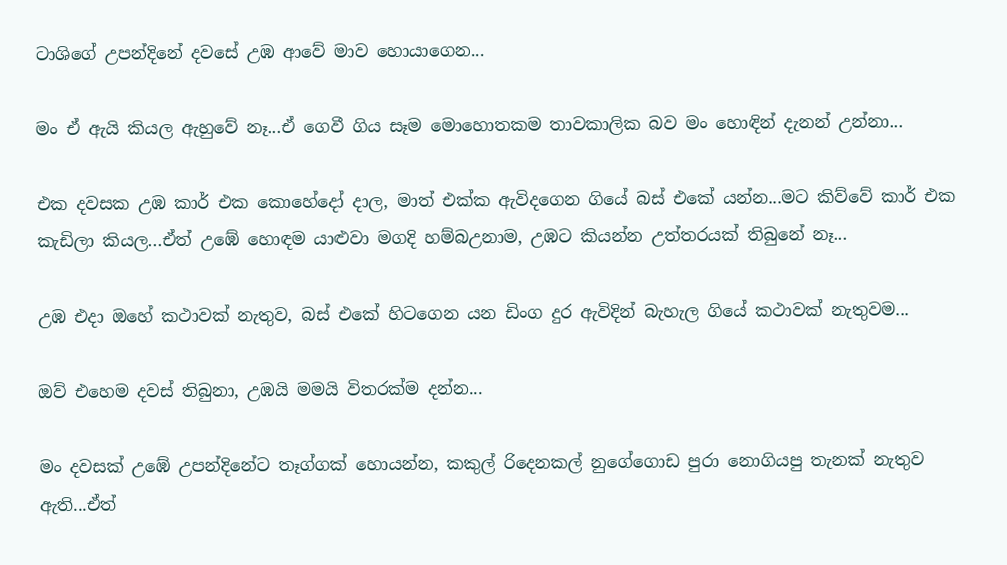ටාශිගේ උපන්දිනේ දවසේ උඹ ආවේ මාව හොයාගෙන...

මං ඒ ඇයි කියල ඇහුවේ නෑ...ඒ ගෙවී ගිය සෑම මොහොතකම තාවකාලික බව මං හොඳින් දැනන් උන්නා...

එක දවසක උඹ කාර් එක කොහේදෝ දාල, මාත් එක්ක ඇවිදගෙන ගියේ බස් එකේ යන්න...මට කිව්වේ කාර් එක කැඩිලා කියල...ඒත් උඹේ හොඳම යාළුවා මගදි හම්බඋනාම, උඹට කියන්න උත්තරයක් තිබුනේ නෑ...

උඹ එදා ඔහේ කථාවක් නැතුව, බස් එකේ හිටගෙන යන ඩිංග දුර ඇවිදින් බැහැල ගියේ කථාවක් නැතුවම...

ඔව් එහෙම දවස් තිබුනා, උඹයි මමයි විතරක්ම දන්න...

මං දවසක් උඹේ උපන්දිනේට තෑග්ගක් හොයන්න, කකුල් රිදෙනකල් නුගේගොඩ පුරා නොගියපු තැනක් නැතුව ඇති...ඒත්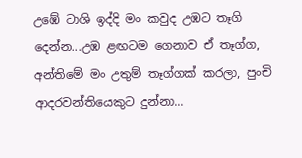උඹේ ටාශි ඉද්දි මං කවුද උඹට තෑගි දෙන්න...උඹ ළඟටම ගෙනාව ඒ තෑග්ග, අන්තිමේ මං උතුම් තෑග්ගක් කරලා, පුංචි ආදරවන්තියෙකුට දුන්නා...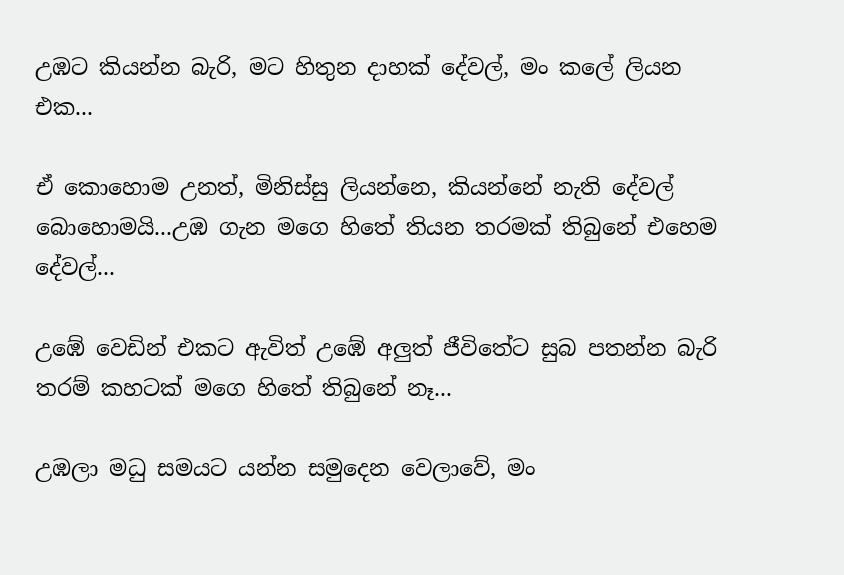උඹට කියන්න බැරි, මට හිතුන දාහක් දේවල්, මං කලේ ලියන එක...

ඒ කොහොම උනත්, මිනිස්සු ලියන්නෙ, කියන්නේ නැති දේවල් බොහොමයි...උඹ ගැන මගෙ හිතේ තියන තරමක් තිබුනේ එහෙම දේවල්...

උඹේ වෙඩින් එකට ඇවිත් උඹේ අලුත් ජීවිතේට සුබ පතන්න බැරි තරම් කහටක් මගෙ හිතේ තිබුනේ නෑ...

උඹලා මධු සමයට යන්න සමුදෙන වෙලාවේ, මං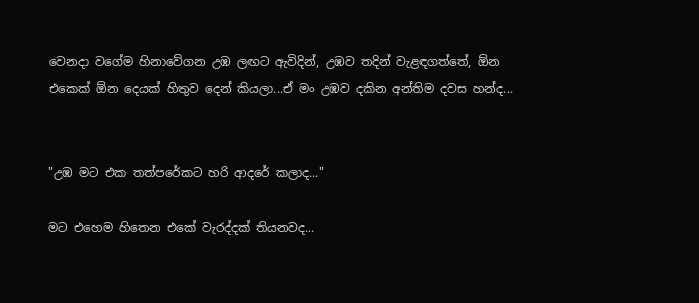වෙනදා වගේම හිනාවේගන උඹ ලඟට ඇවිදින්, උඹව තදින් වැළඳගත්තේ, ඕන එකෙක් ඕන දෙයක් හිතුව දෙන් කියලා...ඒ මං උඹව දකින අන්තිම දවස හන්ද...


"උඹ මට එක තත්පරේකට හරි ආදරේ කලාද..."

මට එහෙම හිතෙන එකේ වැරද්දක් තියනවද...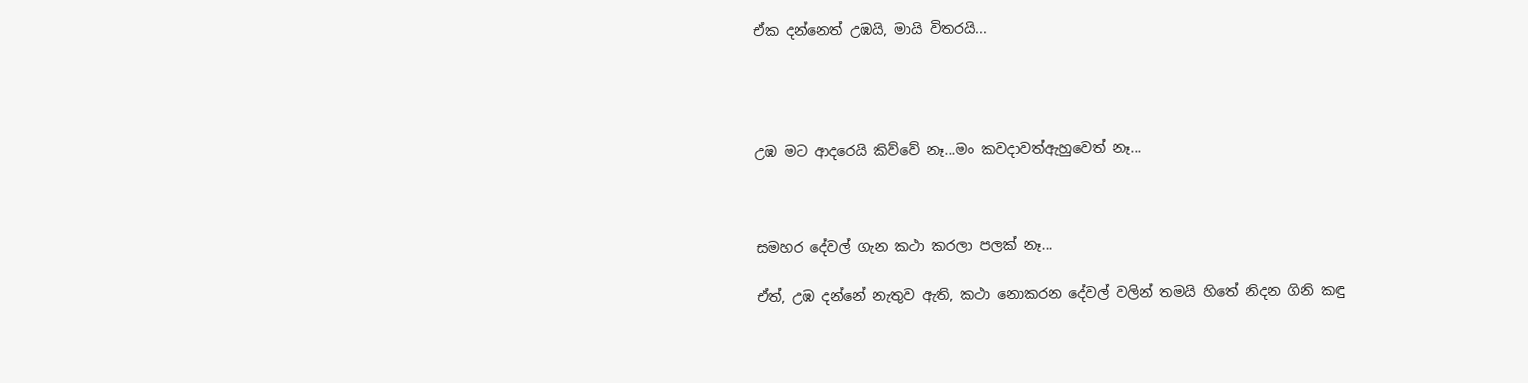ඒක දන්නෙත් උඹයි, මායි විතරයි...




උඹ මට ආදරෙයි කිව්වේ නෑ...මං කවදාවත්ඇහුවෙත් නෑ...



සමහර දේවල් ගැන කථා කරලා පලක් නෑ...

ඒත්, උඹ දන්නේ නැතුව ඇති, කථා නොකරන දේවල් වලින් තමයි හිතේ නිදන ගිනි කඳු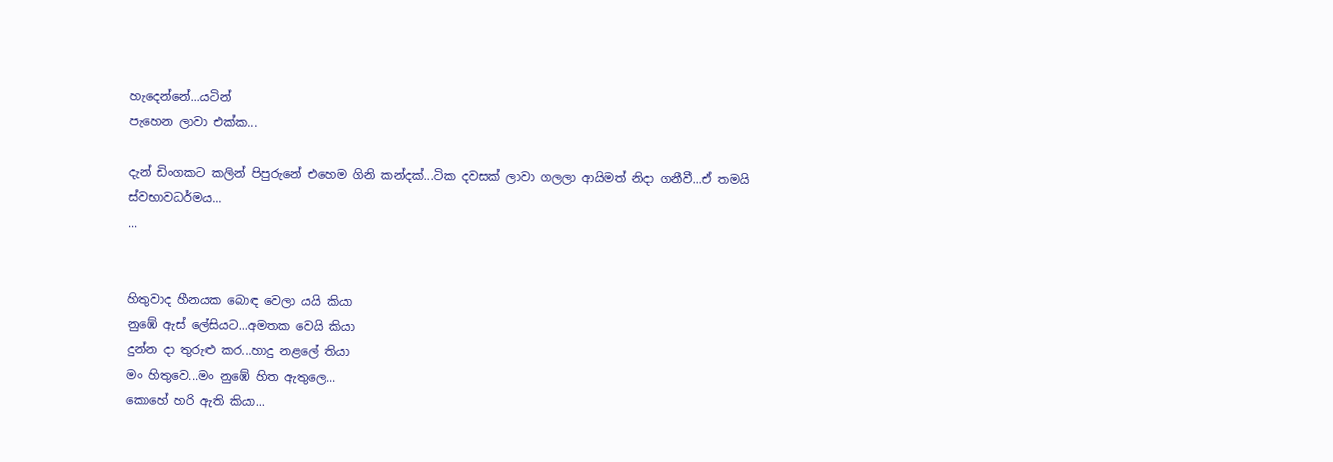හැදෙන්නේ...යටින්
පැහෙන ලාවා එක්ක...

දැන් ඩිංගකට කලින් පිපුරුනේ එහෙම ගිනි කන්දක්...ටික දවසක් ලාවා ගලලා ආයිමත් නිදා ගනීවී...ඒ තමයි ස්වභාවධර්මය...
...


හිතුවාද හීනයක බොඳ වෙලා යයි කියා
නුඹේ ඇස් ලේසියට...අමතක වෙයි කියා
දුන්න දා තුරුළු කර...හාදු නළලේ තියා
මං හිතුවෙ...මං නුඹේ හිත ඇතුලෙ...
කොහේ හරි ඇති කියා...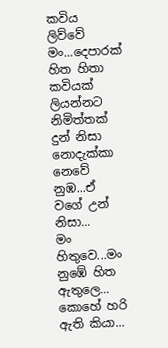කවිය ලිව්වේ මං...දෙපාරක් හිත හිතා
කවියක් ලියන්නට නිමිත්තක් දුන් නිසා
නොදැක්කා නෙවේ නුඹ...ඒ වගේ උන් නිසා...
මං හිතුවෙ...මං නුඹේ හිත ඇතුලෙ...
කොහේ හරි ඇති කියා...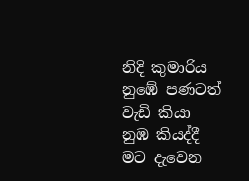නිදි කුමාරිය නුඹේ පණටත් වැඩි කියා
නුඹ කියද්දී මට දැවෙන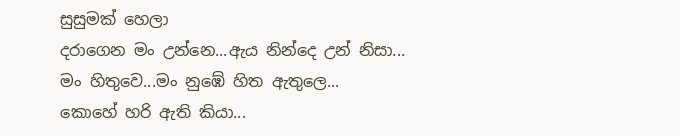සුසුමක් හෙලා
දරාගෙන මං උන්නෙ...ඇය නින්දෙ උන් නිසා...
මං හිතුවෙ...මං නුඹේ හිත ඇතුලෙ...
කොහේ හරි ඇති කියා...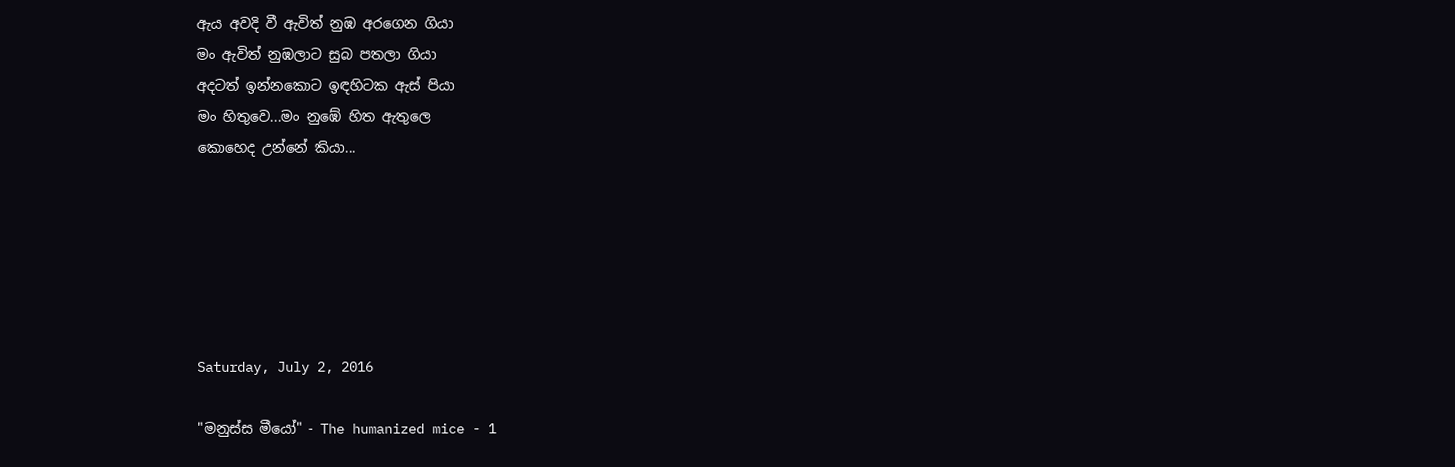ඇය අවදි වී ඇවිත් නුඹ අරගෙන ගියා
මං ඇවිත් නුඹලාට සුබ පතලා ගියා
අදටත් ඉන්නකොට ඉඳහිටක ඇස් පියා
මං හිතුවෙ...මං නුඹේ හිත ඇතුලෙ
කොහෙද උන්නේ කියා...






Saturday, July 2, 2016

"මනුස්ස මීයෝ" - The humanized mice - 1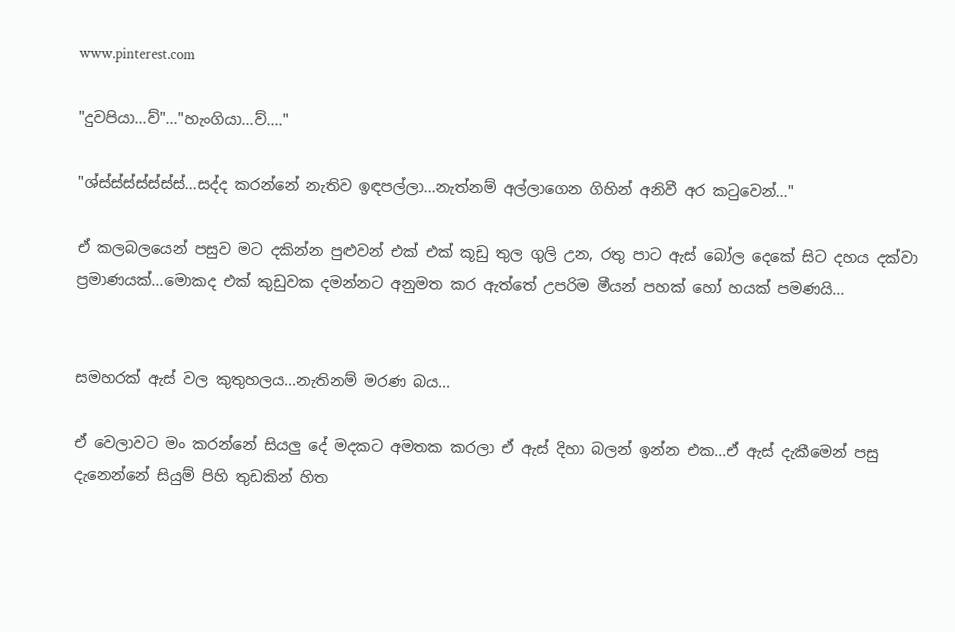www.pinterest.com

"දුවපියා...ව්"..."හැංගියා...ව්...."

"ශ්ස්ස්ස්ස්ස්ස්ස්...සද්ද කරන්නේ නැතිව ඉඳපල්ලා...නැත්නම් අල්ලාගෙන ගිහින් අනිවී අර කටුවෙන්..."

ඒ කලබලයෙන් පසුව මට දකින්න පුළුවන් එක් එක් කූඩු තුල ගුලි උන, රතු පාට ඇස් බෝල දෙකේ සිට දහය දක්වා ප්‍රමාණයක්...මොකද එක් කුඩුවක දමන්නට අනුමත කර ඇත්තේ උපරිම මීයන් පහක් හෝ හයක් පමණයි...


සමහරක් ඇස් වල කුතුහලය...නැතිනම් මරණ බය...

ඒ වෙලාවට මං කරන්නේ සියලු දේ මදකට අමතක කරලා ඒ ඇස් දිහා බලන් ඉන්න එක...ඒ ඇස් දැකීමෙන් පසු දැනෙන්නේ සියුම් පිහි තුඩකින් හිත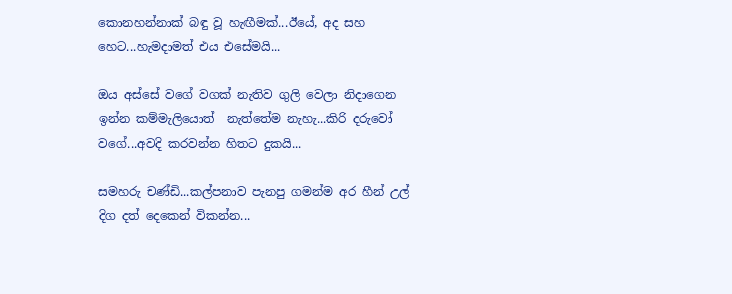කොනහන්නාක් බඳු වූ හැඟීමක්...ඊයේ, අද සහ හෙට...හැමදාමත් එය එසේමයි...

ඔය අස්සේ වගේ වගක් නැතිව ගුලි වෙලා නිදාගෙන ඉන්න කම්මැලියොත්  නැත්තේම නැහැ...කිරි දරුවෝ වගේ...අවදි කරවන්න හිතට දුකයි...

සමහරු චණ්ඩි...කල්පනාව පැනපු ගමන්ම අර හීන් උල් දිග දත් දෙකෙන් විකන්න...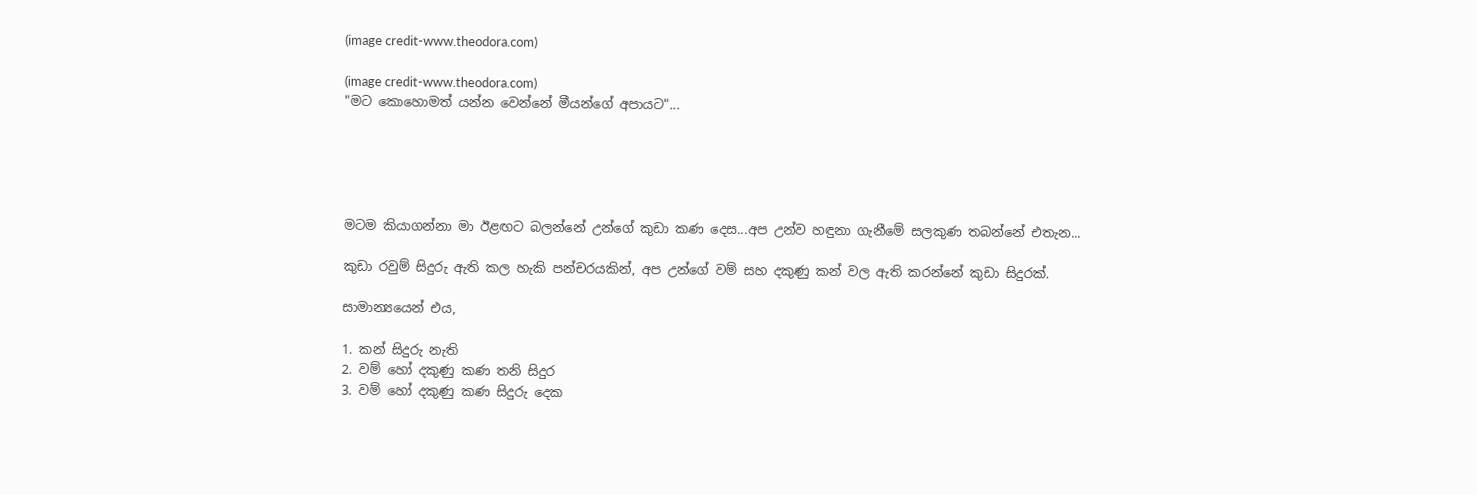(image credit-www.theodora.com)

(image credit-www.theodora.com)
"මට කොහොමත් යන්න වෙන්නේ මීයන්ගේ අපායට"...





මටම කියාගන්නා මා ඊළඟට බලන්නේ උන්ගේ කුඩා කණ දෙස...අප උන්ව හඳුනා ගැනීමේ සලකුණ තබන්නේ එතැන...

කුඩා රවුම් සිදුරු ඇති කල හැකි පන්චරයකින්, අප උන්ගේ වම් සහ දකුණු කන් වල ඇති කරන්නේ කුඩා සිදුරක්.

සාමාන්‍යයෙන් එය,

1. කන් සිදුරු නැති
2. වම් හෝ දකුණු කණ තනි සිදුර
3. වම් හෝ දකුණු කණ සිදුරු දෙක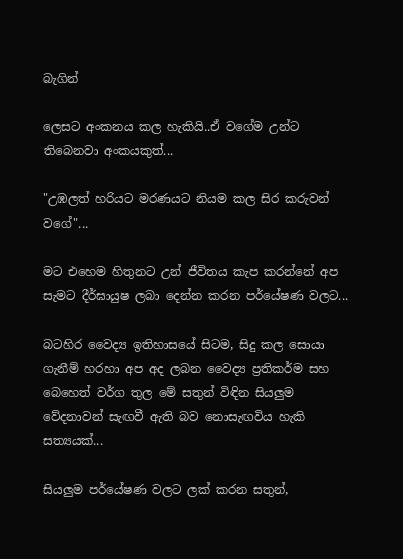බැගින්

ලෙසට අංකනය කල හැකියි..ඒ වගේම උන්ට තිබෙනවා අංකයකුත්...

"උඹලත් හරියට මරණයට නියම කල සිර කරුවන් වගේ"...

මට එහෙම හිතුනට උන් ජීවිතය කැප කරන්නේ අප සැමට දීර්ඝායුෂ ලබා දෙන්න කරන පර්යේෂණ වලට...

බටහිර වෛද්‍ය ඉතිහාසයේ සිටම, සිදු කල සොයා ගැනීම් හරහා අප අද ලබන වෛද්‍ය ප්‍රතිකර්ම සහ බෙහෙත් වර්ග තුල මේ සතුන් විඳින සියලුම වේදනාවන් සැඟවී ඇති බව නොසැඟවිය හැකි සත්‍යයක්...

සියලුම පර්යේෂණ වලට ලක් කරන සතුන්,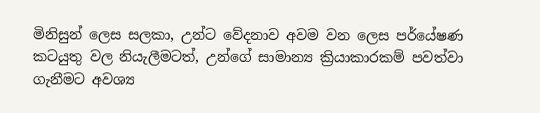මිනිසුන් ලෙස සලකා, උන්ට වේදනාව අවම වන ලෙස පර්යේෂණ කටයුතු වල නියැලීමටත්, උන්ගේ සාමාන්‍ය ක්‍රියාකාරකම් පවත්වා ගැනීමට අවශ්‍ය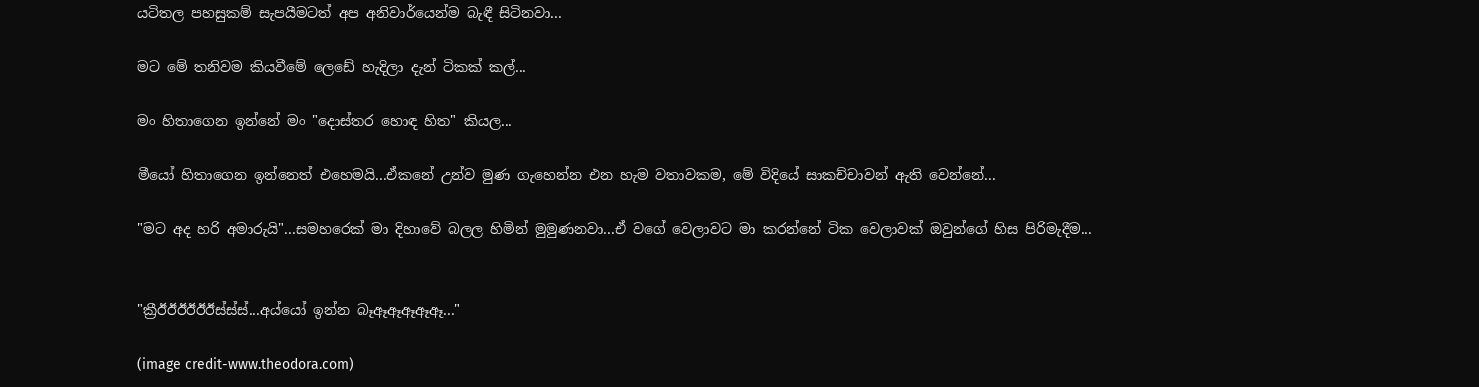යටිතල පහසුකම් සැපයීමටත් අප අනිවාර්යෙන්ම බැඳී සිටිනවා...

මට මේ තනිවම කියවීමේ ලෙඩේ හැදිලා දැන් ටිකක් කල්...

මං හිතාගෙන ඉන්නේ මං "දොස්තර හොඳ හිත" කියල...

මීයෝ හිතාගෙන ඉන්නෙත් එහෙමයි...ඒකනේ උන්ව මුණ ගැහෙන්න එන හැම වතාවකම, මේ විදියේ සාකච්චාවන් ඇති වෙන්නේ...

"මට අද හරි අමාරුයි"...සමහරෙක් මා දිහාවේ බලල හිමින් මුමුණනවා...ඒ වගේ වෙලාවට මා කරන්නේ ටික වෙලාවක් ඔවුන්ගේ හිස පිරිමැදීම...


"ක්‍රීඊඊඊඊඊඊස්ස්ස්...අය්යෝ ඉන්න බෑඈඈඈඈඈ..."

(image credit-www.theodora.com)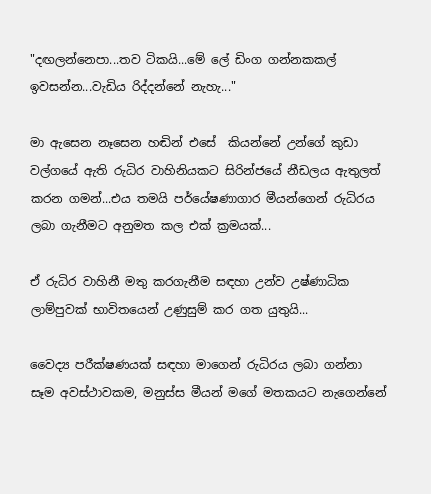"දඟලන්නෙපා...තව ටිකයි...මේ ලේ ඩිංග ගන්නකකල් ඉවසන්න...වැඩිය රිද්දන්නේ නැහැ..."

මා ඇසෙන නෑසෙන හඬින් එසේ  කියන්නේ උන්ගේ කුඩා වල්ගයේ ඇති රුධිර වාහිනියකට සිරින්ජයේ නීඩලය ඇතුලත් කරන ගමන්...එය තමයි පර්යේෂණාගාර මීයන්ගෙන් රුධිරය ලබා ගැනීමට අනුමත කල එක් ක්‍රමයක්...

ඒ රුධිර වාහිනී මතු කරගැනීම සඳහා උන්ව උෂ්ණාධික ලාම්පුවක් භාවිතයෙන් උණුසුම් කර ගත යුතුයි...

වෛද්‍ය පරීක්ෂණයක් සඳහා මාගෙන් රුධිරය ලබා ගන්නා සෑම අවස්ථාවකම, මනුස්ස මීයන් මගේ මතකයට නැගෙන්නේ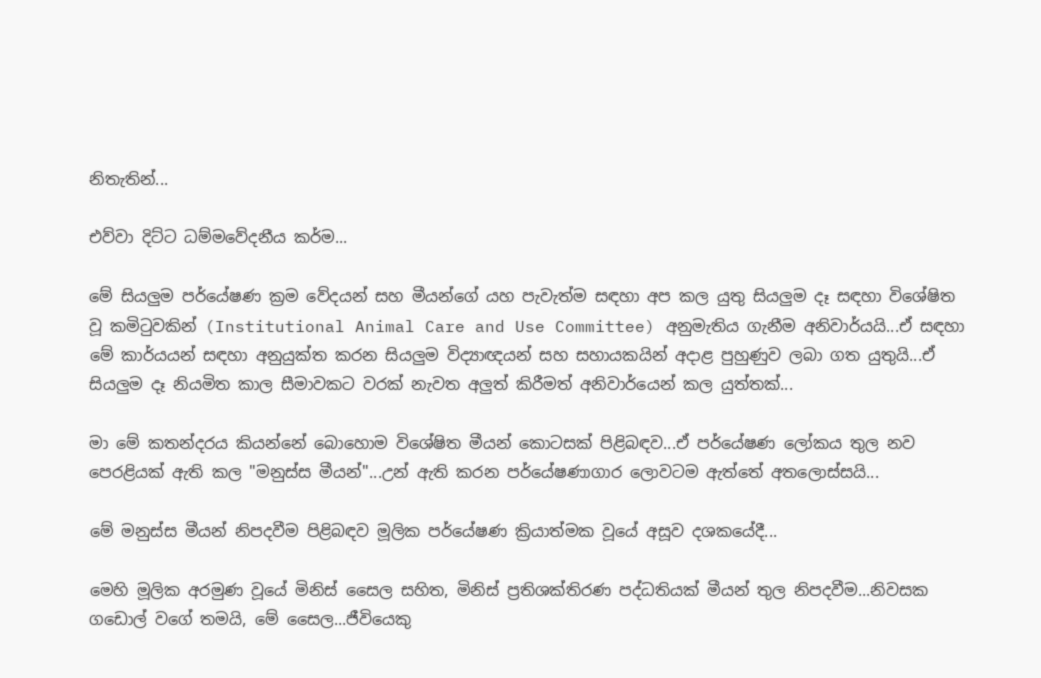නිතැතින්...

එව්වා දිට්ට ධම්මවේදනීය කර්ම...

මේ සියලුම පර්යේෂණ ක්‍රම වේදයන් සහ මීයන්ගේ යහ පැවැත්ම සඳහා අප කල යුතු සියලුම දෑ සඳහා විශේෂිත වූ කමිටුවකින් (Institutional Animal Care and Use Committee) අනුමැතිය ගැනීම අනිවාර්යයි...ඒ සඳහා මේ කාර්යයන් සඳහා අනුයුක්ත කරන සියලුම විද්‍යාඥයන් සහ සහායකයින් අදාළ පුහුණුව ලබා ගත යුතුයි...ඒ සියලුම දෑ නියමිත කාල සීමාවකට වරක් නැවත අලුත් කිරීමත් අනිවාර්යෙන් කල යුත්තක්...

මා මේ කතන්දරය කියන්නේ බොහොම විශේෂිත මීයන් කොටසක් පිළිබඳව...ඒ පර්යේෂණ ලෝකය තුල නව පෙරළියක් ඇති කල "මනුස්ස මීයන්"...උන් ඇති කරන පර්යේෂණාගාර ලොවටම ඇත්තේ අතලොස්සයි...

මේ මනුස්ස මීයන් නිපදවීම පිළිබඳව මූලික පර්යේෂණ ක්‍රියාත්මක වූයේ අසූව දශකයේදී...

මෙහි මූලික අරමුණ වූයේ මිනිස් සෛල සහිත, මිනිස් ප්‍රතිශක්තිරණ පද්ධතියක් මීයන් තුල නිපදවීම...නිවසක ගඩොල් වගේ තමයි, මේ සෛල...ජීවියෙකු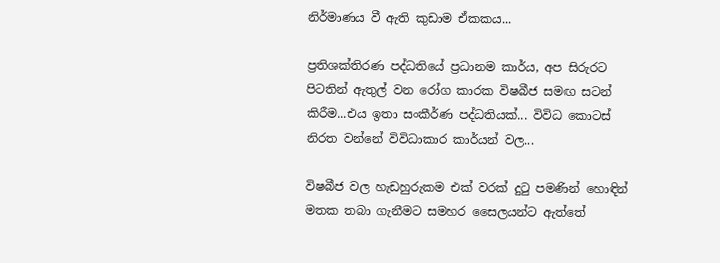නිර්මාණය වී ඇති කුඩාම ඒකකය...

ප්‍රතිශක්තිරණ පද්ධතියේ ප්‍රධානම කාර්ය, අප සිරුරට පිටතින් ඇතුල් වන රෝග කාරක විෂබීජ සමඟ සටන් කිරීම...එය ඉතා සංකීර්ණ පද්ධතියක්... විවිධ කොටස් නිරත වන්නේ විවිධාකාර කාර්යන් වල...

විෂබීජ වල හැඩහුරුකම එක් වරක් දුටු පමණින් හොඳින් මතක තබා ගැනීමට සමහර සෛලයන්ට ඇත්තේ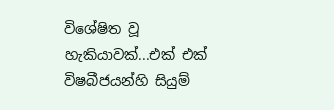විශේෂිත වූ හැකියාවක්...එක් එක් විෂබීජයන්හි සියුම්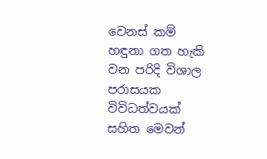වෙනස් කම් හඳුනා ගත හැකි වන පරිදි විශාල පරාසයක විවිධත්වයක් සහිත මෙවන්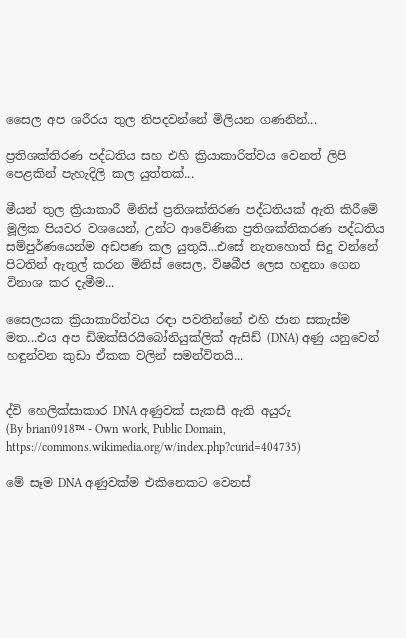සෛල අප ශරීරය තුල නිපදවන්නේ මිලියන ගණනින්...

ප්‍රතිශක්තිරණ පද්ධතිය සහ එහි ක්‍රියාකාරිත්වය වෙනත් ලිපි පෙළකින් පැහැදිලි කල යුත්තක්...

මීයන් තුල ක්‍රියාකාරී මිනිස් ප්‍රතිශක්තිරණ පද්ධතියක් ඇති කිරීමේ මූලික පියවර වශයෙන්, උන්ට ආවේණික ප්‍රතිශක්තිකරණ පද්ධතිය සම්පුර්ණයෙන්ම අඩපණ කල යුතුයි...එසේ නැතහොත් සිදු වන්නේ පිටතින් ඇතුල් කරන මිනිස් සෛල, විෂබීජ ලෙස හඳුනා ගෙන විනාශ කර දැමීම...

සෛලයක ක්‍රියාකාරිත්වය රඳා පවතින්නේ එහි ජාන සකැස්ම මත...එය අප ඩිඔක්සිරයිබෝනියුක්ලික් ඇසිඩ් (DNA) අණු යනුවෙන් හඳුන්වන කුඩා ඒකක වලින් සමන්විතයි...


ද්වි හෙලික්සාකාර DNA අණුවක් සැකසී ඇති අයුරු
(By brian0918™ - Own work, Public Domain, https://commons.wikimedia.org/w/index.php?curid=404735)

මේ සෑම DNA අණුවක්ම එකිනෙකට වෙනස්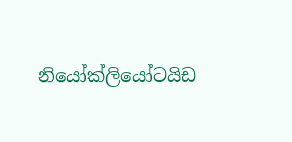නියෝක්ලියෝටයිඩ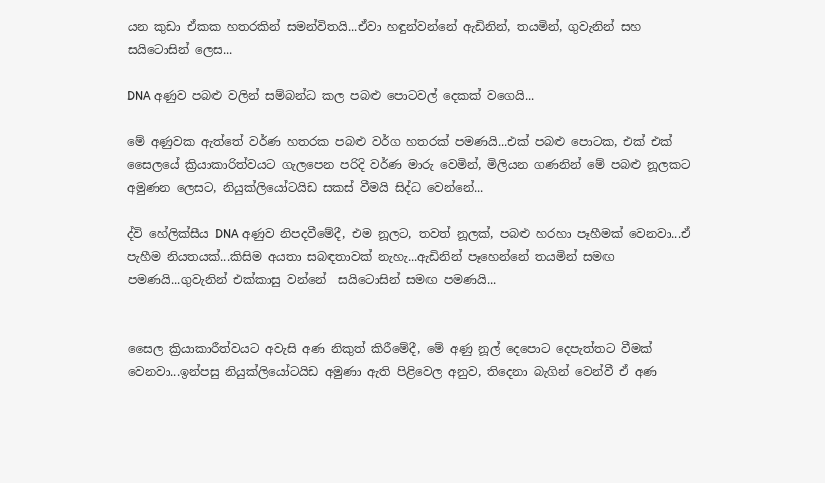යන කුඩා ඒකක හතරකින් සමන්විතයි...ඒවා හඳුන්වන්නේ ඇඩිනින්, තයමින්, ගුවැනින් සහ සයිටොසින් ලෙස...

DNA අණුව පබළු වලින් සම්බන්ධ කල පබළු පොටවල් දෙකක් වගෙයි...

මේ අණුවක ඇත්තේ වර්ණ හතරක පබළු වර්ග හතරක් පමණයි...එක් පබළු පොටක, එක් එක් සෛලයේ ක්‍රියාකාරිත්වයට ගැලපෙන පරිදි වර්ණ මාරු වෙමින්, මිලියන ගණනින් මේ පබළු නූලකට අමුණන ලෙසට, නියුක්ලියෝටයිඩ සකස් වීමයි සිද්ධ වෙන්නේ...

ද්වි හේලික්සීය DNA අණුව නිපදවීමේදී, එම නූලට, තවත් නූලක්, පබළු හරහා පෑහීමක් වෙනවා...ඒ පැහීම නියතයක්...කිසිම අයතා සබඳතාවක් නැහැ...ඇඩිනින් පෑහෙන්නේ තයමින් සමඟ පමණයි...ගුවැනින් එක්කාසු වන්නේ  සයිටොසින් සමඟ පමණයි...


සෛල ක්‍රියාකාරීත්වයට අවැසි අණ නිකුත් කිරීමේදී, මේ අණු නූල් දෙපොට දෙපැත්තට වීමක් වෙනවා...ඉන්පසු නියුක්ලියෝටයිඩ අමුණා ඇති පිළිවෙල අනුව, තිදෙනා බැගින් වෙන්වී ඒ අණ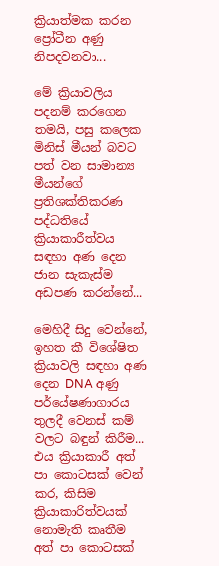ක්‍රියාත්මක කරන ප්‍රෝටීන අණු නිපදවනවා...

මේ ක්‍රියාවලිය පදනම් කරගෙන තමයි, පසු කලෙක මිනිස් මීයන් බවට පත් වන සාමාන්‍ය මීයන්ගේ ප්‍රතිශක්තිකරණ පද්ධතියේ ක්‍රියාකාරීත්වය සඳහා අණ දෙන ජාන සැකැස්ම අඩපණ කරන්නේ...

මෙහිදී සිදු වෙන්නේ, ඉහත කී විශේෂිත ක්‍රියාවලි සඳහා අණ දෙන DNA අණු පර්යේෂණාගාරය තුලදී වෙනස් කම් වලට බඳුන් කිරීම... එය ක්‍රියාකාරී අත් පා කොටසක් වෙන් කර, කිසිම ක්‍රියාකාරිත්වයක් නොමැති කෘතීම අත් පා කොටසක්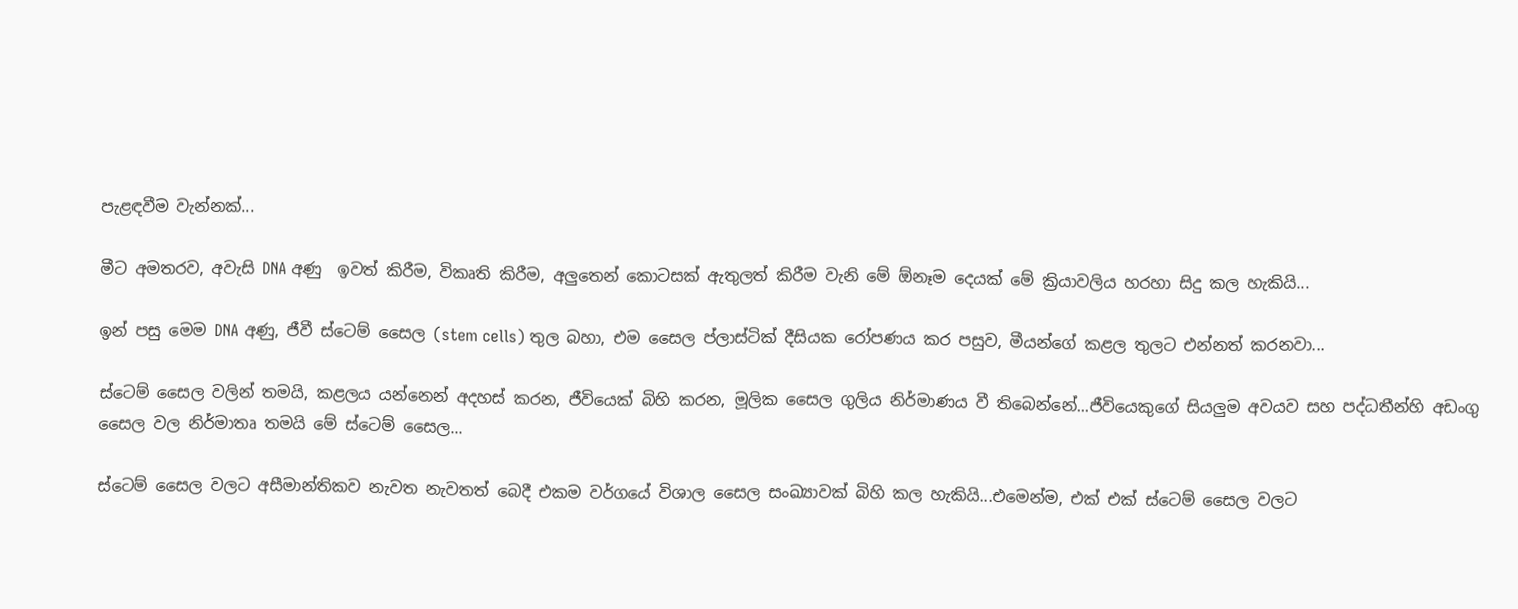පැළඳවීම වැන්නක්...

මීට අමතරව, අවැසි DNA අණු  ඉවත් කිරීම, විකෘති කිරීම, අලුතෙන් කොටසක් ඇතුලත් කිරීම වැනි මේ ඕනෑම දෙයක් මේ ක්‍රියාවලිය හරහා සිදු කල හැකියි...

ඉන් පසු මෙම DNA අණු, ජීවී ස්ටෙම් සෛල (stem cells) තුල බහා, එම සෛල ප්ලාස්ටික් දීසියක රෝපණය කර පසුව, මීයන්ගේ කළල තුලට එන්නත් කරනවා...

ස්ටෙම් සෛල වලින් තමයි, කළලය යන්නෙන් අදහස් කරන, ජීවියෙක් බිහි කරන, මූලික සෛල ගුලිය නිර්මාණය වී තිබෙන්නේ...ජීවියෙකුගේ සියලුම අවයව සහ පද්ධතීන්හි අඩංගු සෛල වල නිර්මාතෘ තමයි මේ ස්ටෙම් සෛල...

ස්ටෙම් සෛල වලට අසීමාන්තිකව නැවත නැවතත් බෙදී එකම වර්ගයේ විශාල සෛල සංඛ්‍යාවක් බිහි කල හැකියි...එමෙන්ම, එක් එක් ස්ටෙම් සෛල වලට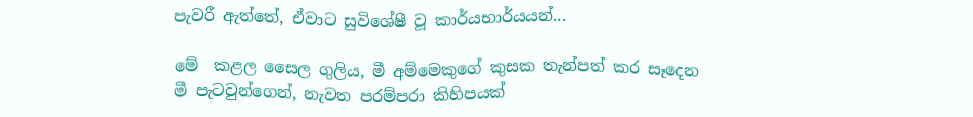පැවරී ඇත්තේ, ඒවාට සුවිශේෂී වූ කාර්යභාර්යයන්...

මේ  කළල සෛල ගුලිය, මී අම්මෙකුගේ කුසක තැන්පත් කර සෑදෙන මී පැටවුන්ගෙන්, නැවත පරම්පරා කිහිපයක්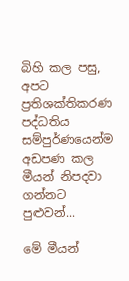බිහි කල පසු, අපට ප්‍රතිශක්තිකරණ පද්ධතිය සම්පුර්ණයෙන්ම අඩපණ කල මීයන් නිපදවා ගන්නට පුළුවන්...

මේ මීයන්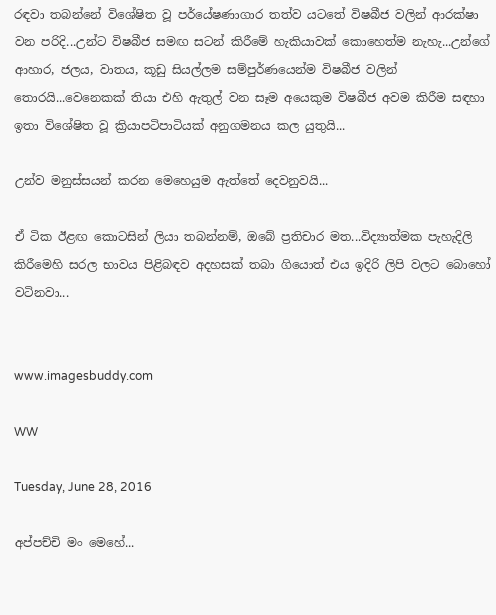රඳවා තබන්නේ විශේෂිත වූ පර්යේෂණාගාර තත්ව යටතේ විෂබීජ වලින් ආරක්ෂා වන පරිදි...උන්ට විෂබීජ සමඟ සටන් කිරීමේ හැකියාවක් කොහෙත්ම නැහැ...උන්ගේ ආහාර, ජලය, වාතය, කූඩු සියල්ලම සම්පුර්ණයෙන්ම විෂබීජ වලින් තොරයි...වෙනෙකක් තියා එහි ඇතුල් වන සෑම අයෙකුම විෂබීජ අවම කිරීම සඳහා ඉතා විශේෂිත වූ ක්‍රියාපටිපාටියක් අනුගමනය කල යුතුයි...

උන්ව මනුස්සයන් කරන මෙහෙයුම ඇත්තේ දෙවනුවයි...

ඒ ටික ඊළඟ කොටසින් ලියා තබන්නම්, ඔබේ ප්‍රතිචාර මත...විද්‍යාත්මක පැහැදිලි කිරීමෙහි සරල භාවය පිළිබඳව අදහසක් තබා ගියොත් එය ඉදිරි ලිපි වලට බොහෝ වටිනවා...


www.imagesbuddy.com

WW

Tuesday, June 28, 2016

අප්පච්චි මං මෙහේ...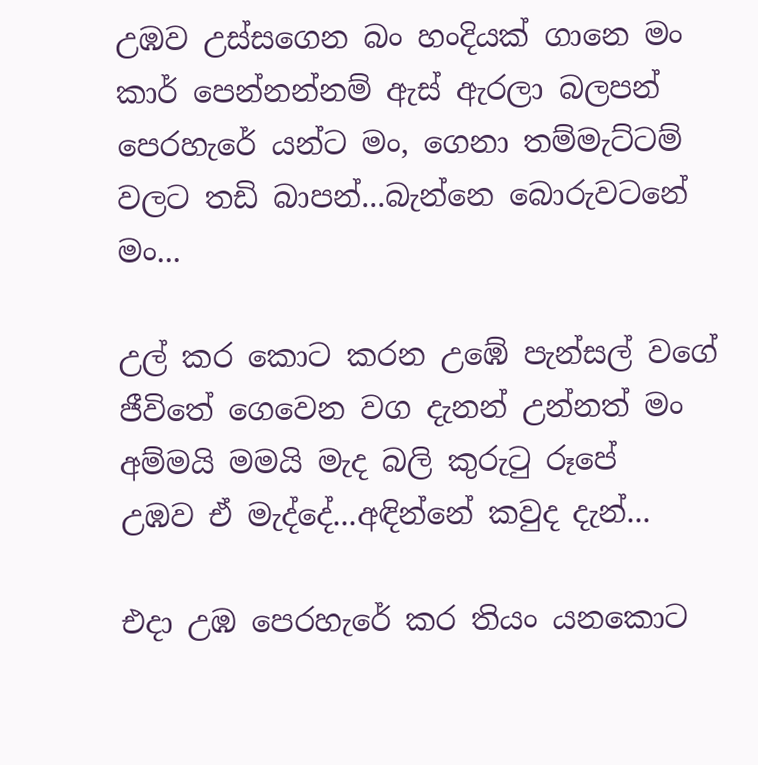උඹව උස්සගෙන බං හංදියක් ගානෙ මං
කාර් පෙන්නන්නම් ඇස් ඇරලා බලපන්
පෙරහැරේ යන්ට මං, ගෙනා තම්මැට්ටම්
වලට තඩි බාපන්...බැන්නෙ බොරුවටනේ මං...

උල් කර කොට කරන උඹේ පැන්සල් වගේ
ජීවිතේ ගෙවෙන වග දැනන් උන්නත් මං
අම්මයි මමයි මැද බලි කුරුටු රූපේ
උඹව ඒ මැද්දේ...අඳින්නේ කවුද දැන්...

එදා උඹ පෙරහැරේ කර තියං යනකොට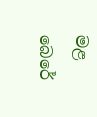මළ බෙරේ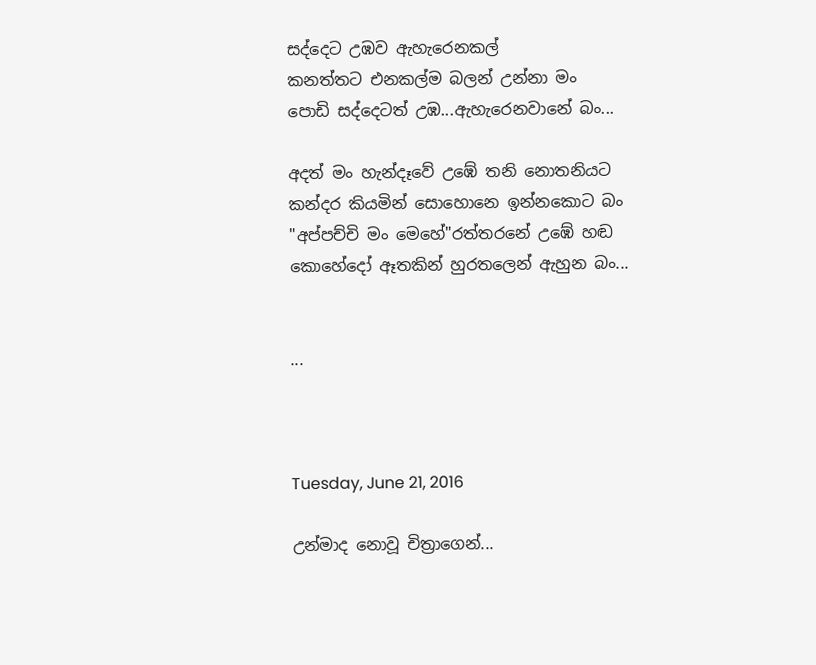සද්දෙට උඹව ඇහැරෙනකල්
කනත්තට එනකල්ම බලන් උන්නා මං
පොඩි සද්දෙටත් උඹ...ඇහැරෙනවානේ බං...

අදත් මං හැන්දෑවේ උඹේ තනි නොතනියට
කන්දර කියමින් සොහොනෙ ඉන්නකොට බං
"අප්පච්චි මං මෙහේ"රත්තරනේ උඹේ හඬ
කොහේදෝ ඈතකින් හුරතලෙන් ඇහුන බං...


...



Tuesday, June 21, 2016

උන්මාද නොවූ චිත්‍රාගෙන්...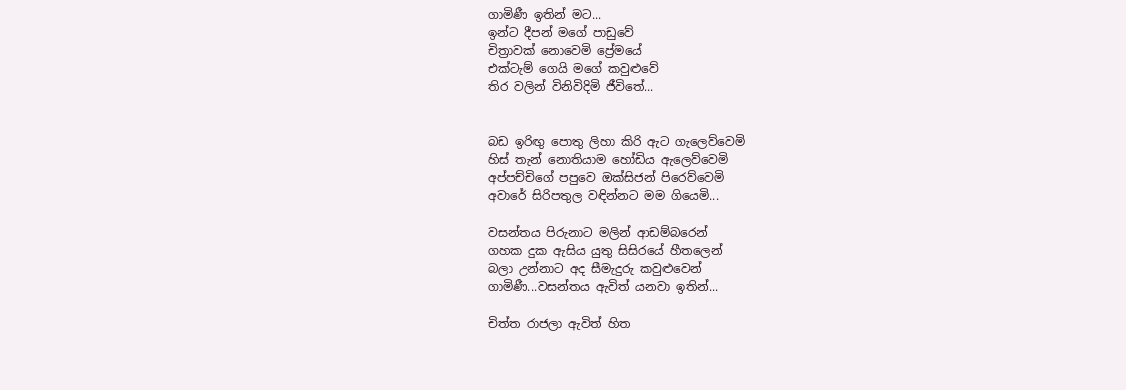ගාමිණී ඉතින් මට...
ඉන්ට දීපන් මගේ පාඩුවේ
චිත්‍රාවක් නොවෙමි ප්‍රේමයේ
එක්ටැම් ගෙයි මගේ කවුළුවේ
තිර වලින් විනිවිදිමි ජීවිතේ...


බඩ ඉරිඟු පොතු ලිහා කිරි ඇට ගැලෙව්වෙමි
හිස් තැන් නොතියාම හෝඩිය ඇලෙව්වෙමි
අප්පච්චිගේ පපුවෙ ඔක්සිජන් පිරෙව්වෙමි
අවාරේ සිරිපතුල වඳින්නට මම ගියෙමි...

වසන්තය පිරුනාට මලින් ආඩම්බරෙන්
ගහක දුක ඇසිය යුතු සිසිරයේ හීතලෙන්
බලා උන්නාට අද සීමැදුරු කවුළුවෙන්
ගාමිණී...වසන්තය ඇවිත් යනවා ඉතින්...

චිත්ත රාජලා ඇවිත් හිත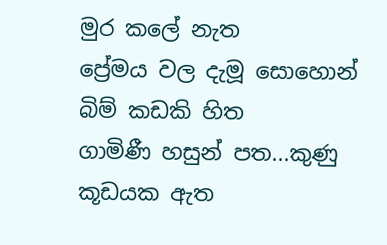මුර කලේ නැත
ප්‍රේමය වල දැමූ සොහොන් බිම් කඩකි හිත
ගාමිණී හසුන් පත...කුණු කූඩයක ඇත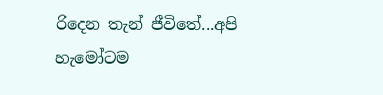රිදෙන තැන් ජීවිතේ...අපි හැමෝටම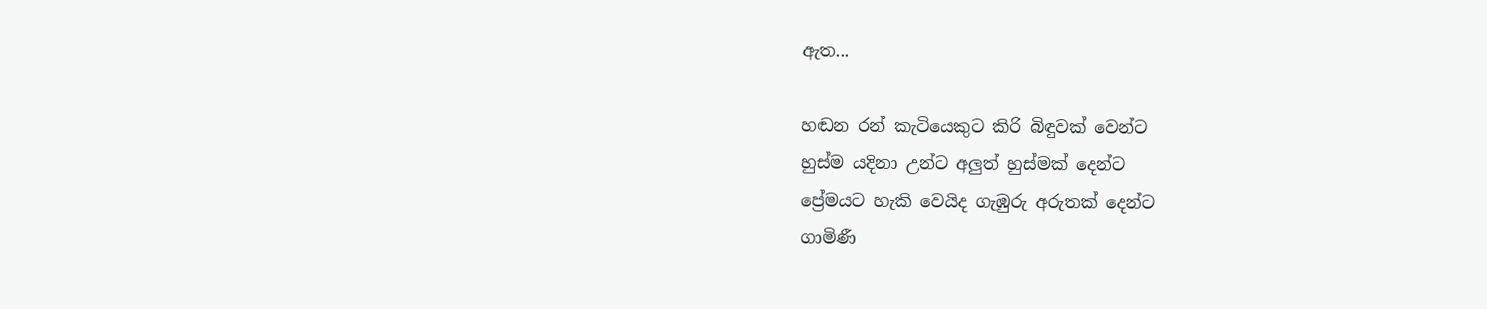ඇත...

හඬන රන් කැටියෙකුට කිරි බිඳුවක් වෙන්ට
හුස්ම යදිනා උන්ට අලුත් හුස්මක් දෙන්ට
ප්‍රේමයට හැකි වෙයිද ගැඹුරු අරුතක් දෙන්ට
ගාමිණී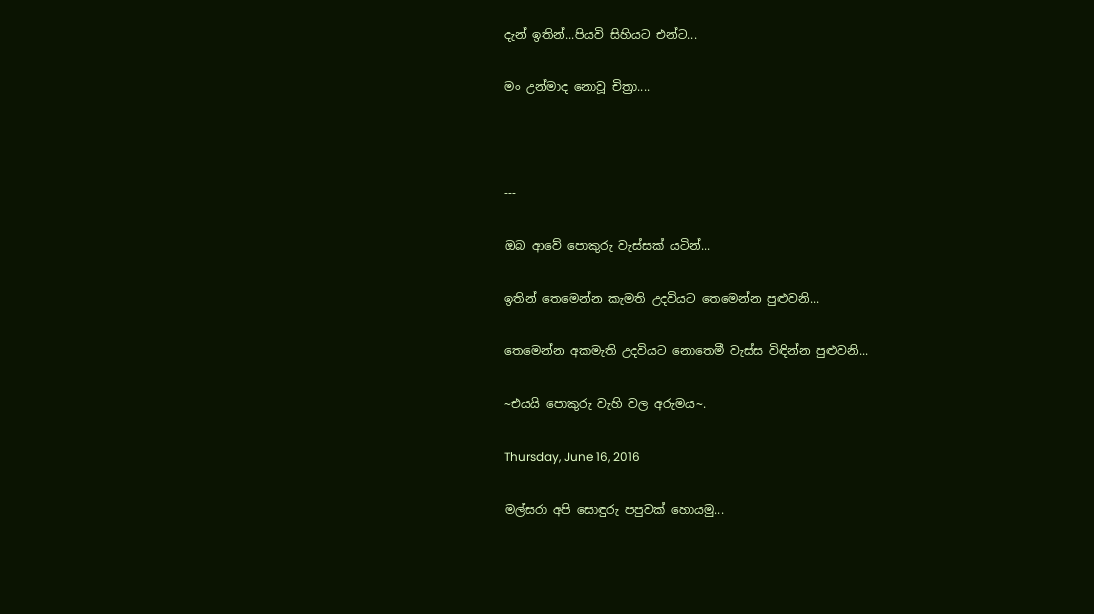දැන් ඉතින්...පියවි සිහියට එන්ට...

මං උන්මාද නොවූ චිත්‍රා....



---

ඔබ ආවේ පොකුරු වැස්සක් යටින්...

ඉතින් තෙමෙන්න කැමති උදවියට තෙමෙන්න පුළුවනි...

තෙමෙන්න අකමැති උදවියට නොතෙමී වැස්ස විඳින්න පුළුවනි...

~එයයි පොකුරු වැහි වල අරුමය~.

Thursday, June 16, 2016

මල්සරා අපි සොඳුරු පපුවක් හොයමු...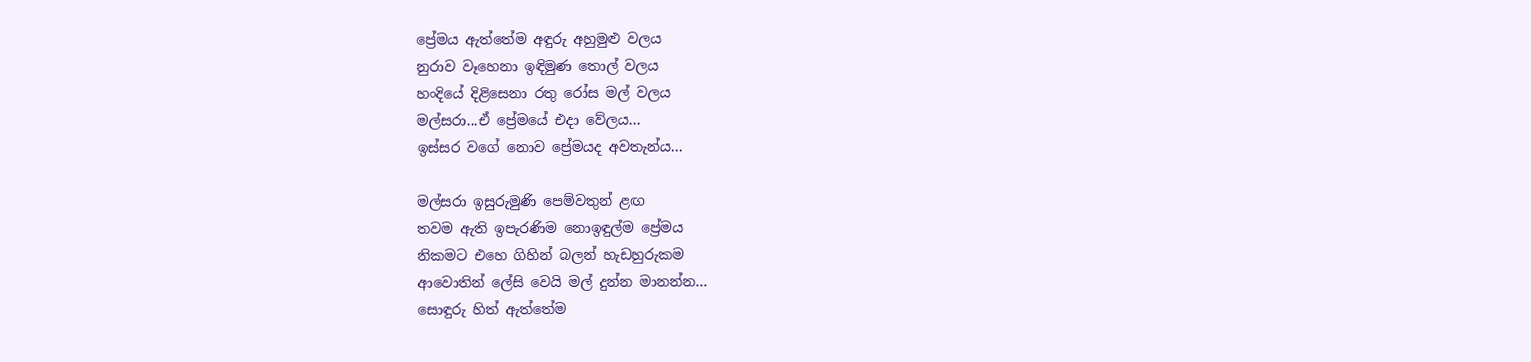ප්‍රේමය ඇත්තේම අඳුරු අහුමුළු වලය
නුරාව වෑහෙනා ඉඳිමුණ තොල් වලය
හංදියේ දිළිසෙනා රතු රෝස මල් වලය
මල්සරා...ඒ ප්‍රේමයේ එදා වේලය...
ඉස්සර වගේ නොව ප්‍රේමයද අවතැන්ය...

මල්සරා ඉසුරුමුණි පෙම්වතුන් ළඟ
තවම ඇති ඉපැරණිම නොඉඳුල්ම ප්‍රේමය
නිකමට එහෙ ගිහින් බලන් හැඩහුරුකම
ආවොතින් ලේසි වෙයි මල් දුන්න මානන්න...
සොඳුරු හිත් ඇත්තේම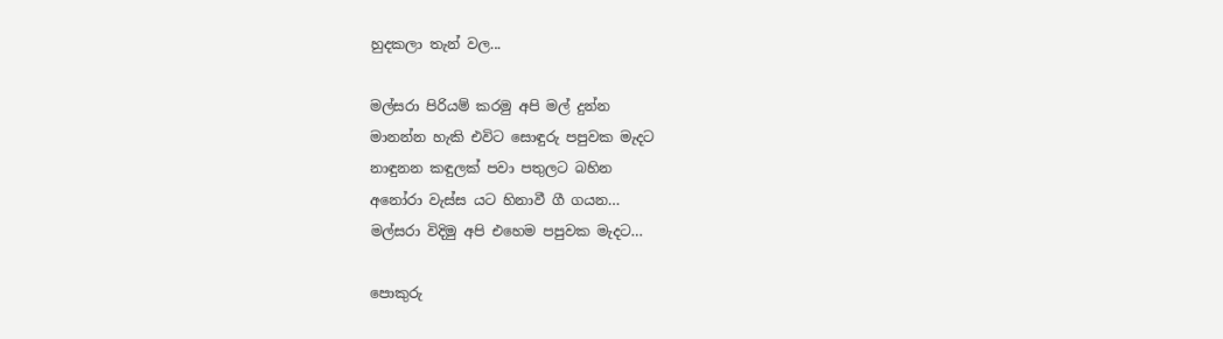හුදකලා තැන් වල...

මල්සරා පිරියම් කරමු අපි මල් දුන්න
මානන්න හැකි එවිට සොඳුරු පපුවක මැදට
නාඳුනන කඳුලක් පවා පතුලට බහින
අනෝරා වැස්ස යට හිනාවී ගී ගයන...
මල්සරා විදිමු අපි එහෙම පපුවක මැදට...

පොකුරු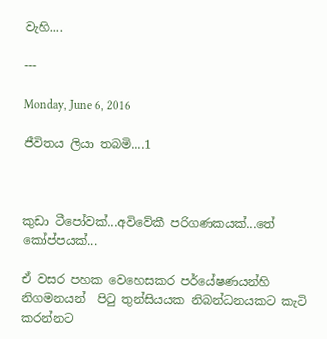වැහි....

---

Monday, June 6, 2016

ජීවිතය ලියා තබමි....1



කුඩා ටීපෝවක්...අවිවේකී පරිගණකයක්...තේ කෝප්පයක්...

ඒ වසර පහක වෙහෙසකර පර්යේෂණයන්හි නිගමනයන්  පිටු තුන්සියයක නිබන්ධනයකට කැටි කරන්නට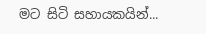මට සිටි සහායකයින්...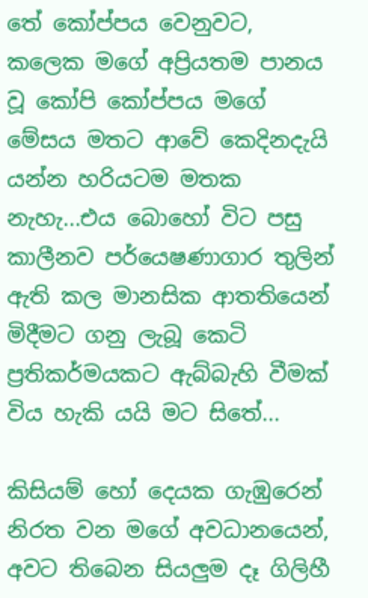තේ කෝප්පය වෙනුවට, කලෙක මගේ අප්‍රියතම පානය වූ කෝපි කෝප්පය මගේ මේසය මතට ආවේ කෙදිනදැයි යන්න හරියටම මතක නැහැ...එය බොහෝ විට පසු කාලීනව පර්යෙෂණාගාර තුලින් ඇති කල මානසික ආතතියෙන් මිදීමට ගනු ලැබූ කෙටි ප්‍රතිකර්මයකට ඇබ්බැහි වීමක් විය හැකි යයි මට සිතේ...

කිසියම් හෝ දෙයක ගැඹුරෙන් නිරත වන මගේ අවධානයෙන්, අවට තිබෙන සියලුම දෑ ගිලිහී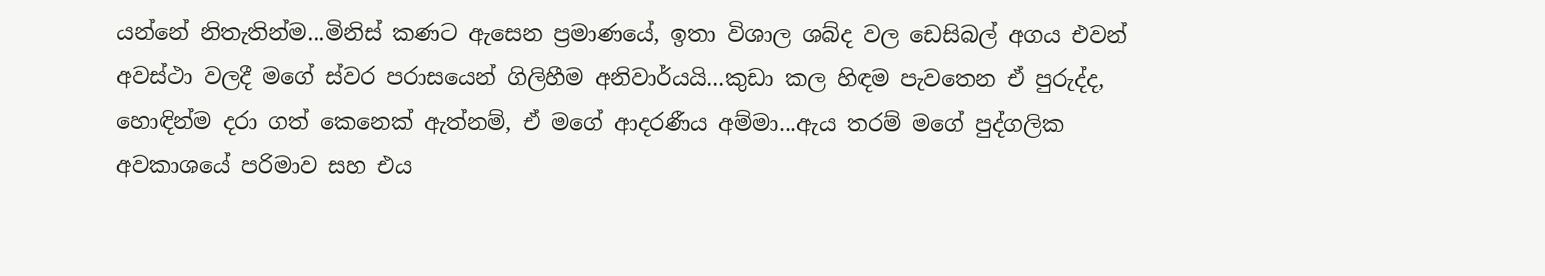යන්නේ නිතැතින්ම...මිනිස් කණට ඇසෙන ප්‍රමාණයේ, ඉතා විශාල ශබ්ද වල ඩෙසිබල් අගය එවන් අවස්ථා වලදී මගේ ස්වර පරාසයෙන් ගිලිහීම අනිවාර්යයි...කුඩා කල හිඳම පැවතෙන ඒ පුරුද්ද, හොඳින්ම දරා ගත් කෙනෙක් ඇත්නම්, ඒ මගේ ආදරණීය අම්මා...ඇය තරම් මගේ පුද්ගලික අවකාශයේ පරිමාව සහ එය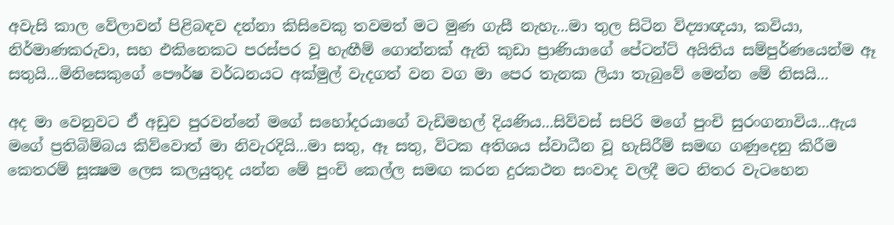අවැසි කාල වේලාවන් පිළිබඳව දන්නා කිසිවෙකු තවමත් මට මුණ ගැසී නැහැ...මා තුල සිටින විද්‍යාඥයා, කවියා, නිර්මාණකරුවා, සහ එකිනෙකට පරස්පර වූ හැඟීම් ගොන්නක් ඇති කුඩා ප්‍රාණියාගේ පේටන්ට් අයිතිය සම්පුර්ණයෙන්ම ඈ සතුයි...මිනිසෙකුගේ පෞර්ෂ වර්ධනයට අක්මුල් වැදගත් වන වග මා පෙර තැනක ලියා තැබුවේ මෙන්න මේ නිසයි...

අද මා වෙනුවට ඒ අඩුව පුරවන්නේ මගේ සහෝදරයාගේ වැඩිමහල් දියණිය...සිව්වස් සපිරි මගේ පුංචි සුරංගනාවිය...ඇය මගේ ප්‍රතිබිම්බය කිව්වොත් මා නිවැරදියි...මා සතු, ඈ සතු, විටක අතිශය ස්වාධීන වූ හැසිරීම් සමඟ ගණුදෙනු කිරීම කෙතරම් සූක්‍ෂම ලෙස කලයුතුද යන්න මේ පුංචි කෙල්ල සමඟ කරන දුරකථන සංවාද වලදී මට නිතර වැටහෙන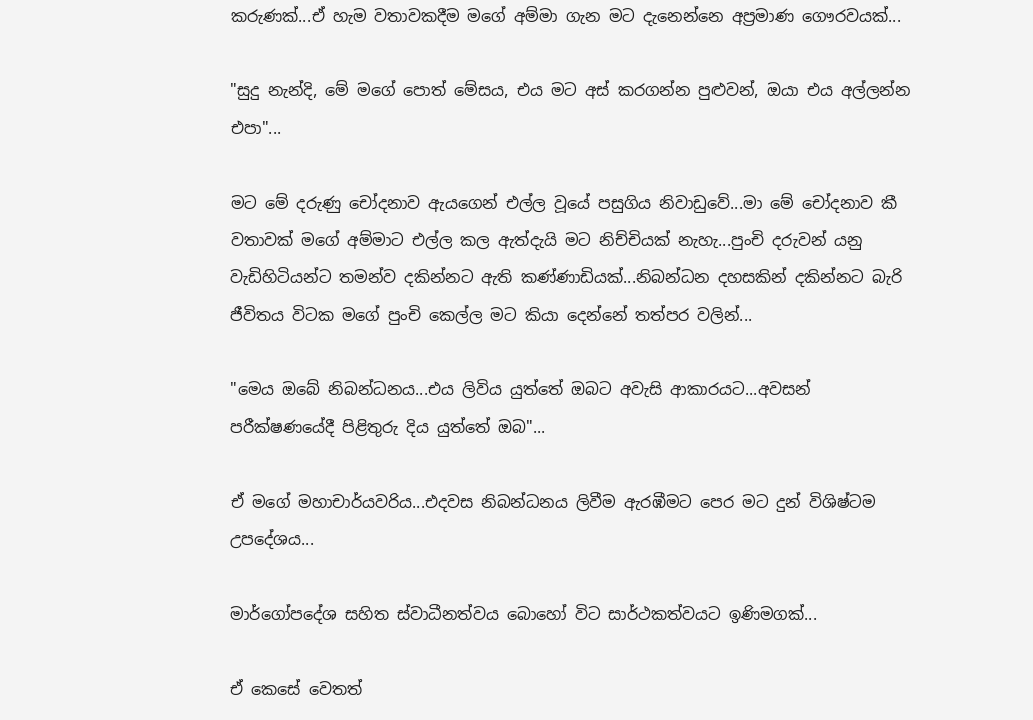කරුණක්...ඒ හැම වතාවකදීම මගේ අම්මා ගැන මට දැනෙන්නෙ අප්‍රමාණ ගෞරවයක්...

"සුදු නැන්දි, මේ මගේ පොත් මේසය, එය මට අස් කරගන්න පුළුවන්, ඔයා එය අල්ලන්න එපා"...

මට මේ දරුණු චෝදනාව ඇයගෙන් එල්ල වූයේ පසුගිය නිවාඩුවේ...මා මේ චෝදනාව කී වතාවක් මගේ අම්මාට එල්ල කල ඇත්දැයි මට නිච්චියක් නැහැ...පුංචි දරුවන් යනු වැඩිහිටියන්ට තමන්ව දකින්නට ඇති කණ්ණාඩියක්...නිබන්ධන දහසකින් දකින්නට බැරි ජීවිතය විටක මගේ පුංචි කෙල්ල මට කියා දෙන්නේ තත්පර වලින්...

"මෙය ඔබේ නිබන්ධනය...එය ලිවිය යුත්තේ ඔබට අවැසි ආකාරයට...අවසන් පරීක්ෂණයේදී පිළිතුරු දිය යුත්තේ ඔබ"...

ඒ මගේ මහාචාර්යවරිය...එදවස නිබන්ධනය ලිවීම ඇරඹීමට පෙර මට දුන් විශිෂ්ටම උපදේශය...

මාර්ගෝපදේශ සහිත ස්වාධීනත්වය බොහෝ විට සාර්ථකත්වයට ඉණිමගක්...

ඒ කෙසේ වෙතත්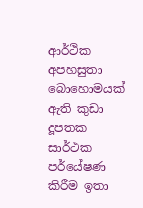ආර්ථික අපහසුතා බොහොමයක් ඇති කුඩා දූපතක සාර්ථක පර්යේෂණ කිරීම ඉතා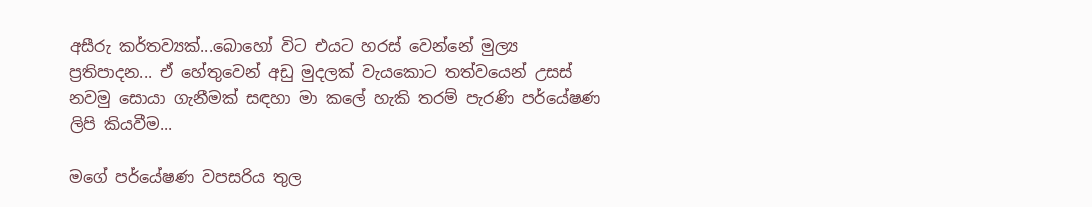අසීරු කර්තව්‍යක්...බොහෝ විට එයට හරස් වෙන්නේ මුල්‍ය ප්‍රතිපාදන... ඒ හේතුවෙන් අඩු මුදලක් වැයකොට තත්වයෙන් උසස් නවමු සොයා ගැනීමක් සඳහා මා කලේ හැකි තරම් පැරණි පර්යේෂණ ලිපි කියවීම...

මගේ පර්යේෂණ වපසරිය තුල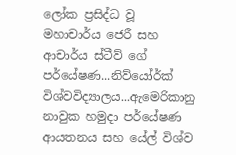ලෝක ප්‍රසිද්ධ වූ මහාචාර්ය ජෙරී සහ ආචාර්ය ස්ටීව් ගේ පර්යේෂණ...නිව්යෝර්ක් විශ්වවිද්‍යාලය...ඇමෙරිකානු නාවුක හමුදා පර්යේෂණ ආයතනය සහ යේල් විශ්ව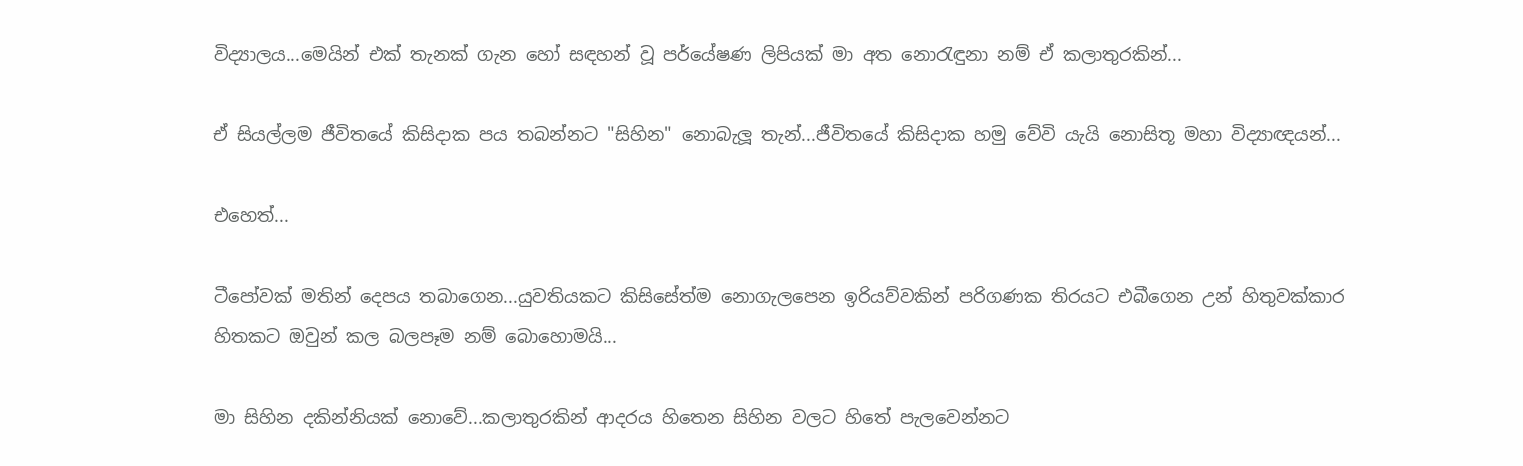විද්‍යාලය...මෙයින් එක් තැනක් ගැන හෝ සඳහන් වූ පර්යේෂණ ලිපියක් මා අත නොරැඳුනා නම් ඒ කලාතුරකින්...

ඒ සියල්ලම ජීවිතයේ කිසිදාක පය තබන්නට "සිහින" නොබැලූ තැන්...ජීවිතයේ කිසිදාක හමු වේවි යැයි නොසිතූ මහා විද්‍යාඥයන්...

එහෙත්...

ටීපෝවක් මතින් දෙපය තබාගෙන...යුවතියකට කිසිසේත්ම නොගැලපෙන ඉරියව්වකින් පරිගණක තිරයට එබීගෙන උන් හිතුවක්කාර හිතකට ඔවුන් කල බලපෑම නම් බොහොමයි...

මා සිහින දකින්නියක් නොවේ...කලාතුරකින් ආදරය හිතෙන සිහින වලට හිතේ පැලවෙන්නට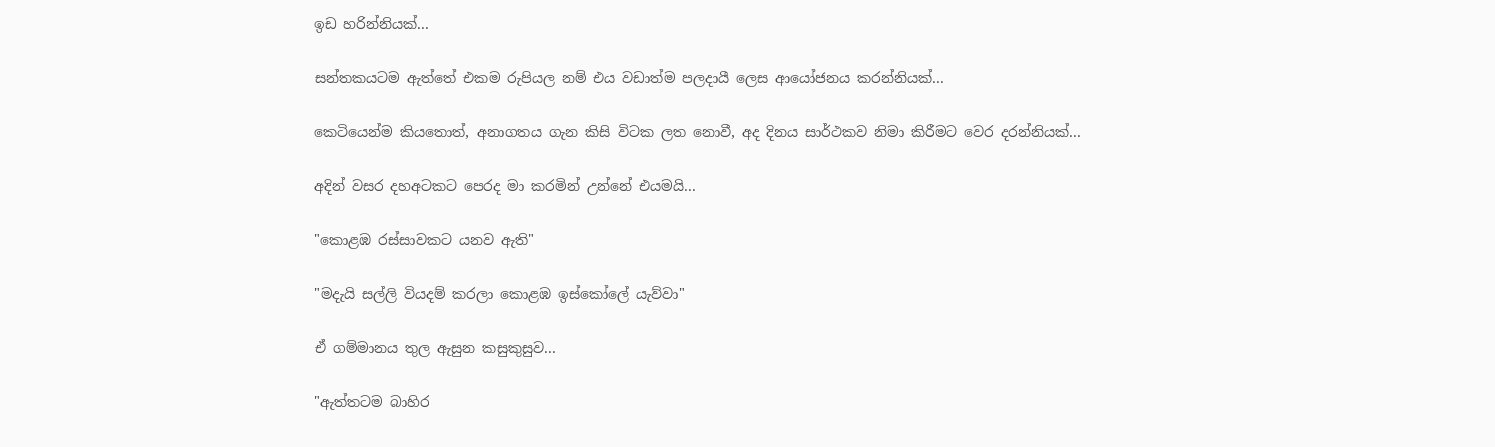ඉඩ හරින්නියක්...

සන්තකයටම ඇත්තේ එකම රුපියල නම් එය වඩාත්ම පලදායී ලෙස ආයෝජනය කරන්නියක්...

කෙටියෙන්ම කියතොත්, අනාගතය ගැන කිසි විටක ලත නොවී, අද දිනය සාර්ථකව නිමා කිරීමට වෙර දරන්නියක්...

අදින් වසර දහඅටකට පෙරද මා කරමින් උන්නේ එයමයි...

"කොළඹ රස්සාවකට යනව ඇති"

"මදැයි සල්ලි වියදම් කරලා කොළඹ ඉස්කෝලේ යැව්වා"

ඒ ගම්මානය තුල ඇසුන කසුකුසුව...

"ඇත්තටම බාහිර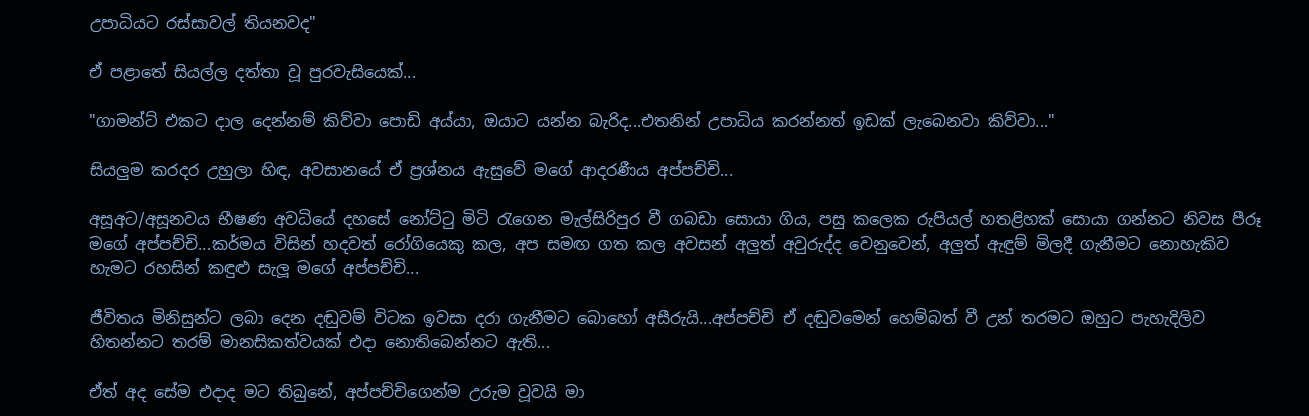උපාධියට රස්සාවල් තියනවද"

ඒ පළාතේ සියල්ල දත්තා වූ පුරවැසියෙක්...

"ගාමන්ට් එකට දාල දෙන්නම් කිව්වා පොඩි අය්යා, ඔයාට යන්න බැරිද...එතනින් උපාධිය කරන්නත් ඉඩක් ලැබෙනවා කිව්වා..."

සියලුම කරදර උහුලා හිඳ, අවසානයේ ඒ ප්‍රශ්නය ඇසුවේ මගේ ආදරණීය අප්පච්චි...

අසූඅට/අසූනවය භීෂණ අවධියේ දහසේ නෝට්ටු මිටි රැගෙන මැල්සිරිපුර වී ගබඩා සොයා ගිය, පසු කලෙක රුපියල් හතළිහක් සොයා ගන්නට නිවස පීරූ මගේ අප්පච්චි...කර්මය විසින් හදවත් රෝගියෙකු කල, අප සමඟ ගත කල අවසන් අලුත් අවුරුද්ද වෙනුවෙන්, අලුත් ඇඳුම් මිලදී ගැනීමට නොහැකිව හැමට රහසින් කඳුළු සැලූ මගේ අප්පච්චි...

ජීවිතය මිනිසුන්ට ලබා දෙන දඬුවම් විටක ඉවසා දරා ගැනීමට බොහෝ අසීරුයි...අප්පච්චි ඒ දඬුවමෙන් හෙම්බත් වී උන් තරමට ඔහුට පැහැදිලිව හිතන්නට තරම් මානසිකත්වයක් එදා නොතිබෙන්නට ඇති...

ඒත් අද සේම එදාද මට තිබුනේ, අප්පච්චිගෙන්ම උරුම වූවයි මා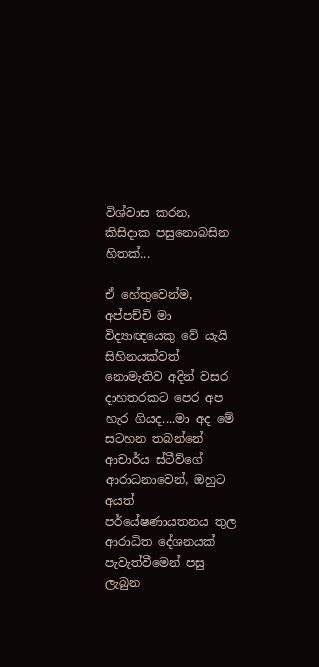විශ්වාස කරන, කිසිදාක පසුනොබසින හිතක්...

ඒ හේතුවෙන්ම, අප්පච්චි මා විද්‍යාඥයෙකු වේ යැයි සිහිනයක්වත් නොමැතිව අදින් වසර දාහතරකට පෙර අප හැර ගියද....මා අද මේ සටහන තබන්නේ ආචාර්ය ස්ටීව්ගේ ආරාධනාවෙන්, ඔහුට අයත් පර්යේෂණායතනය තුල ආරාධිත දේශනයක් පැවැත්වීමෙන් පසු ලැබුන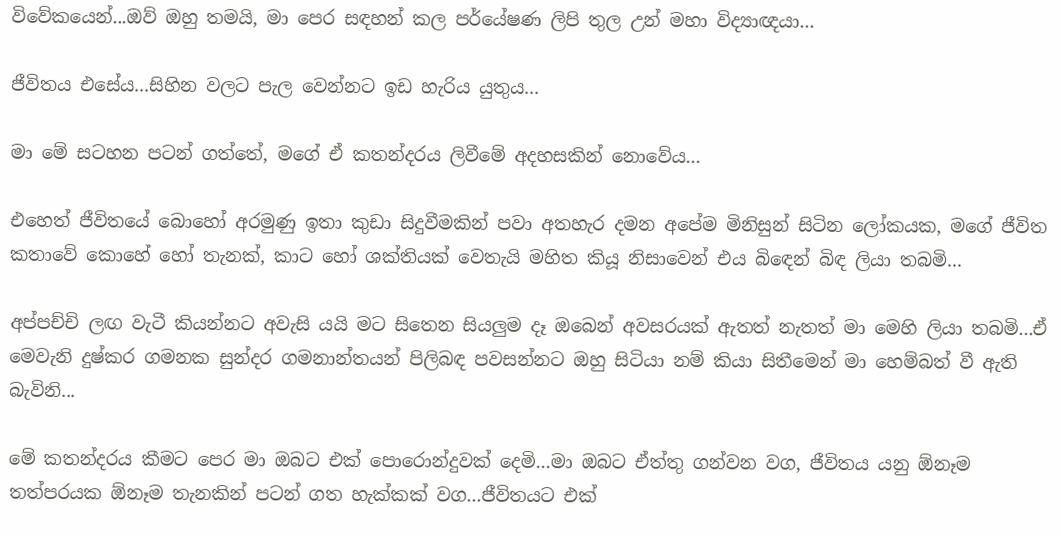විවේකයෙන්...ඔව් ඔහු තමයි, මා පෙර සඳහන් කල පර්යේෂණ ලිපි තුල උන් මහා විද්‍යාඥයා...

ජීවිතය එසේය...සිහින වලට පැල වෙන්නට ඉඩ හැරිය යුතුය...

මා මේ සටහන පටන් ගත්තේ, මගේ ඒ කතන්දරය ලිවීමේ අදහසකින් නොවේය...

එහෙත් ජීවිතයේ බොහෝ අරමුණු ඉතා කුඩා සිදුවීමකින් පවා අතහැර දමන අපේම මිනිසුන් සිටින ලෝකයක, මගේ ජීවිත කතාවේ කොහේ හෝ තැනක්, කාට හෝ ශක්තියක් වෙතැයි මහිත කියූ නිසාවෙන් එය බිඳෙන් බිඳ ලියා තබමි...

අප්පච්චි ලඟ වැටී කියන්නට අවැසි යයි මට සිතෙන සියලුම දෑ ඔබෙන් අවසරයක් ඇතත් නැතත් මා මෙහි ලියා තබමි...ඒ මෙවැනි දුෂ්කර ගමනක සුන්දර ගමනාන්තයන් පිලිබඳ පවසන්නට ඔහු සිටියා නම් කියා සිතීමෙන් මා හෙම්බත් වී ඇති බැවිනි...

මේ කතන්දරය කීමට පෙර මා ඔබට එක් පොරොන්දුවක් දෙමි...මා ඔබට ඒත්තු ගන්වන වග, ජීවිතය යනු ඕනෑම තත්පරයක ඕනෑම තැනකින් පටන් ගත හැක්කක් වග...ජීවිතයට එක්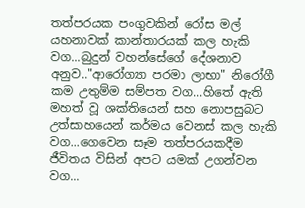තත්පරයක පංගුවකින් රෝස මල් යහනාවක් කාන්තාරයක් කල හැකි වග...බුදුන් වහන්සේගේ දේශනාව අනුව.."ආරෝග්‍යා පරමා ලාභා" නිරෝගී කම උතුම්ම සම්පත වග...හිතේ ඇති මහත් වූ ශක්තියෙන් සහ නොපසුබට උත්සාහයෙන් කර්මය වෙනස් කල හැකි වග...ගෙවෙන සෑම තත්පරයකදීම ජීවිතය විසින් අපට යමක් උගන්වන වග...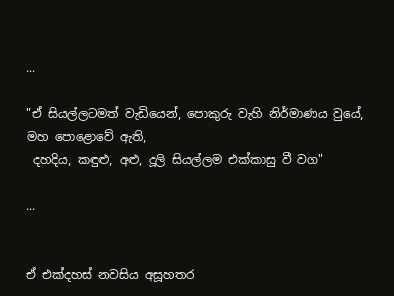...

"ඒ සියල්ලටමත් වැඩියෙන්, පොකුරු වැහි නිර්මාණය වුයේ,
මහ පොළොවේ ඇති,
 දහදිය, කඳුළු, අළු, දූලි සියල්ලම එක්කාසු වී වග"

...


ඒ එක්දහස් නවසිය අසූහතර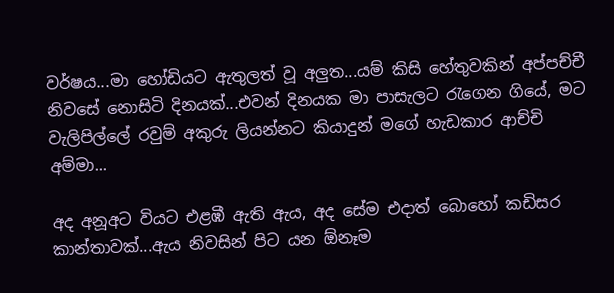වර්ෂය...මා හෝඩියට ඇතුලත් වූ අලුත...යම් කිසි හේතුවකින් අප්පච්චී නිවසේ නොසිටි දිනයක්...එවන් දිනයක මා පාසැලට රැගෙන ගියේ, මට වැලිපිල්ලේ රවුම් අකුරු ලියන්නට කියාදුන් මගේ හැඩකාර ආච්චි අම්මා...

අද අනූඅට වියට එළඹී ඇති ඇය, අද සේම එදාත් බොහෝ කඩිසර කාන්තාවක්...ඇය නිවසින් පිට යන ඕනෑම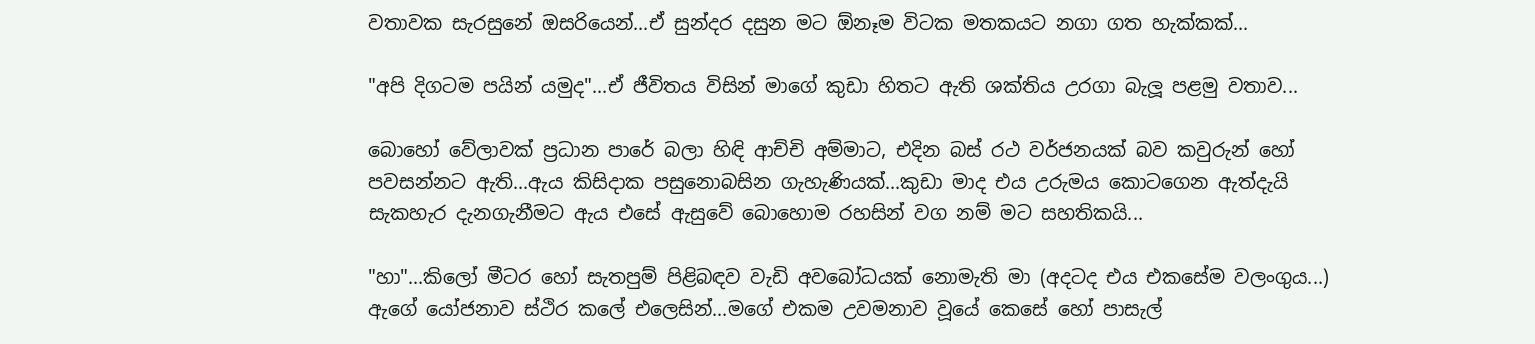වතාවක සැරසුනේ ඔසරියෙන්...ඒ සුන්දර දසුන මට ඕනෑම විටක මතකයට නගා ගත හැක්කක්...

"අපි දිගටම පයින් යමුද"...ඒ ජීවිතය විසින් මාගේ කුඩා හිතට ඇති ශක්තිය උරගා බැලූ පළමු වතාව...

බොහෝ වේලාවක් ප්‍රධාන පාරේ බලා හිඳි ආච්චි අම්මාට, එදින බස් රථ වර්ජනයක් බව කවුරුන් හෝ පවසන්නට ඇති...ඇය කිසිදාක පසුනොබසින ගැහැණියක්...කුඩා මාද එය උරුමය කොටගෙන ඇත්දැයි සැකහැර දැනගැනීමට ඇය එසේ ඇසුවේ බොහොම රහසින් වග නම් මට සහතිකයි...

"හා"...කිලෝ මීටර හෝ සැතපුම් පිළිබඳව වැඩි අවබෝධයක් නොමැති මා (අදටද එය එකසේම වලංගුය...) ඇගේ යෝජනාව ස්ථිර කලේ එලෙසින්...මගේ එකම උවමනාව වූයේ කෙසේ හෝ පාසැල්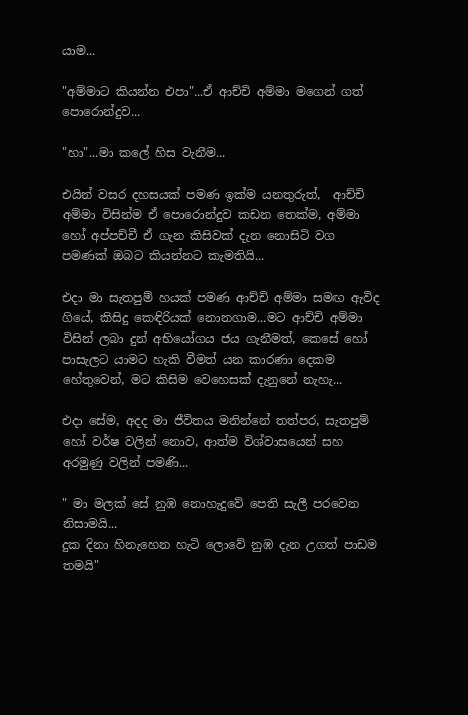යාම...

"අම්මාට කියන්න එපා"...ඒ ආච්චි අම්මා මගෙන් ගත් පොරොන්දුව...

"හා"...මා කලේ හිස වැනීම...

එයින් වසර දහසයක් පමණ ඉක්ම යනතුරුත්,  ආච්චි අම්මා විසින්ම ඒ පොරොන්දුව කඩන තෙක්ම, අම්මා හෝ අප්පච්චී ඒ ගැන කිසිවක් දැන නොසිටි වග පමණක් ඔබට කියන්නට කැමතියි...

එදා මා සැතපුම් හයක් පමණ ආච්චි අම්මා සමඟ ඇවිද ගියේ, කිසිදු කෙඳිරියක් නොනගාම...මට ආච්චි අම්මා විසින් ලබා දුන් අභියෝගය ජය ගැනීමත්, කෙසේ හෝ පාසැලට යාමට හැකි වීමත් යන කාරණා දෙකම හේතුවෙන්, මට කිසිම වෙහෙසක් දැනුනේ නැහැ...

එදා සේම, අදද මා ජීවිතය මනින්නේ තත්පර, සැතපුම් හෝ වර්ෂ වලින් නොව, ආත්ම විශ්වාසයෙන් සහ අරමුණු වලින් පමණි...

" මා මලක් සේ නුඹ නොහැදුවේ පෙති සැලී පරවෙන නිසාමයි...
දුක දිනා හිනැහෙන හැටි ලොවේ නුඹ දැන උගත් පාඩම තමයි"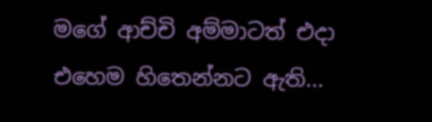මගේ ආච්චි අම්මාටත් එදා එහෙම හිතෙන්නට ඇති...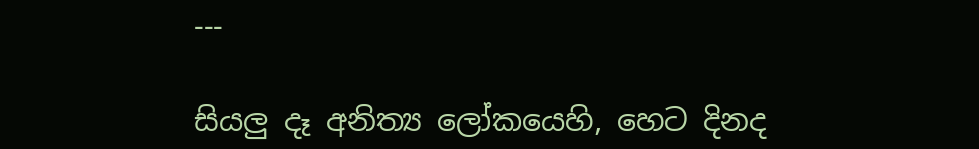---

සියලු දෑ අනිත්‍ය ලෝකයෙහි, හෙට දිනද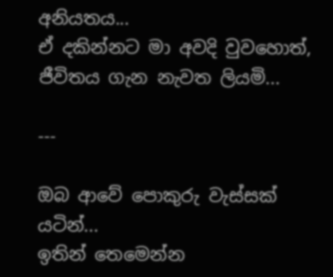අනියතය...
ඒ දකින්නට මා අවදි වුවහොත්, ජීවිතය ගැන නැවත ලියමි...

---

ඔබ ආවේ පොකුරු වැස්සක් යටින්...
ඉතින් තෙමෙන්න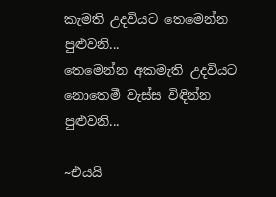කැමති උදවියට තෙමෙන්න පුළුවනි...
තෙමෙන්න අකමැති උදවියට නොතෙමී වැස්ස විඳින්න පුළුවනි...

~එයයි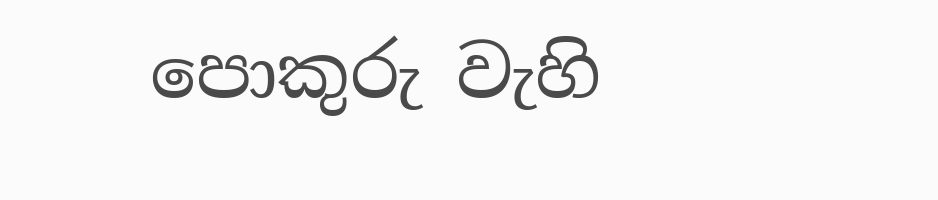පොකුරු වැහි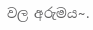වල අරුමය~.